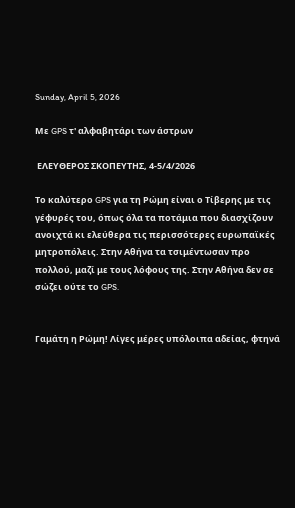Sunday, April 5, 2026

Με GPS τ' αλφαβητάρι των άστρων

 ΕΛΕΥΘΕΡΟΣ ΣΚΟΠΕΥΤΗΣ, 4-5/4/2026

Το καλύτερο GPS για τη Ρώμη είναι ο Τίβερης με τις γέφυρές του, όπως όλα τα ποτάμια που διασχίζουν ανοιχτά κι ελεύθερα τις περισσότερες ευρωπαϊκές μητροπόλεις. Στην Αθήνα τα τσιμέντωσαν προ πολλού, μαζί με τους λόφους της. Στην Αθήνα δεν σε σώζει ούτε το GPS.


Γαμάτη η Ρώμη! Λίγες μέρες υπόλοιπα αδείας, φτηνά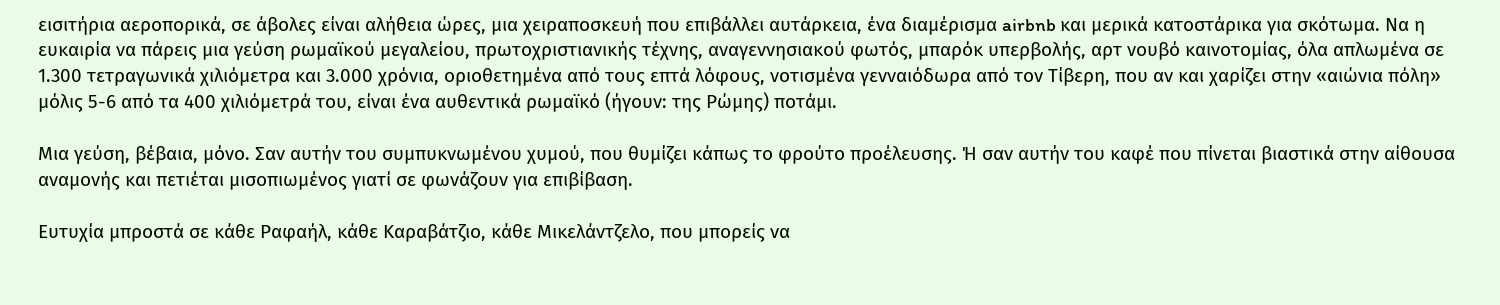εισιτήρια αεροπορικά, σε άβολες είναι αλήθεια ώρες, μια χειραποσκευή που επιβάλλει αυτάρκεια, ένα διαμέρισμα airbnb και μερικά κατοστάρικα για σκότωμα. Να η ευκαιρία να πάρεις μια γεύση ρωμαϊκού μεγαλείου, πρωτοχριστιανικής τέχνης, αναγεννησιακού φωτός, μπαρόκ υπερβολής, αρτ νουβό καινοτομίας, όλα απλωμένα σε 1.300 τετραγωνικά χιλιόμετρα και 3.000 χρόνια, οριοθετημένα από τους επτά λόφους, νοτισμένα γενναιόδωρα από τον Τίβερη, που αν και χαρίζει στην «αιώνια πόλη» μόλις 5-6 από τα 400 χιλιόμετρά του, είναι ένα αυθεντικά ρωμαϊκό (ήγουν: της Ρώμης) ποτάμι.

Μια γεύση, βέβαια, μόνο. Σαν αυτήν του συμπυκνωμένου χυμού, που θυμίζει κάπως το φρούτο προέλευσης. Ή σαν αυτήν του καφέ που πίνεται βιαστικά στην αίθουσα αναμονής και πετιέται μισοπιωμένος γιατί σε φωνάζουν για επιβίβαση.

Ευτυχία μπροστά σε κάθε Ραφαήλ, κάθε Καραβάτζιο, κάθε Μικελάντζελο, που μπορείς να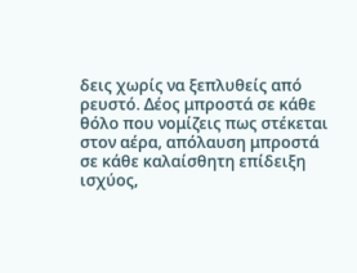δεις χωρίς να ξεπλυθείς από ρευστό. Δέος μπροστά σε κάθε θόλο που νομίζεις πως στέκεται στον αέρα, απόλαυση μπροστά σε κάθε καλαίσθητη επίδειξη ισχύος,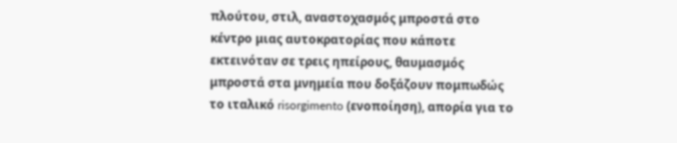πλούτου, στιλ, αναστοχασμός μπροστά στο κέντρο μιας αυτοκρατορίας που κάποτε εκτεινόταν σε τρεις ηπείρους, θαυμασμός μπροστά στα μνημεία που δοξάζουν πομπωδώς το ιταλικό risorgimento (ενοποίηση), απορία για το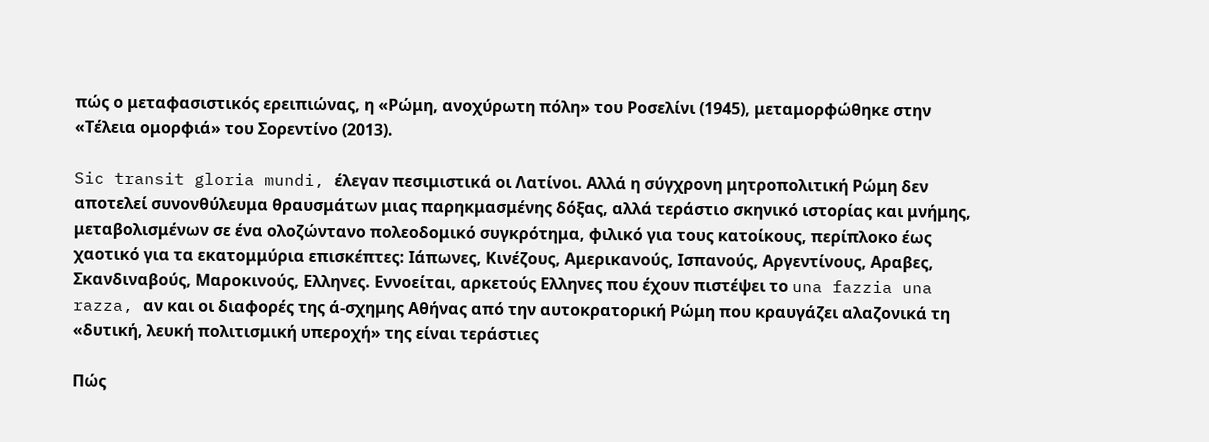πώς ο μεταφασιστικός ερειπιώνας, η «Ρώμη, ανοχύρωτη πόλη» του Ροσελίνι (1945), μεταμορφώθηκε στην «Τέλεια ομορφιά» του Σορεντίνο (2013).

Sic transit gloria mundi, έλεγαν πεσιμιστικά οι Λατίνοι. Αλλά η σύγχρονη μητροπολιτική Ρώμη δεν αποτελεί συνονθύλευμα θραυσμάτων μιας παρηκμασμένης δόξας, αλλά τεράστιο σκηνικό ιστορίας και μνήμης, μεταβολισμένων σε ένα ολοζώντανο πολεοδομικό συγκρότημα, φιλικό για τους κατοίκους, περίπλοκο έως χαοτικό για τα εκατομμύρια επισκέπτες: Ιάπωνες, Κινέζους, Αμερικανούς, Ισπανούς, Αργεντίνους, Αραβες, Σκανδιναβούς, Μαροκινούς, Ελληνες. Εννοείται, αρκετούς Ελληνες που έχουν πιστέψει το una fazzia una razza, αν και οι διαφορές της ά-σχημης Αθήνας από την αυτοκρατορική Ρώμη που κραυγάζει αλαζονικά τη «δυτική, λευκή πολιτισμική υπεροχή» της είναι τεράστιες

Πώς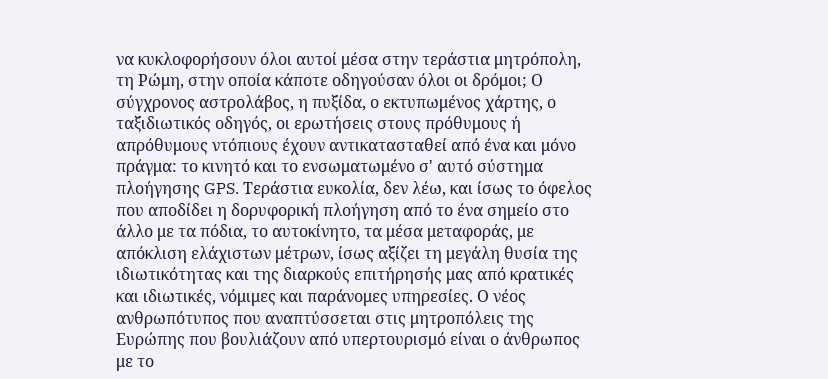να κυκλοφορήσουν όλοι αυτοί μέσα στην τεράστια μητρόπολη, τη Ρώμη, στην οποία κάποτε οδηγούσαν όλοι οι δρόμοι; Ο σύγχρονος αστρολάβος, η πυξίδα, ο εκτυπωμένος χάρτης, ο ταξιδιωτικός οδηγός, οι ερωτήσεις στους πρόθυμους ή απρόθυμους ντόπιους έχουν αντικατασταθεί από ένα και μόνο πράγμα: το κινητό και το ενσωματωμένο σ' αυτό σύστημα πλοήγησης GPS. Τεράστια ευκολία, δεν λέω, και ίσως το όφελος που αποδίδει η δορυφορική πλοήγηση από το ένα σημείο στο άλλο με τα πόδια, το αυτοκίνητο, τα μέσα μεταφοράς, με απόκλιση ελάχιστων μέτρων, ίσως αξίζει τη μεγάλη θυσία της ιδιωτικότητας και της διαρκούς επιτήρησής μας από κρατικές και ιδιωτικές, νόμιμες και παράνομες υπηρεσίες. Ο νέος ανθρωπότυπος που αναπτύσσεται στις μητροπόλεις της Ευρώπης που βουλιάζουν από υπερτουρισμό είναι ο άνθρωπος με το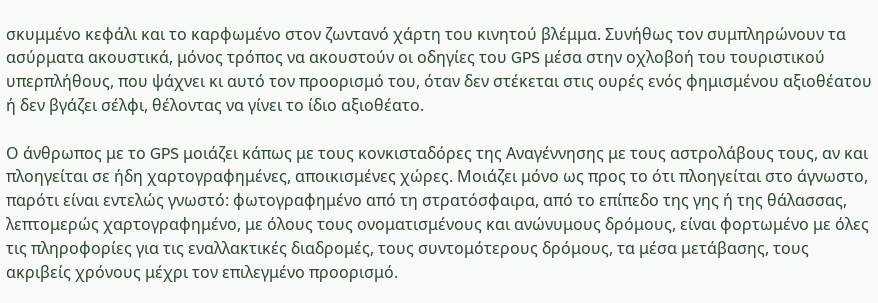σκυμμένο κεφάλι και το καρφωμένο στον ζωντανό χάρτη του κινητού βλέμμα. Συνήθως τον συμπληρώνουν τα ασύρματα ακουστικά, μόνος τρόπος να ακουστούν οι οδηγίες του GPS μέσα στην οχλοβοή του τουριστικού υπερπλήθους, που ψάχνει κι αυτό τον προορισμό του, όταν δεν στέκεται στις ουρές ενός φημισμένου αξιοθέατου ή δεν βγάζει σέλφι, θέλοντας να γίνει το ίδιο αξιοθέατο.

Ο άνθρωπος με το GPS μοιάζει κάπως με τους κονκισταδόρες της Αναγέννησης με τους αστρολάβους τους, αν και πλοηγείται σε ήδη χαρτογραφημένες, αποικισμένες χώρες. Μοιάζει μόνο ως προς το ότι πλοηγείται στο άγνωστο, παρότι είναι εντελώς γνωστό: φωτογραφημένο από τη στρατόσφαιρα, από το επίπεδο της γης ή της θάλασσας, λεπτομερώς χαρτογραφημένο, με όλους τους ονοματισμένους και ανώνυμους δρόμους, είναι φορτωμένο με όλες τις πληροφορίες για τις εναλλακτικές διαδρομές, τους συντομότερους δρόμους, τα μέσα μετάβασης, τους ακριβείς χρόνους μέχρι τον επιλεγμένο προορισμό.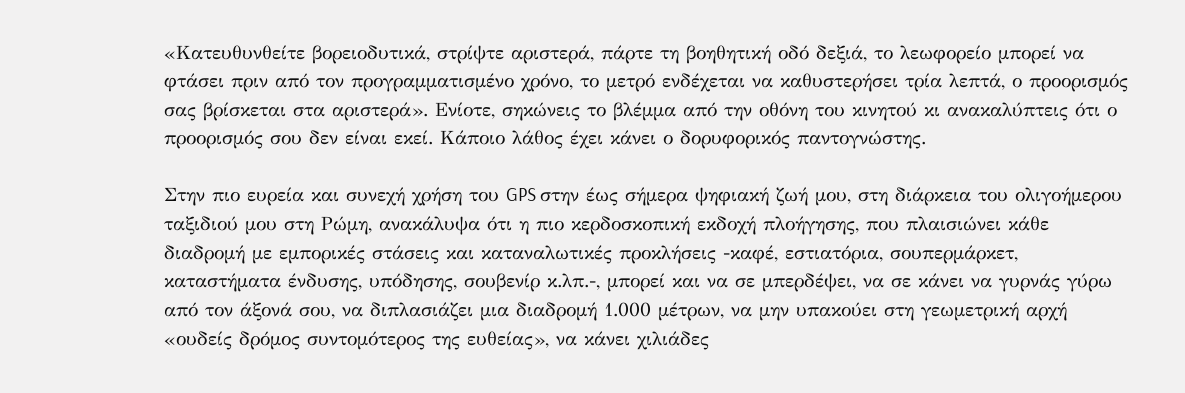«Κατευθυνθείτε βορειοδυτικά, στρίψτε αριστερά, πάρτε τη βοηθητική οδό δεξιά, το λεωφορείο μπορεί να φτάσει πριν από τον προγραμματισμένο χρόνο, το μετρό ενδέχεται να καθυστερήσει τρία λεπτά, ο προορισμός σας βρίσκεται στα αριστερά». Ενίοτε, σηκώνεις το βλέμμα από την οθόνη του κινητού κι ανακαλύπτεις ότι ο προορισμός σου δεν είναι εκεί. Κάποιο λάθος έχει κάνει ο δορυφορικός παντογνώστης.

Στην πιο ευρεία και συνεχή χρήση του GPS στην έως σήμερα ψηφιακή ζωή μου, στη διάρκεια του ολιγοήμερου ταξιδιού μου στη Ρώμη, ανακάλυψα ότι η πιο κερδοσκοπική εκδοχή πλοήγησης, που πλαισιώνει κάθε διαδρομή με εμπορικές στάσεις και καταναλωτικές προκλήσεις -καφέ, εστιατόρια, σουπερμάρκετ, καταστήματα ένδυσης, υπόδησης, σουβενίρ κ.λπ.-, μπορεί και να σε μπερδέψει, να σε κάνει να γυρνάς γύρω από τον άξονά σου, να διπλασιάζει μια διαδρομή 1.000 μέτρων, να μην υπακούει στη γεωμετρική αρχή «ουδείς δρόμος συντομότερος της ευθείας», να κάνει χιλιάδες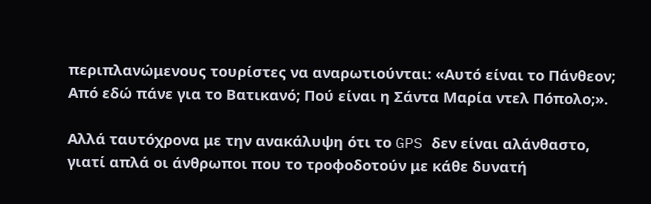περιπλανώμενους τουρίστες να αναρωτιούνται: «Αυτό είναι το Πάνθεον; Από εδώ πάνε για το Βατικανό; Πού είναι η Σάντα Μαρία ντελ Πόπολο;».

Αλλά ταυτόχρονα με την ανακάλυψη ότι το GPS δεν είναι αλάνθαστο, γιατί απλά οι άνθρωποι που το τροφοδοτούν με κάθε δυνατή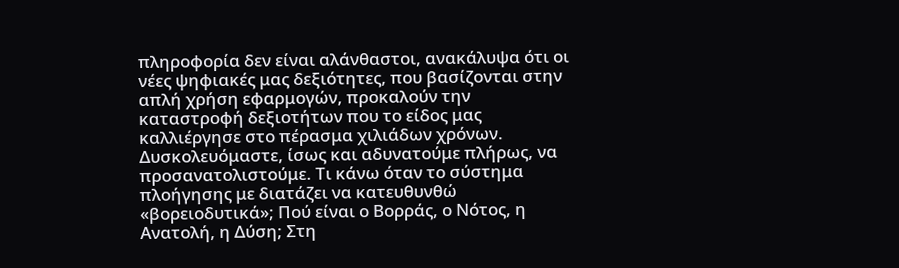πληροφορία δεν είναι αλάνθαστοι, ανακάλυψα ότι οι νέες ψηφιακές μας δεξιότητες, που βασίζονται στην απλή χρήση εφαρμογών, προκαλούν την καταστροφή δεξιοτήτων που το είδος μας καλλιέργησε στο πέρασμα χιλιάδων χρόνων. Δυσκολευόμαστε, ίσως και αδυνατούμε πλήρως, να προσανατολιστούμε. Τι κάνω όταν το σύστημα πλοήγησης με διατάζει να κατευθυνθώ «βορειοδυτικά»; Πού είναι ο Βορράς, ο Νότος, η Ανατολή, η Δύση; Στη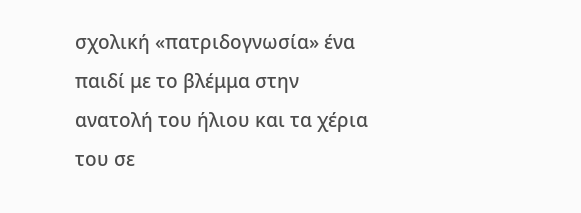σχολική «πατριδογνωσία» ένα παιδί με το βλέμμα στην ανατολή του ήλιου και τα χέρια του σε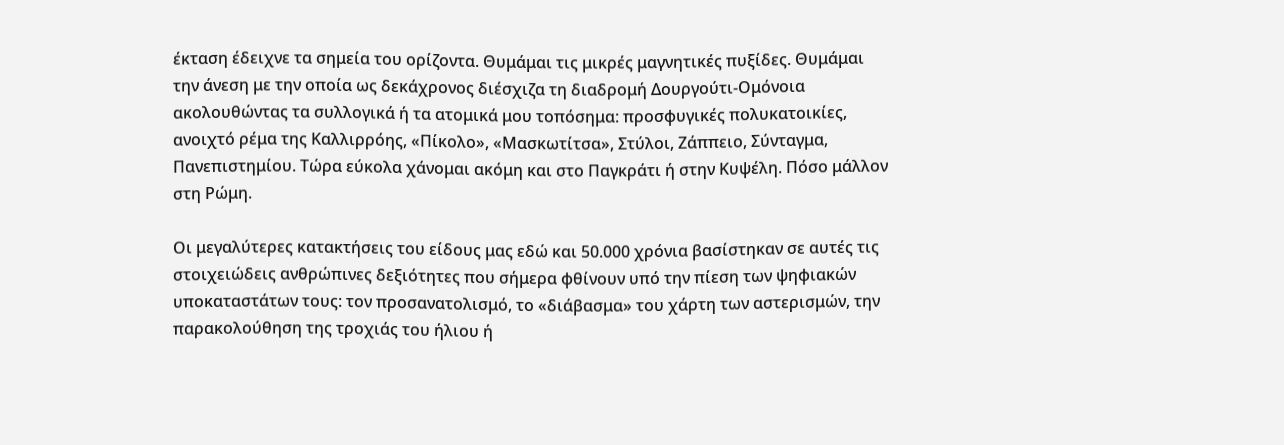έκταση έδειχνε τα σημεία του ορίζοντα. Θυμάμαι τις μικρές μαγνητικές πυξίδες. Θυμάμαι την άνεση με την οποία ως δεκάχρονος διέσχιζα τη διαδρομή Δουργούτι-Ομόνοια ακολουθώντας τα συλλογικά ή τα ατομικά μου τοπόσημα: προσφυγικές πολυκατοικίες, ανοιχτό ρέμα της Καλλιρρόης, «Πίκολο», «Μασκωτίτσα», Στύλοι, Ζάππειο, Σύνταγμα, Πανεπιστημίου. Τώρα εύκολα χάνομαι ακόμη και στο Παγκράτι ή στην Κυψέλη. Πόσο μάλλον στη Ρώμη.

Οι μεγαλύτερες κατακτήσεις του είδους μας εδώ και 50.000 χρόνια βασίστηκαν σε αυτές τις στοιχειώδεις ανθρώπινες δεξιότητες που σήμερα φθίνουν υπό την πίεση των ψηφιακών υποκαταστάτων τους: τον προσανατολισμό, το «διάβασμα» του χάρτη των αστερισμών, την παρακολούθηση της τροχιάς του ήλιου ή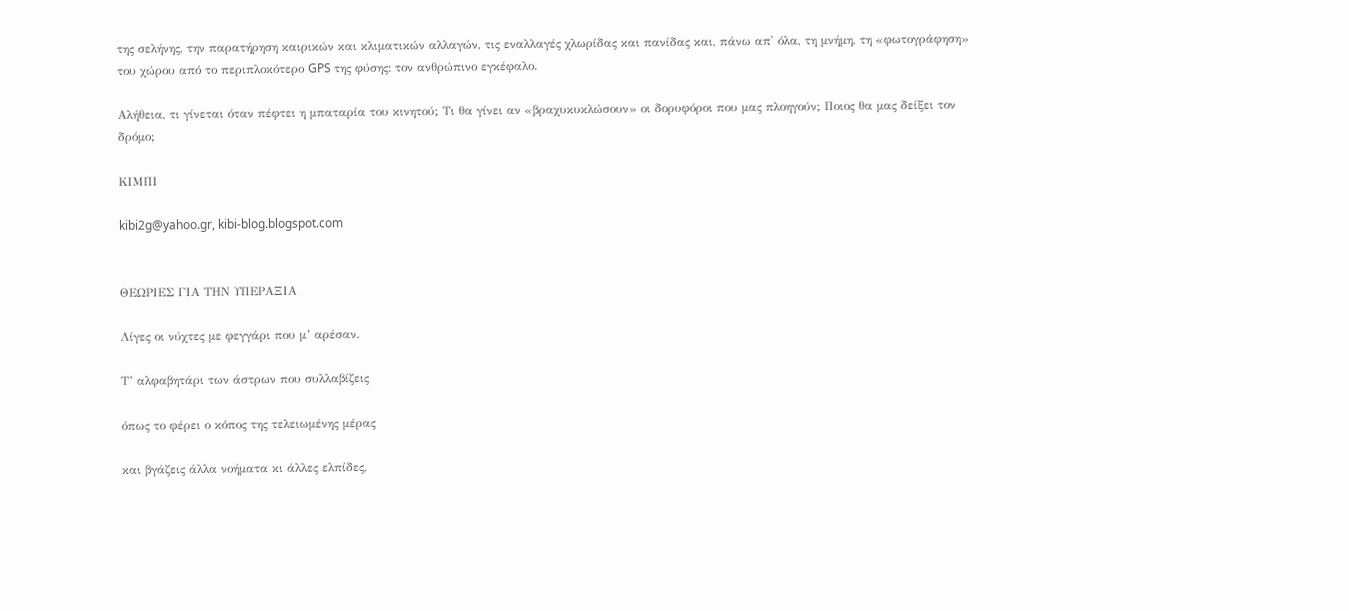της σελήνης, την παρατήρηση καιρικών και κλιματικών αλλαγών, τις εναλλαγές χλωρίδας και πανίδας και, πάνω απ' όλα, τη μνήμη, τη «φωτογράφηση» του χώρου από το περιπλοκότερο GPS της φύσης: τον ανθρώπινο εγκέφαλο.

Αλήθεια, τι γίνεται όταν πέφτει η μπαταρία του κινητού; Τι θα γίνει αν «βραχυκυκλώσουν» οι δορυφόροι που μας πλοηγούν; Ποιος θα μας δείξει τον δρόμο;

ΚΙΜΠΙ

kibi2g@yahoo.gr, kibi-blog.blogspot.com


ΘΕΩΡΙΕΣ ΓΙΑ ΤΗΝ ΥΠΕΡΑΞΙΑ

Λίγες οι νύχτες με φεγγάρι που μ’ αρέσαν.

Τ’ αλφαβητάρι των άστρων που συλλαβίζεις

όπως το φέρει ο κόπος της τελειωμένης μέρας

και βγάζεις άλλα νοήματα κι άλλες ελπίδες,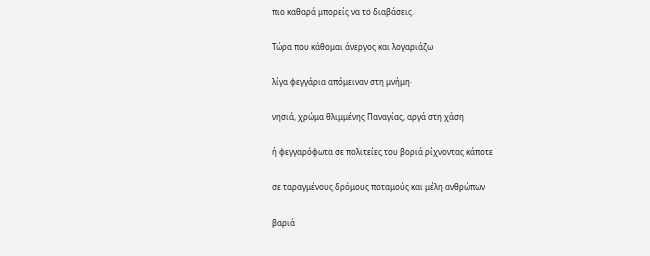πιο καθαρά μπορείς να το διαβάσεις.

Τώρα που κάθομαι άνεργος και λογαριάζω

λίγα φεγγάρια απόμειναν στη μνήμη·

νησιά, χρώμα θλιμμένης Παναγίας, αργά στη χάση

ή φεγγαρόφωτα σε πολιτείες του βοριά ρίχνοντας κάποτε

σε ταραγμένους δρόμους ποταμούς και μέλη ανθρώπων

βαριά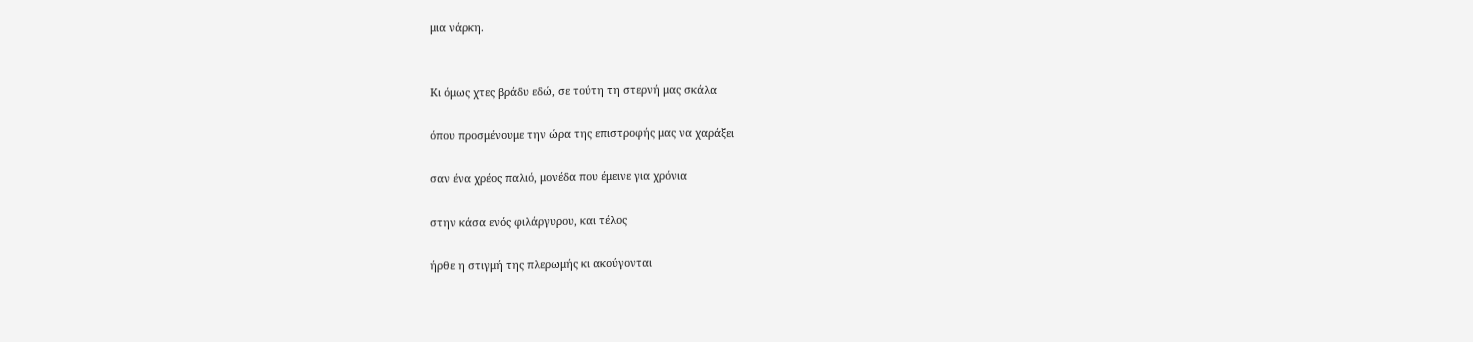μια νάρκη.


Κι όμως χτες βράδυ εδώ, σε τούτη τη στερνή μας σκάλα

όπου προσμένουμε την ώρα της επιστροφής μας να χαράξει

σαν ένα χρέος παλιό, μονέδα που έμεινε για χρόνια

στην κάσα ενός φιλάργυρου, και τέλος

ήρθε η στιγμή της πλερωμής κι ακούγονται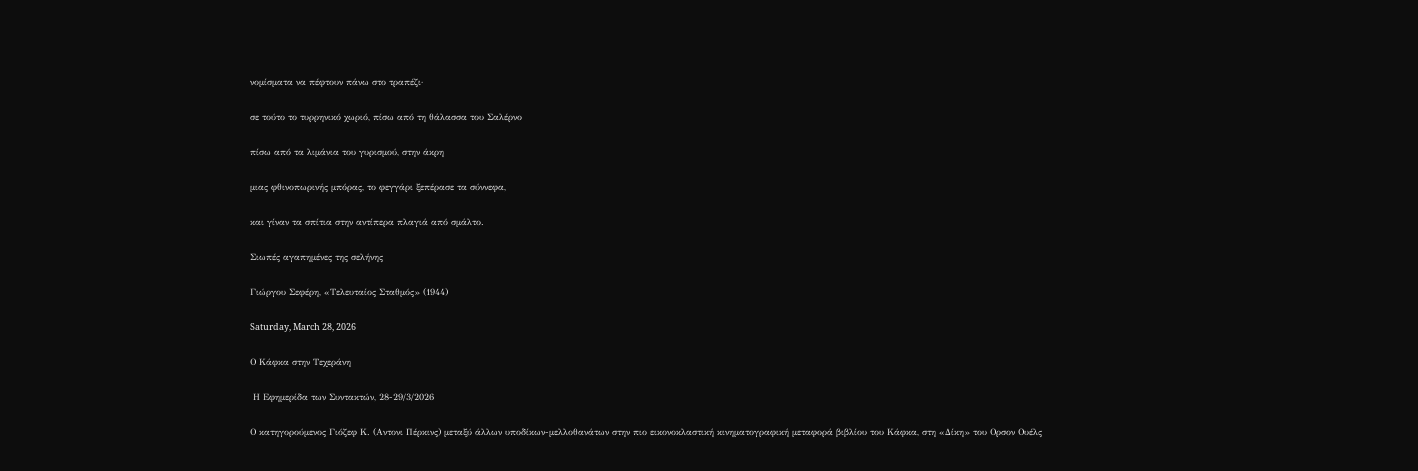νομίσματα να πέφτουν πάνω στο τραπέζι·

σε τούτο το τυρρηνικό χωριό, πίσω από τη θάλασσα του Σαλέρνο

πίσω από τα λιμάνια του γυρισμού, στην άκρη

μιας φθινοπωρινής μπόρας, το φεγγάρι ξεπέρασε τα σύννεφα,

και γίναν τα σπίτια στην αντίπερα πλαγιά από σμάλτο.

Σιωπές αγαπημένες της σελήνης

Γιώργου Σεφέρη, «Τελευταίος Σταθμός» (1944)

Saturday, March 28, 2026

Ο Κάφκα στην Τεχεράνη

 Η Εφημερίδα των Συντακτών, 28-29/3/2026

Ο κατηγορούμενος Γιόζεφ Κ. (Αντονι Πέρκινς) μεταξύ άλλων υποδίκων-μελλοθανάτων στην πιο εικονοκλαστική κινηματογραφική μεταφορά βιβλίου του Κάφκα, στη «Δίκη» του Ορσον Ουέλς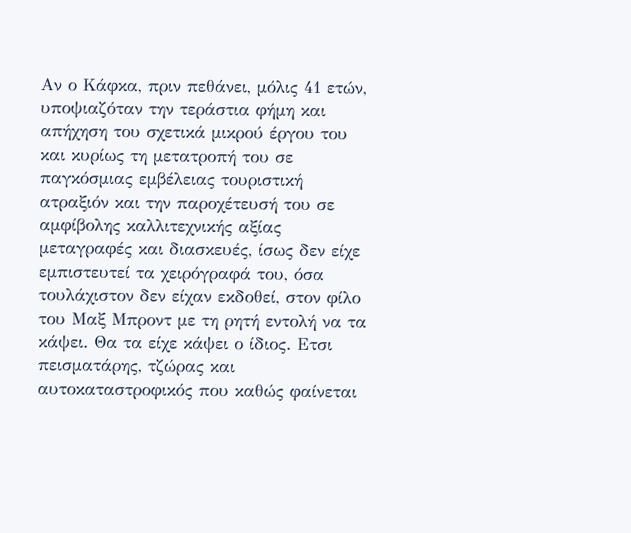Αν ο Κάφκα, πριν πεθάνει, μόλις 41 ετών, υποψιαζόταν την τεράστια φήμη και απήχηση του σχετικά μικρού έργου του και κυρίως τη μετατροπή του σε παγκόσμιας εμβέλειας τουριστική ατραξιόν και την παροχέτευσή του σε αμφίβολης καλλιτεχνικής αξίας μεταγραφές και διασκευές, ίσως δεν είχε εμπιστευτεί τα χειρόγραφά του, όσα τουλάχιστον δεν είχαν εκδοθεί, στον φίλο του Μαξ Μπροντ με τη ρητή εντολή να τα κάψει. Θα τα είχε κάψει ο ίδιος. Ετσι πεισματάρης, τζώρας και αυτοκαταστροφικός που καθώς φαίνεται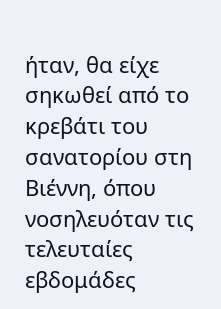ήταν, θα είχε σηκωθεί από το κρεβάτι του σανατορίου στη Βιέννη, όπου νοσηλευόταν τις τελευταίες εβδομάδες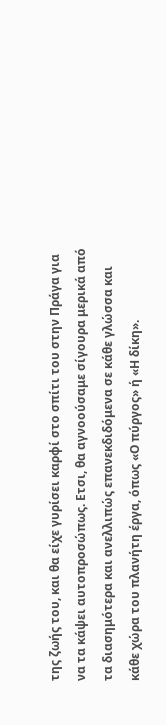της ζωής του, και θα είχε γυρίσει καρφί στο σπίτι του στην Πράγα για να τα κάψει αυτοπροσώπως. Ετσι, θα αγνοούσαμε σίγουρα μερικά από τα διασημότερα και ανελλιπώς επανεκδιδόμενα σε κάθε γλώσσα και κάθε χώρα του πλανήτη έργα, όπως «Ο πύργος» ή «Η δίκη».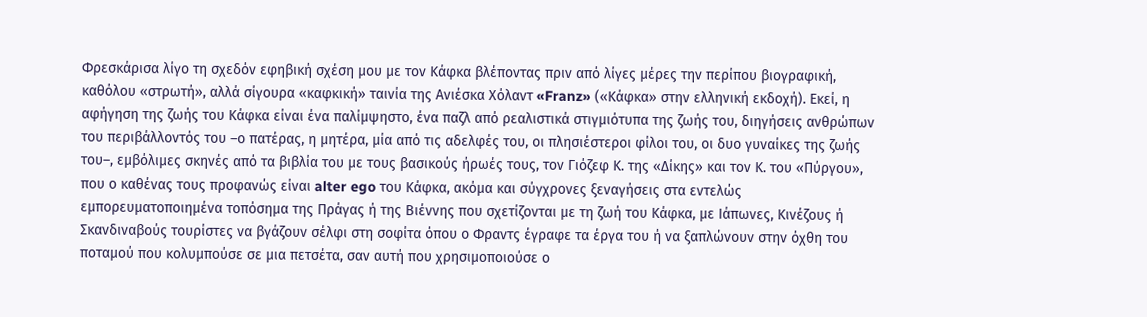Φρεσκάρισα λίγο τη σχεδόν εφηβική σχέση μου με τον Κάφκα βλέποντας πριν από λίγες μέρες την περίπου βιογραφική, καθόλου «στρωτή», αλλά σίγουρα «καφκική» ταινία της Ανιέσκα Χόλαντ «Franz» («Κάφκα» στην ελληνική εκδοχή). Εκεί, η αφήγηση της ζωής του Κάφκα είναι ένα παλίμψηστο, ένα παζλ από ρεαλιστικά στιγμιότυπα της ζωής του, διηγήσεις ανθρώπων του περιβάλλοντός του –ο πατέρας, η μητέρα, μία από τις αδελφές του, οι πλησιέστεροι φίλοι του, οι δυο γυναίκες της ζωής του–, εμβόλιμες σκηνές από τα βιβλία του με τους βασικούς ήρωές τους, τον Γιόζεφ Κ. της «Δίκης» και τον Κ. του «Πύργου», που ο καθένας τους προφανώς είναι alter ego του Κάφκα, ακόμα και σύγχρονες ξεναγήσεις στα εντελώς εμπορευματοποιημένα τοπόσημα της Πράγας ή της Βιέννης που σχετίζονται με τη ζωή του Κάφκα, με Ιάπωνες, Κινέζους ή Σκανδιναβούς τουρίστες να βγάζουν σέλφι στη σοφίτα όπου ο Φραντς έγραφε τα έργα του ή να ξαπλώνουν στην όχθη του ποταμού που κολυμπούσε σε μια πετσέτα, σαν αυτή που χρησιμοποιούσε ο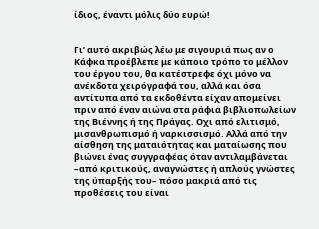ίδιος, έναντι μόλις δύο ευρώ!


Γι’ αυτό ακριβώς λέω με σιγουριά πως αν ο Κάφκα προέβλεπε με κάποιο τρόπο το μέλλον του έργου του, θα κατέστρεφε όχι μόνο να ανέκδοτα χειρόγραφά του, αλλά και όσα αντίτυπα από τα εκδοθέντα είχαν απομείνει πριν από έναν αιώνα στα ράφια βιβλιοπωλείων της Βιέννης ή της Πράγας. Οχι από ελιτισμό, μισανθρωπισμό ή ναρκισσισμό. Αλλά από την αίσθηση της ματαιότητας και ματαίωσης που βιώνει ένας συγγραφέας όταν αντιλαμβάνεται –από κριτικούς, αναγνώστες ή απλούς γνώστες της ύπαρξής του– πόσο μακριά από τις προθέσεις του είναι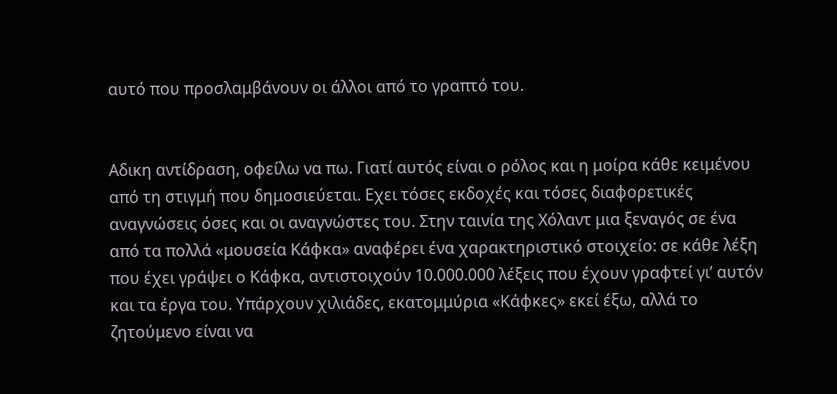αυτό που προσλαμβάνουν οι άλλοι από το γραπτό του.


Αδικη αντίδραση, οφείλω να πω. Γιατί αυτός είναι ο ρόλος και η μοίρα κάθε κειμένου από τη στιγμή που δημοσιεύεται. Εχει τόσες εκδοχές και τόσες διαφορετικές αναγνώσεις όσες και οι αναγνώστες του. Στην ταινία της Χόλαντ μια ξεναγός σε ένα από τα πολλά «μουσεία Κάφκα» αναφέρει ένα χαρακτηριστικό στοιχείο: σε κάθε λέξη που έχει γράψει ο Κάφκα, αντιστοιχούν 10.000.000 λέξεις που έχουν γραφτεί γι’ αυτόν και τα έργα του. Υπάρχουν χιλιάδες, εκατομμύρια «Κάφκες» εκεί έξω, αλλά το ζητούμενο είναι να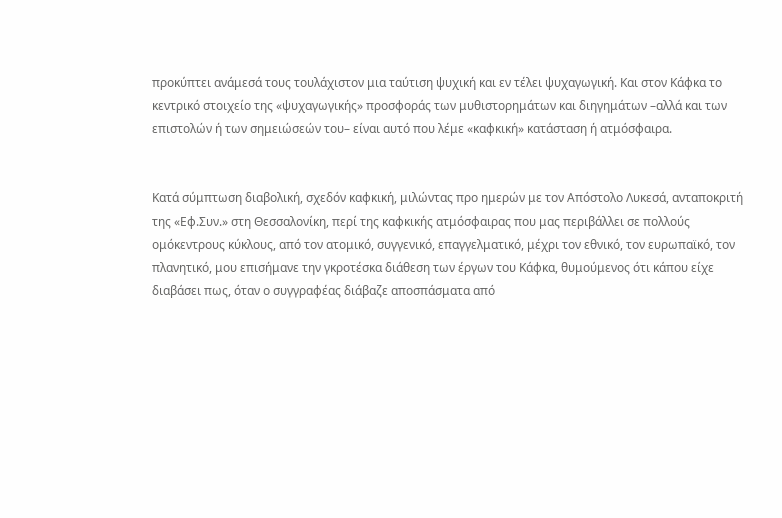προκύπτει ανάμεσά τους τουλάχιστον μια ταύτιση ψυχική και εν τέλει ψυχαγωγική. Και στον Κάφκα το κεντρικό στοιχείο της «ψυχαγωγικής» προσφοράς των μυθιστορημάτων και διηγημάτων –αλλά και των επιστολών ή των σημειώσεών του– είναι αυτό που λέμε «καφκική» κατάσταση ή ατμόσφαιρα.


Κατά σύμπτωση διαβολική, σχεδόν καφκική, μιλώντας προ ημερών με τον Απόστολο Λυκεσά, ανταποκριτή της «Εφ.Συν.» στη Θεσσαλονίκη, περί της καφκικής ατμόσφαιρας που μας περιβάλλει σε πολλούς ομόκεντρους κύκλους, από τον ατομικό, συγγενικό, επαγγελματικό, μέχρι τον εθνικό, τον ευρωπαϊκό, τον πλανητικό, μου επισήμανε την γκροτέσκα διάθεση των έργων του Κάφκα, θυμούμενος ότι κάπου είχε διαβάσει πως, όταν ο συγγραφέας διάβαζε αποσπάσματα από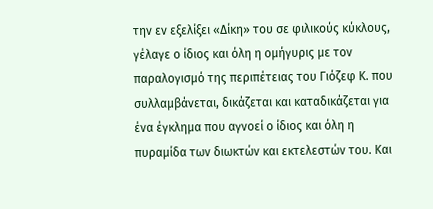την εν εξελίξει «Δίκη» του σε φιλικούς κύκλους, γέλαγε ο ίδιος και όλη η ομήγυρις με τον παραλογισμό της περιπέτειας του Γιόζεφ Κ. που συλλαμβάνεται, δικάζεται και καταδικάζεται για ένα έγκλημα που αγνοεί ο ίδιος και όλη η πυραμίδα των διωκτών και εκτελεστών του. Και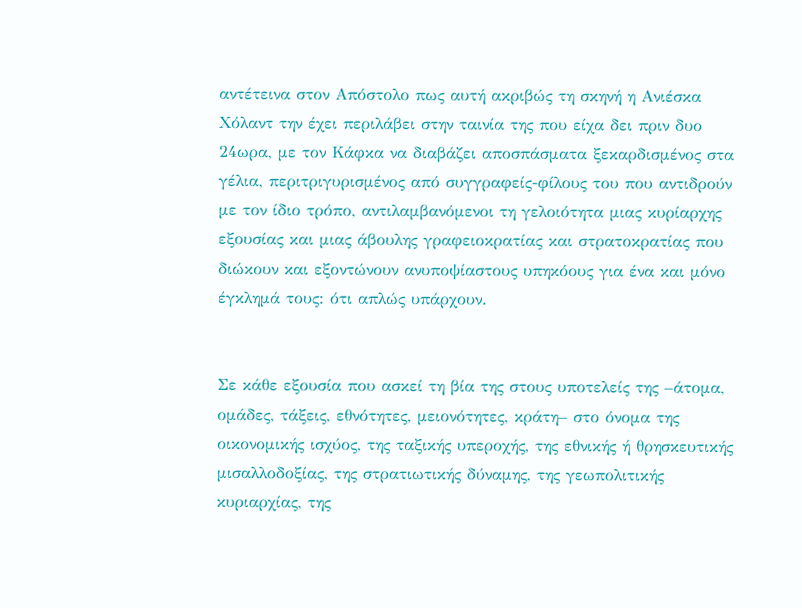αντέτεινα στον Απόστολο πως αυτή ακριβώς τη σκηνή η Ανιέσκα Χόλαντ την έχει περιλάβει στην ταινία της που είχα δει πριν δυο 24ωρα, με τον Κάφκα να διαβάζει αποσπάσματα ξεκαρδισμένος στα γέλια, περιτριγυρισμένος από συγγραφείς-φίλους του που αντιδρούν με τον ίδιο τρόπο, αντιλαμβανόμενοι τη γελοιότητα μιας κυρίαρχης εξουσίας και μιας άβουλης γραφειοκρατίας και στρατοκρατίας που διώκουν και εξοντώνουν ανυποψίαστους υπηκόους για ένα και μόνο έγκλημά τους: ότι απλώς υπάρχουν.


Σε κάθε εξουσία που ασκεί τη βία της στους υποτελείς της –άτομα, ομάδες, τάξεις, εθνότητες, μειονότητες, κράτη– στο όνομα της οικονομικής ισχύος, της ταξικής υπεροχής, της εθνικής ή θρησκευτικής μισαλλοδοξίας, της στρατιωτικής δύναμης, της γεωπολιτικής κυριαρχίας, της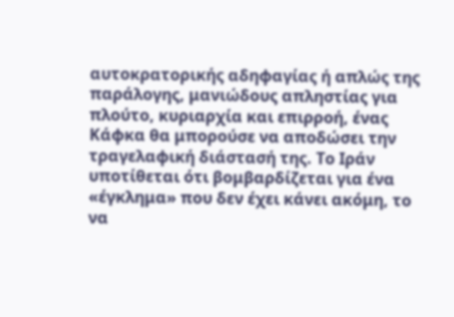αυτοκρατορικής αδηφαγίας ή απλώς της παράλογης, μανιώδους απληστίας για πλούτο, κυριαρχία και επιρροή, ένας Κάφκα θα μπορούσε να αποδώσει την τραγελαφική διάστασή της. Το Ιράν υποτίθεται ότι βομβαρδίζεται για ένα «έγκλημα» που δεν έχει κάνει ακόμη, το να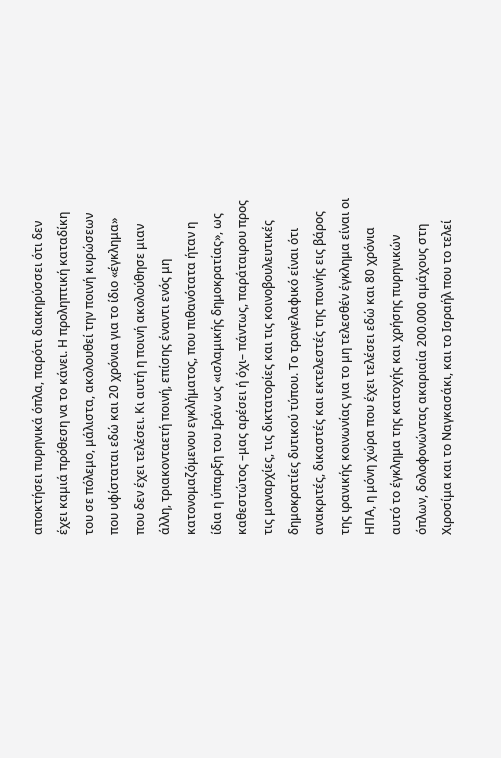αποκτήσει πυρηνικά όπλα, παρότι διακηρύσσει ότι δεν έχει καμιά πρόθεση να το κάνει. Η προληπτική καταδίκη του σε πόλεμο, μάλιστα, ακολουθεί την ποινή κυρώσεων που υφίσταται εδώ και 20 χρόνια για το ίδιο «έγκλημα» που δεν έχει τελέσει. Κι αυτή η ποινή ακολούθησε μιαν άλλη, τριακονταετή ποινή, επίσης έναντι ενός μη κατονομαζόμενου εγκλήματος, που πιθανότατα ήταν η ίδια η ύπαρξη του Ιράν ως «ισλαμικής δημοκρατίας», ως καθεστώτος –μας αρέσει ή όχι– πάντως, παράταιρου προς τις μοναρχίες, τις δικτατορίες και τις κοινοβουλευτικές δημοκρατίες δυτικού τύπου. Το τραγελαφικό είναι ότι ανακριτές, δικαστές και εκτελεστές της ποινής εις βάρος της ιρανικής κοινωνίας για το μη τελεσθέν έγκλημα είναι οι ΗΠΑ, η μόνη χώρα που έχει τελέσει εδώ και 80 χρόνια αυτό το έγκλημα της κατοχής και χρήσης πυρηνικών όπλων, δολοφονώντας ακαριαία 200.000 αμάχους στη Χιροσίμα και το Ναγκασάκι, και το Ισραήλ που το τελεί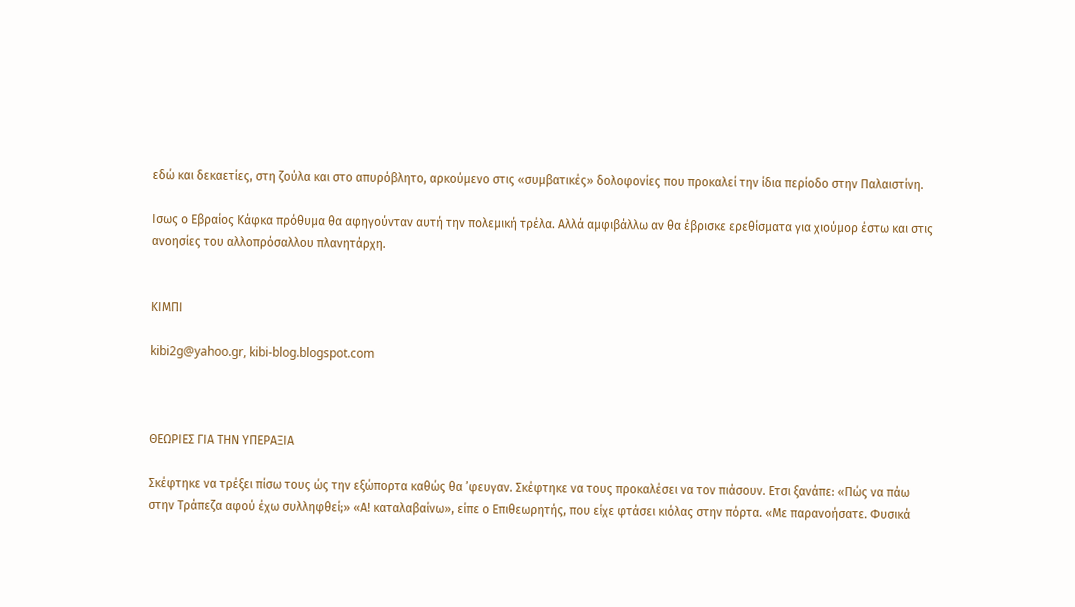εδώ και δεκαετίες, στη ζούλα και στο απυρόβλητο, αρκούμενο στις «συμβατικές» δολοφονίες που προκαλεί την ίδια περίοδο στην Παλαιστίνη.

Ισως ο Εβραίος Κάφκα πρόθυμα θα αφηγούνταν αυτή την πολεμική τρέλα. Αλλά αμφιβάλλω αν θα έβρισκε ερεθίσματα για χιούμορ έστω και στις ανοησίες του αλλοπρόσαλλου πλανητάρχη.


ΚΙΜΠΙ

kibi2g@yahoo.gr, kibi-blog.blogspot.com



ΘΕΩΡΙΕΣ ΓΙΑ ΤΗΝ ΥΠΕΡΑΞΙΑ

Σκέφτηκε να τρέξει πίσω τους ώς την εξώπορτα καθώς θα ’φευγαν. Σκέφτηκε να τους προκαλέσει να τον πιάσουν. Ετσι ξανάπε: «Πώς να πάω στην Τράπεζα αφού έχω συλληφθεί;» «Α! καταλαβαίνω», είπε ο Επιθεωρητής, που είχε φτάσει κιόλας στην πόρτα. «Με παρανοήσατε. Φυσικά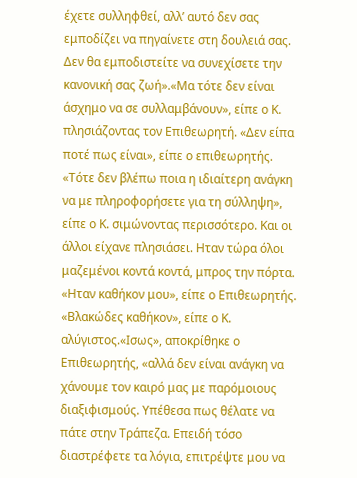έχετε συλληφθεί, αλλ’ αυτό δεν σας εμποδίζει να πηγαίνετε στη δουλειά σας. Δεν θα εμποδιστείτε να συνεχίσετε την κανονική σας ζωή».«Μα τότε δεν είναι άσχημο να σε συλλαμβάνουν», είπε ο Κ. πλησιάζοντας τον Eπιθεωρητή. «Δεν είπα ποτέ πως είναι», είπε ο επιθεωρητής. «Τότε δεν βλέπω ποια η ιδιαίτερη ανάγκη να με πληροφορήσετε για τη σύλληψη», είπε ο Κ. σιμώνοντας περισσότερο. Και οι άλλοι είχανε πλησιάσει. Ηταν τώρα όλοι μαζεμένοι κοντά κοντά, μπρος την πόρτα. «Ηταν καθήκον μου», είπε ο Επιθεωρητής. «Βλακώδες καθήκον», είπε ο Κ. αλύγιστος.«Ισως», αποκρίθηκε ο Επιθεωρητής, «αλλά δεν είναι ανάγκη να χάνουμε τον καιρό μας με παρόμοιους διαξιφισμούς. Υπέθεσα πως θέλατε να πάτε στην Τράπεζα. Επειδή τόσο διαστρέφετε τα λόγια, επιτρέψτε μου να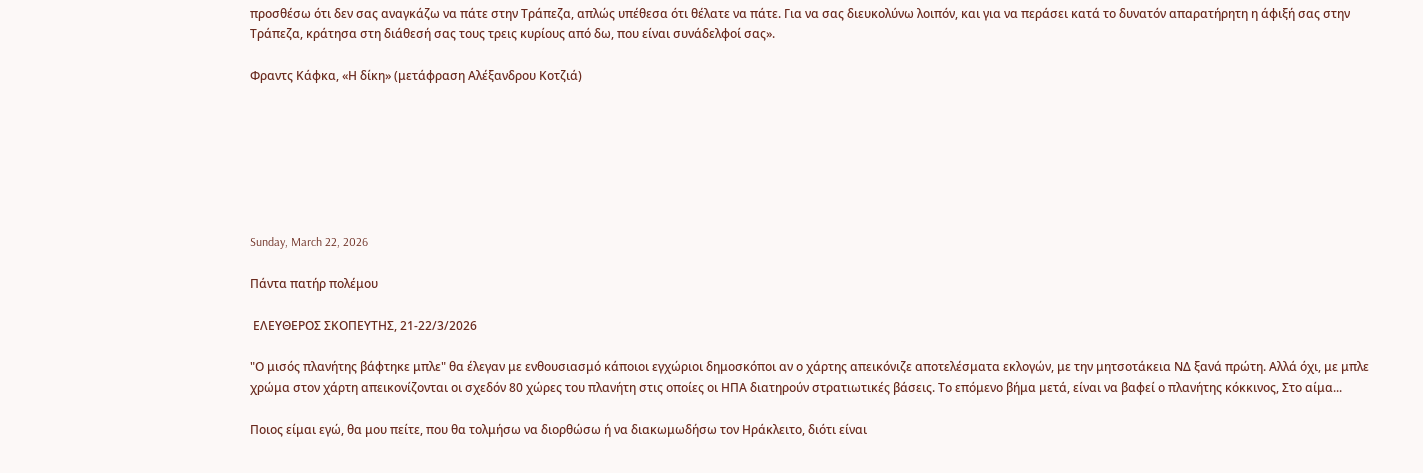προσθέσω ότι δεν σας αναγκάζω να πάτε στην Τράπεζα, απλώς υπέθεσα ότι θέλατε να πάτε. Για να σας διευκολύνω λοιπόν, και για να περάσει κατά το δυνατόν απαρατήρητη η άφιξή σας στην Τράπεζα, κράτησα στη διάθεσή σας τους τρεις κυρίους από δω, που είναι συνάδελφοί σας».

Φραντς Κάφκα, «Η δίκη» (μετάφραση Αλέξανδρου Κοτζιά)







Sunday, March 22, 2026

Πάντα πατήρ πολέμου

 ΕΛΕΥΘΕΡΟΣ ΣΚΟΠΕΥΤΗΣ, 21-22/3/2026

"Ο μισός πλανήτης βάφτηκε μπλε" θα έλεγαν με ενθουσιασμό κάποιοι εγχώριοι δημοσκόποι αν ο χάρτης απεικόνιζε αποτελέσματα εκλογών, με την μητσοτάκεια ΝΔ ξανά πρώτη. Αλλά όχι, με μπλε χρώμα στον χάρτη απεικονίζονται οι σχεδόν 80 χώρες του πλανήτη στις οποίες οι ΗΠΑ διατηρούν στρατιωτικές βάσεις. Το επόμενο βήμα μετά, είναι να βαφεί ο πλανήτης κόκκινος, Στο αίμα...

Ποιος είμαι εγώ, θα μου πείτε, που θα τολμήσω να διορθώσω ή να διακωμωδήσω τον Ηράκλειτο, διότι είναι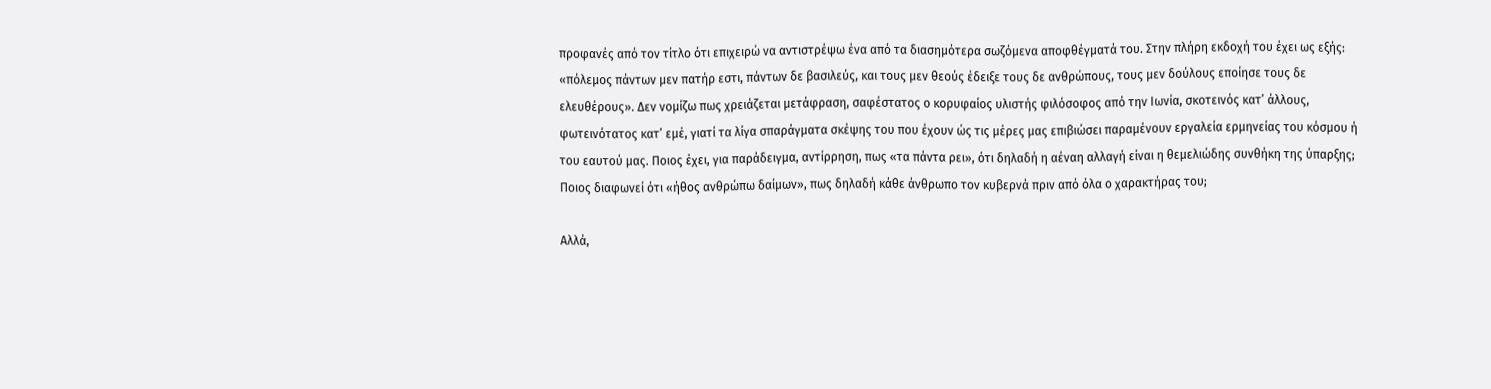προφανές από τον τίτλο ότι επιχειρώ να αντιστρέψω ένα από τα διασημότερα σωζόμενα αποφθέγματά του. Στην πλήρη εκδοχή του έχει ως εξής: «πόλεμος πάντων μεν πατήρ εστι, πάντων δε βασιλεύς, και τους μεν θεούς έδειξε τους δε ανθρώπους, τους μεν δούλους εποίησε τους δε ελευθέρους». Δεν νομίζω πως χρειάζεται μετάφραση, σαφέστατος ο κορυφαίος υλιστής φιλόσοφος από την Ιωνία, σκοτεινός κατ’ άλλους, φωτεινότατος κατ’ εμέ, γιατί τα λίγα σπαράγματα σκέψης του που έχουν ώς τις μέρες μας επιβιώσει παραμένουν εργαλεία ερμηνείας του κόσμου ή του εαυτού μας. Ποιος έχει, για παράδειγμα, αντίρρηση, πως «τα πάντα ρει», ότι δηλαδή η αέναη αλλαγή είναι η θεμελιώδης συνθήκη της ύπαρξης; Ποιος διαφωνεί ότι «ήθος ανθρώπω δαίμων», πως δηλαδή κάθε άνθρωπο τον κυβερνά πριν από όλα ο χαρακτήρας του;

Αλλά,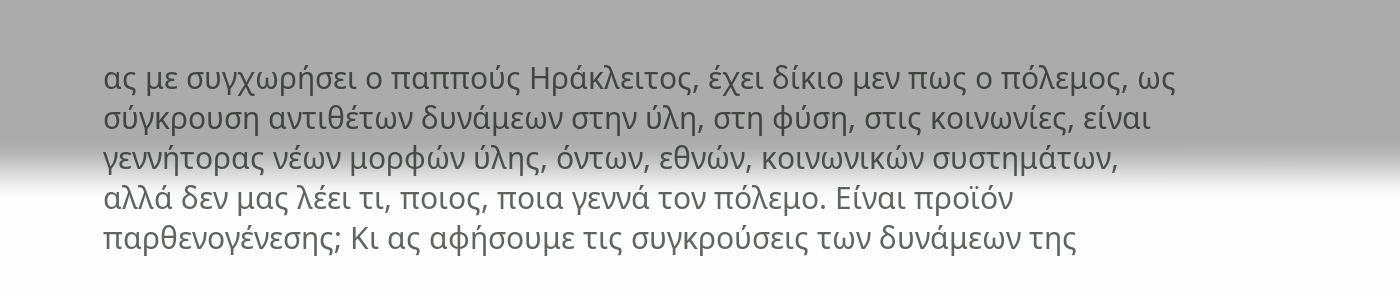ας με συγχωρήσει ο παππούς Ηράκλειτος, έχει δίκιο μεν πως ο πόλεμος, ως σύγκρουση αντιθέτων δυνάμεων στην ύλη, στη φύση, στις κοινωνίες, είναι γεννήτορας νέων μορφών ύλης, όντων, εθνών, κοινωνικών συστημάτων, αλλά δεν μας λέει τι, ποιος, ποια γεννά τον πόλεμο. Είναι προϊόν παρθενογένεσης; Κι ας αφήσουμε τις συγκρούσεις των δυνάμεων της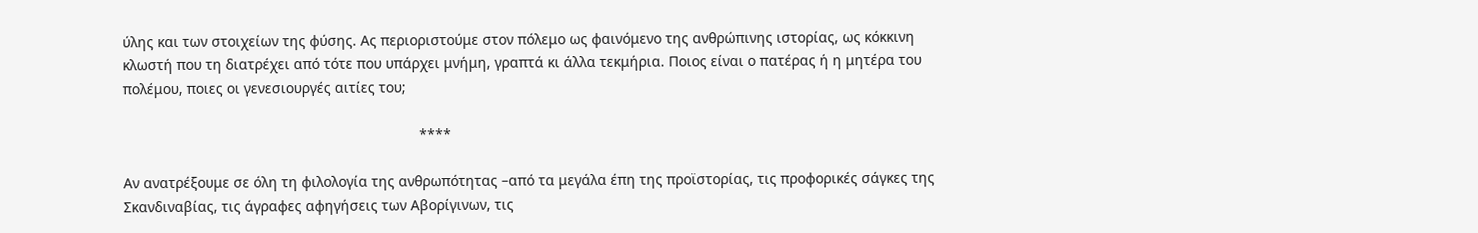ύλης και των στοιχείων της φύσης. Ας περιοριστούμε στον πόλεμο ως φαινόμενο της ανθρώπινης ιστορίας, ως κόκκινη κλωστή που τη διατρέχει από τότε που υπάρχει μνήμη, γραπτά κι άλλα τεκμήρια. Ποιος είναι ο πατέρας ή η μητέρα του πολέμου, ποιες οι γενεσιουργές αιτίες του;

                                                                          ****

Αν ανατρέξουμε σε όλη τη φιλολογία της ανθρωπότητας –από τα μεγάλα έπη της προϊστορίας, τις προφορικές σάγκες της Σκανδιναβίας, τις άγραφες αφηγήσεις των Αβορίγινων, τις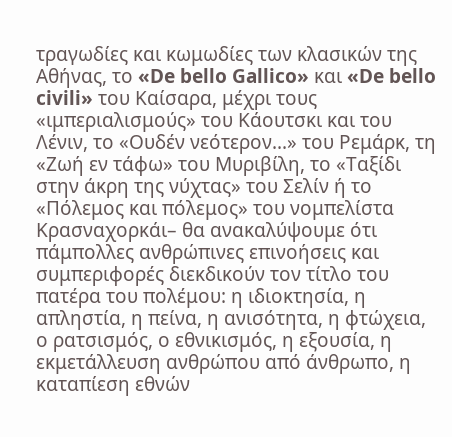τραγωδίες και κωμωδίες των κλασικών της Αθήνας, το «De bello Gallico» και «De bello civili» του Καίσαρα, μέχρι τους «ιμπεριαλισμούς» του Κάουτσκι και του Λένιν, το «Ουδέν νεότερον...» του Ρεμάρκ, τη «Ζωή εν τάφω» του Μυριβίλη, το «Ταξίδι στην άκρη της νύχτας» του Σελίν ή το «Πόλεμος και πόλεμος» του νομπελίστα Κρασναχορκάι– θα ανακαλύψουμε ότι πάμπολλες ανθρώπινες επινοήσεις και συμπεριφορές διεκδικούν τον τίτλο του πατέρα του πολέμου: η ιδιοκτησία, η απληστία, η πείνα, η ανισότητα, η φτώχεια, ο ρατσισμός, ο εθνικισμός, η εξουσία, η εκμετάλλευση ανθρώπου από άνθρωπο, η καταπίεση εθνών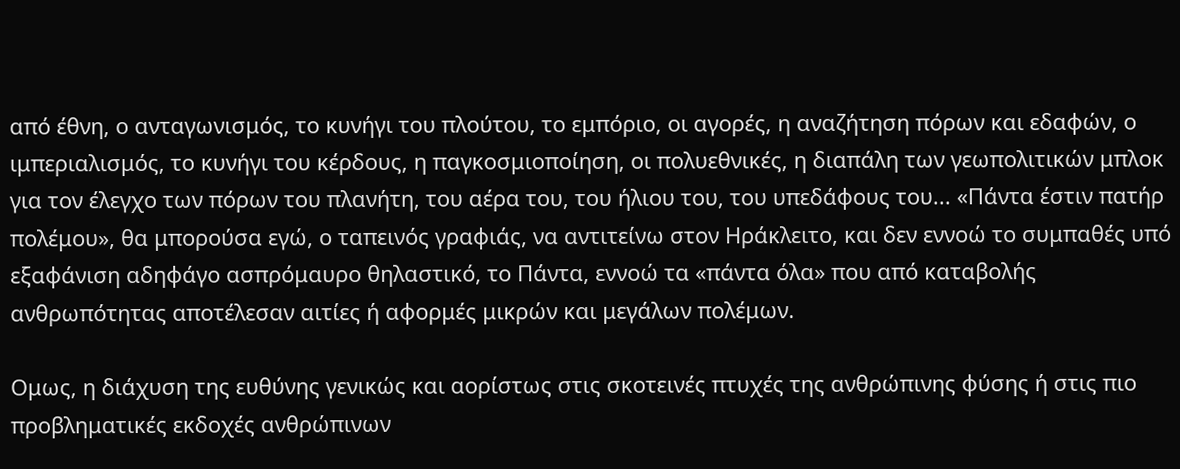από έθνη, ο ανταγωνισμός, το κυνήγι του πλούτου, το εμπόριο, οι αγορές, η αναζήτηση πόρων και εδαφών, ο ιμπεριαλισμός, το κυνήγι του κέρδους, η παγκοσμιοποίηση, οι πολυεθνικές, η διαπάλη των γεωπολιτικών μπλοκ για τον έλεγχο των πόρων του πλανήτη, του αέρα του, του ήλιου του, του υπεδάφους του... «Πάντα έστιν πατήρ πολέμου», θα μπορούσα εγώ, ο ταπεινός γραφιάς, να αντιτείνω στον Ηράκλειτο, και δεν εννοώ το συμπαθές υπό εξαφάνιση αδηφάγο ασπρόμαυρο θηλαστικό, το Πάντα, εννοώ τα «πάντα όλα» που από καταβολής ανθρωπότητας αποτέλεσαν αιτίες ή αφορμές μικρών και μεγάλων πολέμων.

Ομως, η διάχυση της ευθύνης γενικώς και αορίστως στις σκοτεινές πτυχές της ανθρώπινης φύσης ή στις πιο προβληματικές εκδοχές ανθρώπινων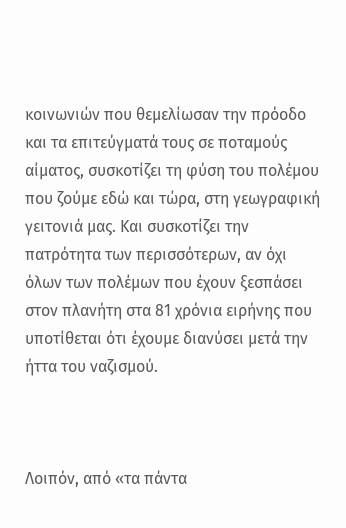κοινωνιών που θεμελίωσαν την πρόοδο και τα επιτεύγματά τους σε ποταμούς αίματος, συσκοτίζει τη φύση του πολέμου που ζούμε εδώ και τώρα, στη γεωγραφική γειτονιά μας. Και συσκοτίζει την πατρότητα των περισσότερων, αν όχι όλων των πολέμων που έχουν ξεσπάσει στον πλανήτη στα 81 χρόνια ειρήνης που υποτίθεται ότι έχουμε διανύσει μετά την ήττα του ναζισμού.



Λοιπόν, από «τα πάντα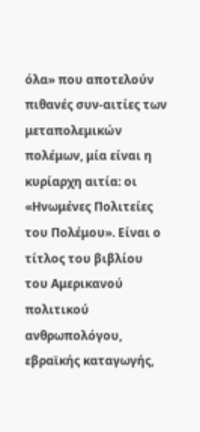όλα» που αποτελούν πιθανές συν-αιτίες των μεταπολεμικών πολέμων, μία είναι η κυρίαρχη αιτία: οι «Ηνωμένες Πολιτείες του Πολέμου». Είναι ο τίτλος του βιβλίου του Αμερικανού πολιτικού ανθρωπολόγου, εβραϊκής καταγωγής,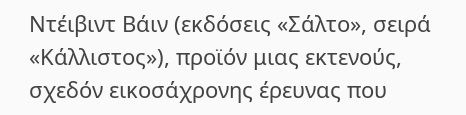Ντέιβιντ Βάιν (εκδόσεις «Σάλτο», σειρά «Κάλλιστος»), προϊόν μιας εκτενούς, σχεδόν εικοσάχρονης έρευνας που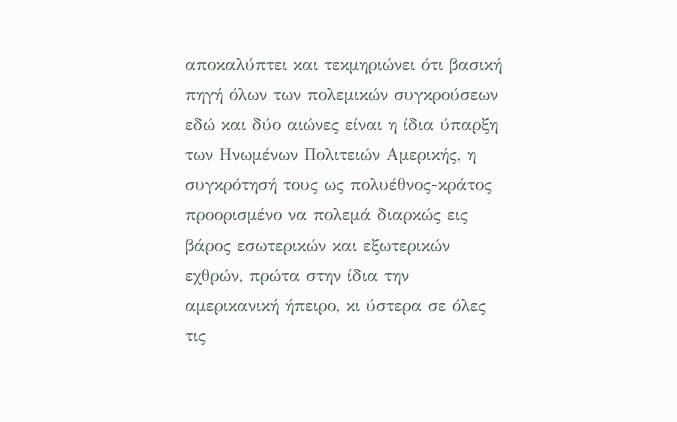αποκαλύπτει και τεκμηριώνει ότι βασική πηγή όλων των πολεμικών συγκρούσεων εδώ και δύο αιώνες είναι η ίδια ύπαρξη των Ηνωμένων Πολιτειών Αμερικής, η συγκρότησή τους ως πολυέθνος-κράτος προορισμένο να πολεμά διαρκώς εις βάρος εσωτερικών και εξωτερικών εχθρών, πρώτα στην ίδια την αμερικανική ήπειρο, κι ύστερα σε όλες τις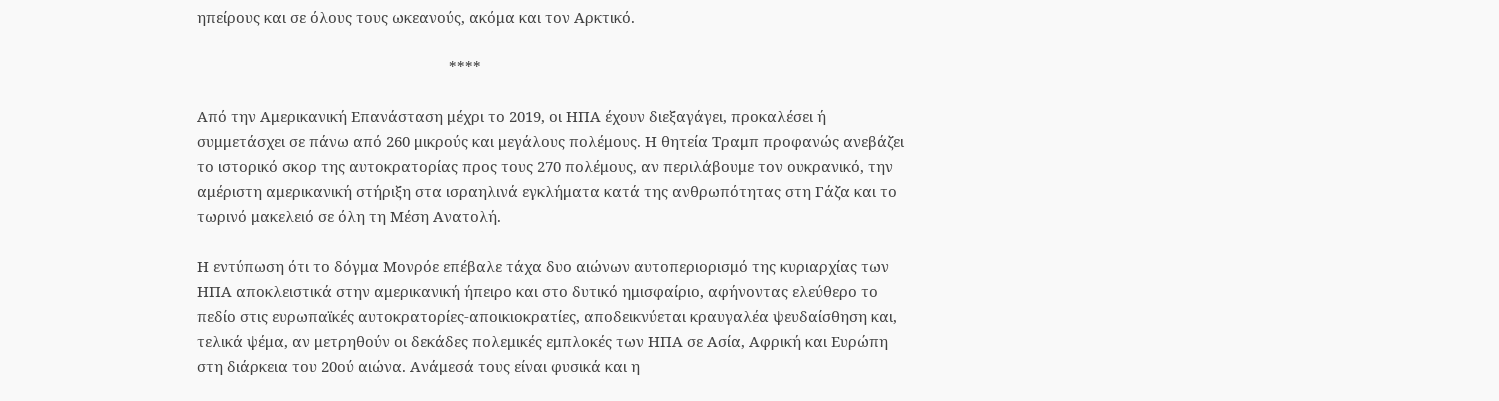ηπείρους και σε όλους τους ωκεανούς, ακόμα και τον Αρκτικό.

                                                               ****

Από την Αμερικανική Επανάσταση μέχρι το 2019, οι ΗΠΑ έχουν διεξαγάγει, προκαλέσει ή συμμετάσχει σε πάνω από 260 μικρούς και μεγάλους πολέμους. Η θητεία Τραμπ προφανώς ανεβάζει το ιστορικό σκορ της αυτοκρατορίας προς τους 270 πολέμους, αν περιλάβουμε τον ουκρανικό, την αμέριστη αμερικανική στήριξη στα ισραηλινά εγκλήματα κατά της ανθρωπότητας στη Γάζα και το τωρινό μακελειό σε όλη τη Μέση Ανατολή.

Η εντύπωση ότι το δόγμα Μονρόε επέβαλε τάχα δυο αιώνων αυτοπεριορισμό της κυριαρχίας των ΗΠΑ αποκλειστικά στην αμερικανική ήπειρο και στο δυτικό ημισφαίριο, αφήνοντας ελεύθερο το πεδίο στις ευρωπαϊκές αυτοκρατορίες-αποικιοκρατίες, αποδεικνύεται κραυγαλέα ψευδαίσθηση και, τελικά ψέμα, αν μετρηθούν οι δεκάδες πολεμικές εμπλοκές των ΗΠΑ σε Ασία, Αφρική και Ευρώπη στη διάρκεια του 20ού αιώνα. Ανάμεσά τους είναι φυσικά και η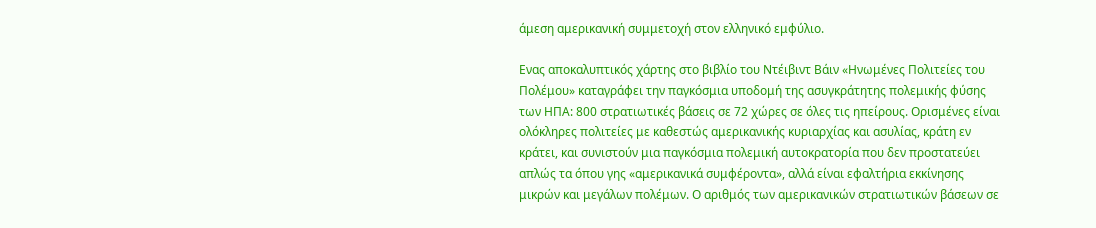άμεση αμερικανική συμμετοχή στον ελληνικό εμφύλιο.

Ενας αποκαλυπτικός χάρτης στο βιβλίο του Ντέιβιντ Βάιν «Ηνωμένες Πολιτείες του Πολέμου» καταγράφει την παγκόσμια υποδομή της ασυγκράτητης πολεμικής φύσης των ΗΠΑ: 800 στρατιωτικές βάσεις σε 72 χώρες σε όλες τις ηπείρους. Ορισμένες είναι ολόκληρες πολιτείες με καθεστώς αμερικανικής κυριαρχίας και ασυλίας, κράτη εν κράτει, και συνιστούν μια παγκόσμια πολεμική αυτοκρατορία που δεν προστατεύει απλώς τα όπου γης «αμερικανικά συμφέροντα», αλλά είναι εφαλτήρια εκκίνησης μικρών και μεγάλων πολέμων. Ο αριθμός των αμερικανικών στρατιωτικών βάσεων σε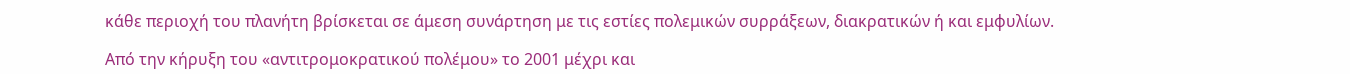κάθε περιοχή του πλανήτη βρίσκεται σε άμεση συνάρτηση με τις εστίες πολεμικών συρράξεων, διακρατικών ή και εμφυλίων.

Από την κήρυξη του «αντιτρομοκρατικού πολέμου» το 2001 μέχρι και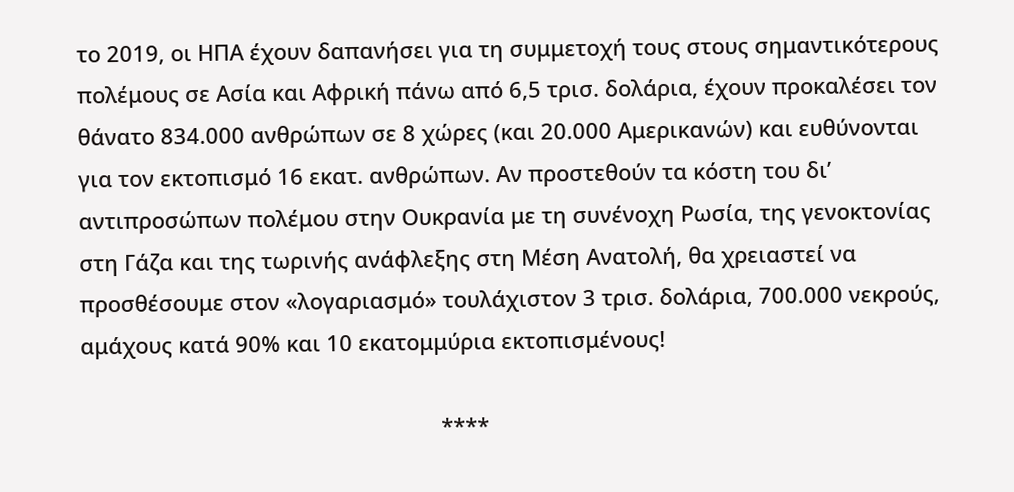το 2019, οι ΗΠΑ έχουν δαπανήσει για τη συμμετοχή τους στους σημαντικότερους πολέμους σε Ασία και Αφρική πάνω από 6,5 τρισ. δολάρια, έχουν προκαλέσει τον θάνατο 834.000 ανθρώπων σε 8 χώρες (και 20.000 Αμερικανών) και ευθύνονται για τον εκτοπισμό 16 εκατ. ανθρώπων. Αν προστεθούν τα κόστη του δι’ αντιπροσώπων πολέμου στην Ουκρανία με τη συνένοχη Ρωσία, της γενοκτονίας στη Γάζα και της τωρινής ανάφλεξης στη Μέση Ανατολή, θα χρειαστεί να προσθέσουμε στον «λογαριασμό» τουλάχιστον 3 τρισ. δολάρια, 700.000 νεκρούς, αμάχους κατά 90% και 10 εκατομμύρια εκτοπισμένους!

                                                            ****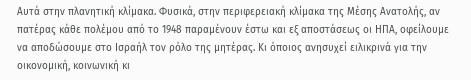Αυτά στην πλανητική κλίμακα. Φυσικά, στην περιφερειακή κλίμακα της Μέσης Ανατολής, αν πατέρας κάθε πολέμου από το 1948 παραμένουν έστω και εξ αποστάσεως οι ΗΠΑ, οφείλουμε να αποδώσουμε στο Ισραήλ τον ρόλο της μητέρας. Κι όποιος ανησυχεί ειλικρινά για την οικονομική, κοινωνική κι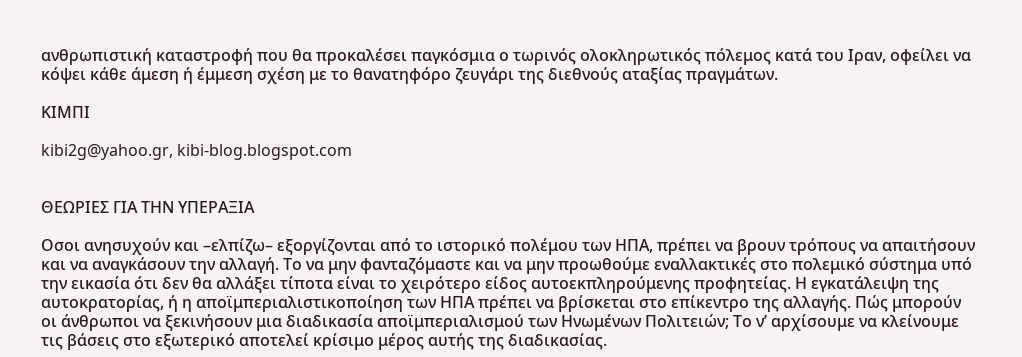ανθρωπιστική καταστροφή που θα προκαλέσει παγκόσμια ο τωρινός ολοκληρωτικός πόλεμος κατά του Ιραν, οφείλει να κόψει κάθε άμεση ή έμμεση σχέση με το θανατηφόρο ζευγάρι της διεθνούς αταξίας πραγμάτων.

ΚΙΜΠΙ

kibi2g@yahoo.gr, kibi-blog.blogspot.com


ΘΕΩΡΙΕΣ ΓΙΑ ΤΗΝ ΥΠΕΡΑΞΙΑ

Οσοι ανησυχούν και –ελπίζω– εξοργίζονται από το ιστορικό πολέμου των ΗΠΑ, πρέπει να βρουν τρόπους να απαιτήσουν και να αναγκάσουν την αλλαγή. Το να μην φανταζόμαστε και να μην προωθούμε εναλλακτικές στο πολεμικό σύστημα υπό την εικασία ότι δεν θα αλλάξει τίποτα είναι το χειρότερο είδος αυτοεκπληρούμενης προφητείας. Η εγκατάλειψη της αυτοκρατορίας, ή η αποϊμπεριαλιστικοποίηση των ΗΠΑ πρέπει να βρίσκεται στο επίκεντρο της αλλαγής. Πώς μπορούν οι άνθρωποι να ξεκινήσουν μια διαδικασία αποϊμπεριαλισμού των Ηνωμένων Πολιτειών; Το ν’ αρχίσουμε να κλείνουμε τις βάσεις στο εξωτερικό αποτελεί κρίσιμο μέρος αυτής της διαδικασίας.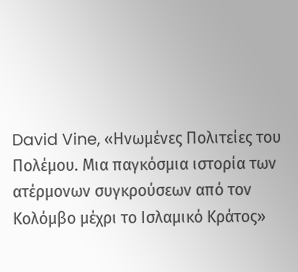David Vine, «Ηνωμένες Πολιτείες του Πολέμου. Μια παγκόσμια ιστορία των ατέρμονων συγκρούσεων από τον Κολόμβο μέχρι το Ισλαμικό Κράτος»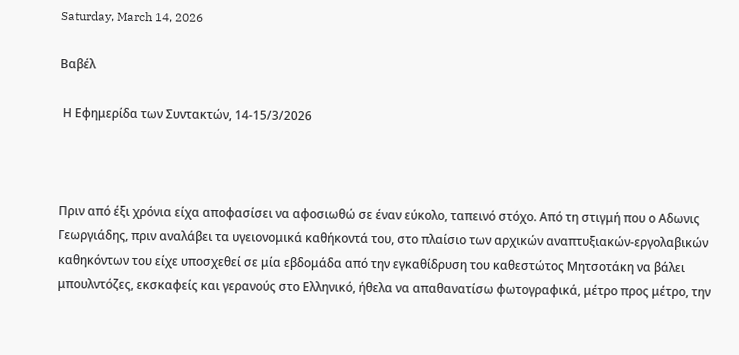Saturday, March 14, 2026

Βαβέλ

 Η Εφημερίδα των Συντακτών, 14-15/3/2026



Πριν από έξι χρόνια είχα αποφασίσει να αφοσιωθώ σε έναν εύκολο, ταπεινό στόχο. Από τη στιγμή που ο Αδωνις Γεωργιάδης, πριν αναλάβει τα υγειονομικά καθήκοντά του, στο πλαίσιο των αρχικών αναπτυξιακών-εργολαβικών καθηκόντων του είχε υποσχεθεί σε μία εβδομάδα από την εγκαθίδρυση του καθεστώτος Μητσοτάκη να βάλει μπουλντόζες, εκσκαφείς και γερανούς στο Ελληνικό, ήθελα να απαθανατίσω φωτογραφικά, μέτρο προς μέτρο, την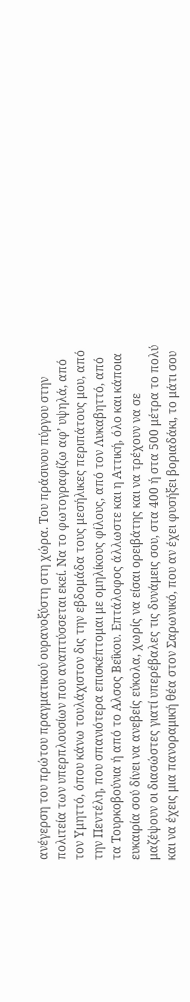ανέγερση του πρώτου πραγματικού ουρανοξύστη στη χώρα. Του πράσινου πύργου στην πολιτεία των υπερπλουσίων που αναπτύσσεται εκεί. Να το φωτογραφίζω αφ’ υψηλά, από τον Υμηττό, όπου κάνω τουλάχιστον δις την εβδομάδα τους μεσήλικες περιπάτους μου, από την Πεντέλη, που σπανιότερα επισκέπτομαι με ομηλίκους φίλους, από τον Λυκαβηττό, από τα Τουρκοβούνια ή από το Αλσος Βεΐκου. Επτάλοφος άλλωστε και η Αττική, όλο και κάποια ευκαιρία σού δίνει να ανεβείς εύκολα, χωρίς να είσαι ορειβάτης και να τρέχουν να σε μαζέψουν οι διασώστες γιατί υπερέβαλες τις δυνάμεις σου, στα 400 ή στα 500 μέτρα το πολύ και να έχεις μια πανοραμική θέα στον Σαρωνικό, που αν έχει φυσήξει βοριαδάκι, το μάτι σου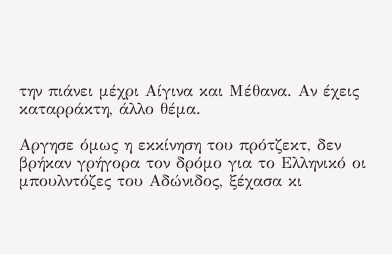την πιάνει μέχρι Αίγινα και Μέθανα. Αν έχεις καταρράκτη, άλλο θέμα.

Αργησε όμως η εκκίνηση του πρότζεκτ, δεν βρήκαν γρήγορα τον δρόμο για το Ελληνικό οι μπουλντόζες του Αδώνιδος, ξέχασα κι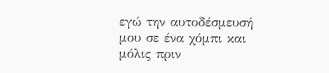εγώ την αυτοδέσμευσή μου σε ένα χόμπι και μόλις πριν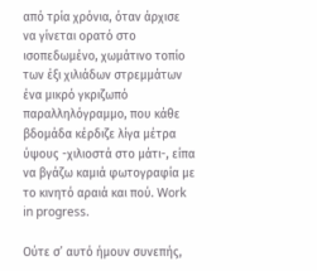από τρία χρόνια, όταν άρχισε να γίνεται ορατό στο ισοπεδωμένο, χωμάτινο τοπίο των έξι χιλιάδων στρεμμάτων ένα μικρό γκριζωπό παραλληλόγραμμο, που κάθε βδομάδα κέρδιζε λίγα μέτρα ύψους -χιλιοστά στο μάτι-, είπα να βγάζω καμιά φωτογραφία με το κινητό αραιά και πού. Work in progress.

Ούτε σ’ αυτό ήμουν συνεπής,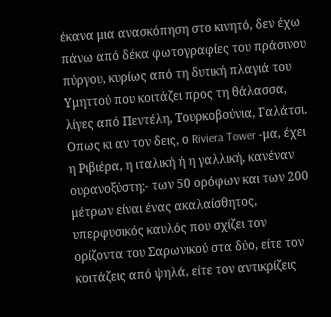έκανα μια ανασκόπηση στο κινητό, δεν έχω πάνω από δέκα φωτογραφίες του πράσινου πύργου, κυρίως από τη δυτική πλαγιά του Υμηττού που κοιτάζει προς τη θάλασσα, λίγες από Πεντέλη, Τουρκοβούνια, Γαλάτσι. Οπως κι αν τον δεις, ο Riviera Tower -μα, έχει η Ριβιέρα, η ιταλική ή η γαλλική, κανέναν ουρανοξύστη;- των 50 ορόφων και των 200 μέτρων είναι ένας ακαλαίσθητος, υπερφυσικός καυλός που σχίζει τον ορίζοντα του Σαρωνικού στα δύο, είτε τον κοιτάζεις από ψηλά, είτε τον αντικρίζεις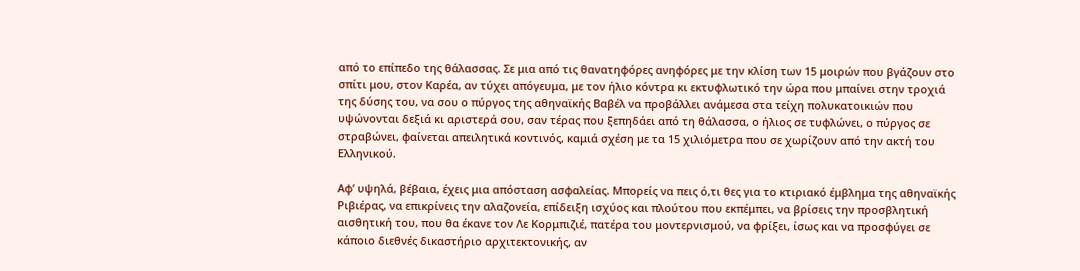από το επίπεδο της θάλασσας. Σε μια από τις θανατηφόρες ανηφόρες με την κλίση των 15 μοιρών που βγάζουν στο σπίτι μου, στον Καρέα, αν τύχει απόγευμα, με τον ήλιο κόντρα κι εκτυφλωτικό την ώρα που μπαίνει στην τροχιά της δύσης του, να σου ο πύργος της αθηναϊκής Βαβέλ να προβάλλει ανάμεσα στα τείχη πολυκατοικιών που υψώνονται δεξιά κι αριστερά σου, σαν τέρας που ξεπηδάει από τη θάλασσα, ο ήλιος σε τυφλώνει, ο πύργος σε στραβώνει, φαίνεται απειλητικά κοντινός, καμιά σχέση με τα 15 χιλιόμετρα που σε χωρίζουν από την ακτή του Ελληνικού.

Αφ’ υψηλά, βέβαια, έχεις μια απόσταση ασφαλείας. Μπορείς να πεις ό,τι θες για το κτιριακό έμβλημα της αθηναϊκής Ριβιέρας, να επικρίνεις την αλαζονεία, επίδειξη ισχύος και πλούτου που εκπέμπει, να βρίσεις την προσβλητική αισθητική του, που θα έκανε τον Λε Κορμπιζιέ, πατέρα του μοντερνισμού, να φρίξει, ίσως και να προσφύγει σε κάποιο διεθνές δικαστήριο αρχιτεκτονικής, αν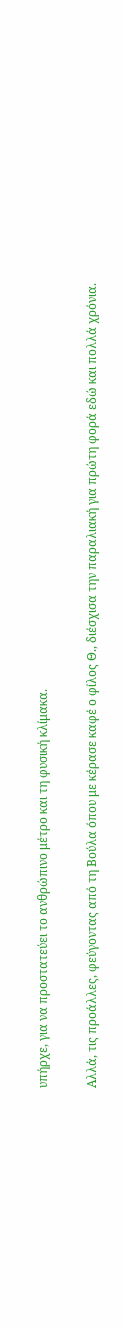υπήρχε, για να προστατεύει το ανθρώπινο μέτρο και τη φυσική κλίμακα.

Αλλά, τις προάλλες, φεύγοντας από τη Βούλα όπου με κέρασε καφέ ο φίλος Θ., διέσχισα την παραλιακή για πρώτη φορά εδώ και πολλά χρόνια.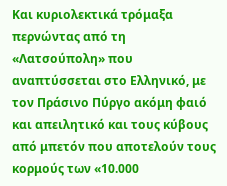Και κυριολεκτικά τρόμαξα περνώντας από τη «Λατσούπολη» που αναπτύσσεται στο Ελληνικό, με τον Πράσινο Πύργο ακόμη φαιό και απειλητικό και τους κύβους από μπετόν που αποτελούν τους κορμούς των «10.000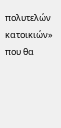πολυτελών κατοικιών» που θα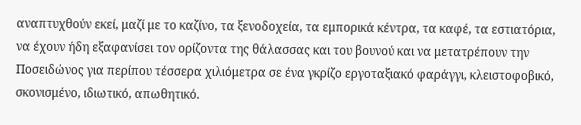αναπτυχθούν εκεί, μαζί με το καζίνο, τα ξενοδοχεία, τα εμπορικά κέντρα, τα καφέ, τα εστιατόρια, να έχουν ήδη εξαφανίσει τον ορίζοντα της θάλασσας και του βουνού και να μετατρέπουν την Ποσειδώνος για περίπου τέσσερα χιλιόμετρα σε ένα γκρίζο εργοταξιακό φαράγγι, κλειστοφοβικό, σκονισμένο, ιδιωτικό, απωθητικό.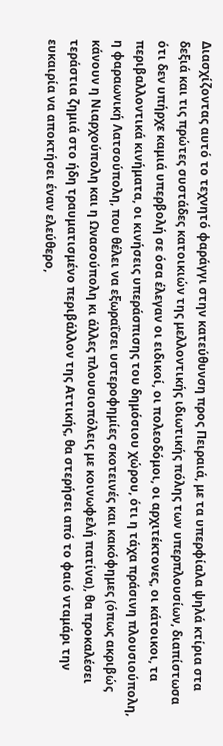Διασχίζοντας αυτό το τεχνητό φαράγγι στην κατεύθυνση προς Πειραιά, με τα υπερφίαλα ψηλά κτίρια στα δεξιά και τις πρώτες συστάδες κατοικιών της μελλοντικής ιδιωτικής πόλης των υπερπλουσίων, διαπίστωσα ότι δεν υπήρχε καμιά υπερβολή σε όσα έλεγαν οι ειδικοί, οι πολεοδόμοι, οι αρχιτέκτονες, οι κάτοικοι, τα περιβαλλοντικά κινήματα, οι κινήσεις υπεράσπισης του δημόσιου χώρου, ότι η τάχα πράσινη πλουσιούπολη, η φαραωνική Λατσούπολη, που θέλει να εξωραΐσει υστεροφημίες σκοτεινές και κακόφημες (όπως ακριβώς κάνουν η Νιαρχούπολη και η Ωνασούπολη κι άλλες πλουσιοπόλεις με κοινωφελή πατίνα), θα προκαλέσει τεράστια ζημιά στο ήδη τραυματισμένο περιβάλλον της Αττικής, θα στερήσει από το φαιό νταμάρι την ευκαιρία να αποκτήσει έναν ελεύθερο,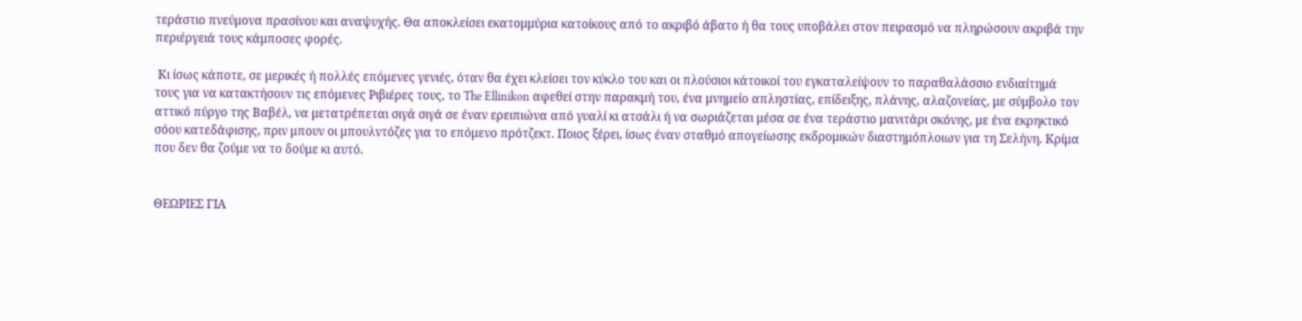τεράστιο πνεύμονα πρασίνου και αναψυχής. Θα αποκλείσει εκατομμύρια κατοίκους από το ακριβό άβατο ή θα τους υποβάλει στον πειρασμό να πληρώσουν ακριβά την περιέργειά τους κάμποσες φορές.

 Κι ίσως κάποτε, σε μερικές ή πολλές επόμενες γενιές, όταν θα έχει κλείσει τον κύκλο του και οι πλούσιοι κάτοικοί του εγκαταλείψουν το παραθαλάσσιο ενδιαίτημά τους για να κατακτήσουν τις επόμενες Ριβιέρες τους, το The Ellinikon αφεθεί στην παρακμή του, ένα μνημείο απληστίας, επίδειξης, πλάνης, αλαζονείας, με σύμβολο τον αττικό πύργο της Βαβέλ, να μετατρέπεται σιγά σιγά σε έναν ερειπιώνα από γυαλί κι ατσάλι ή να σωριάζεται μέσα σε ένα τεράστιο μανιτάρι σκόνης, με ένα εκρηκτικό σόου κατεδάφισης, πριν μπουν οι μπουλντόζες για το επόμενο πρότζεκτ. Ποιος ξέρει, ίσως έναν σταθμό απογείωσης εκδρομικών διαστημόπλοιων για τη Σελήνη. Κρίμα που δεν θα ζούμε να το δούμε κι αυτό.


ΘΕΩΡΙΕΣ ΓΙΑ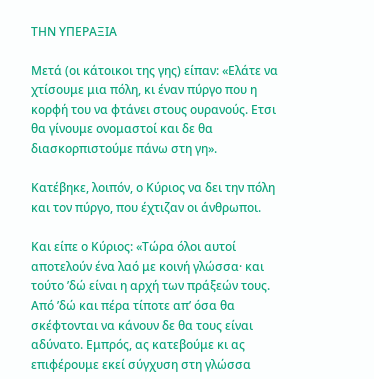ΤΗΝ ΥΠΕΡΑΞΙΑ

Μετά (οι κάτοικοι της γης) είπαν: «Ελάτε να χτίσουμε μια πόλη, κι έναν πύργο που η κορφή του να φτάνει στους ουρανούς. Ετσι θα γίνουμε ονομαστοί και δε θα διασκορπιστούμε πάνω στη γη».

Κατέβηκε, λοιπόν, ο Κύριος να δει την πόλη και τον πύργο, που έχτιζαν οι άνθρωποι.

Και είπε ο Κύριος: «Τώρα όλοι αυτοί αποτελούν ένα λαό με κοινή γλώσσα· και τούτο ’δώ είναι η αρχή των πράξεών τους. Από ’δώ και πέρα τίποτε απ’ όσα θα σκέφτονται να κάνουν δε θα τους είναι αδύνατο. Εμπρός, ας κατεβούμε κι ας επιφέρουμε εκεί σύγχυση στη γλώσσα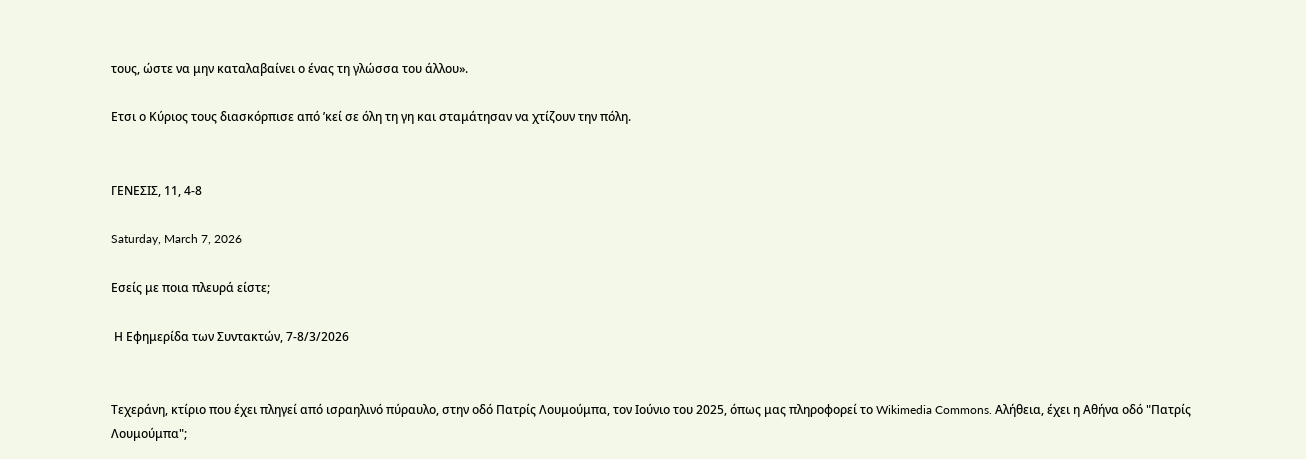τους, ώστε να μην καταλαβαίνει ο ένας τη γλώσσα του άλλου».

Ετσι ο Κύριος τους διασκόρπισε από ’κεί σε όλη τη γη και σταμάτησαν να χτίζουν την πόλη.


ΓΕΝΕΣΙΣ, 11, 4-8

Saturday, March 7, 2026

Εσείς με ποια πλευρά είστε;

 Η Εφημερίδα των Συντακτών, 7-8/3/2026


Τεχεράνη, κτίριο που έχει πληγεί από ισραηλινό πύραυλο, στην οδό Πατρίς Λουμούμπα, τον Ιούνιο του 2025, όπως μας πληροφορεί το Wikimedia Commons. Αλήθεια, έχει η Αθήνα οδό "Πατρίς Λουμούμπα";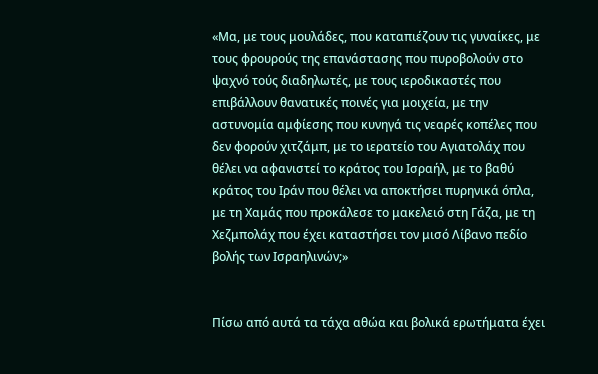«Μα, με τους μουλάδες, που καταπιέζουν τις γυναίκες, με τους φρουρούς της επανάστασης που πυροβολούν στο ψαχνό τούς διαδηλωτές, με τους ιεροδικαστές που επιβάλλουν θανατικές ποινές για μοιχεία, με την αστυνομία αμφίεσης που κυνηγά τις νεαρές κοπέλες που δεν φορούν χιτζάμπ, με το ιερατείο του Αγιατολάχ που θέλει να αφανιστεί το κράτος του Ισραήλ, με το βαθύ κράτος του Ιράν που θέλει να αποκτήσει πυρηνικά όπλα, με τη Χαμάς που προκάλεσε το μακελειό στη Γάζα, με τη Χεζμπολάχ που έχει καταστήσει τον μισό Λίβανο πεδίο βολής των Ισραηλινών;»


Πίσω από αυτά τα τάχα αθώα και βολικά ερωτήματα έχει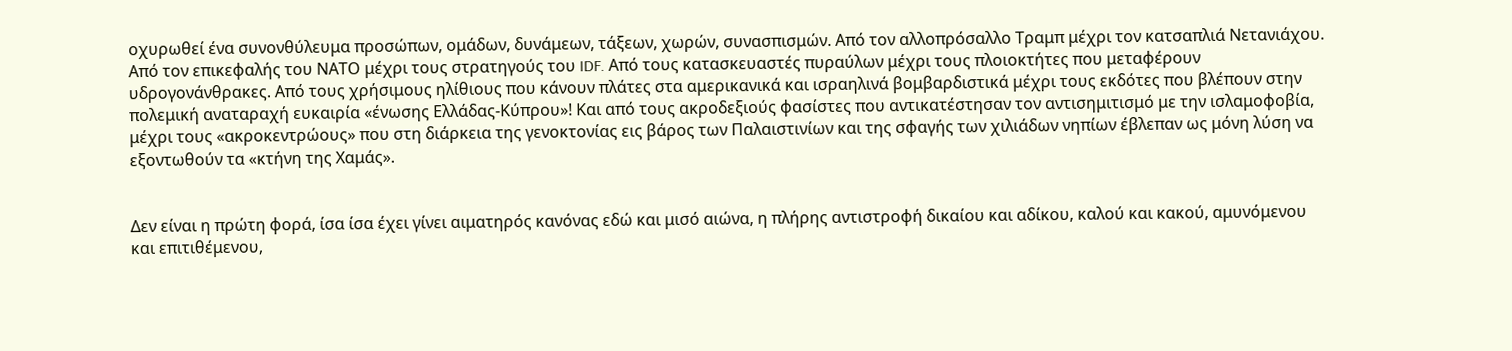οχυρωθεί ένα συνονθύλευμα προσώπων, ομάδων, δυνάμεων, τάξεων, χωρών, συνασπισμών. Από τον αλλοπρόσαλλο Τραμπ μέχρι τον κατσαπλιά Νετανιάχου. Από τον επικεφαλής του ΝΑΤΟ μέχρι τους στρατηγούς του IDF. Από τους κατασκευαστές πυραύλων μέχρι τους πλοιοκτήτες που μεταφέρουν υδρογονάνθρακες. Από τους χρήσιμους ηλίθιους που κάνουν πλάτες στα αμερικανικά και ισραηλινά βομβαρδιστικά μέχρι τους εκδότες που βλέπουν στην πολεμική αναταραχή ευκαιρία «ένωσης Ελλάδας-Κύπρου»! Και από τους ακροδεξιούς φασίστες που αντικατέστησαν τον αντισημιτισμό με την ισλαμοφοβία, μέχρι τους «ακροκεντρώους» που στη διάρκεια της γενοκτονίας εις βάρος των Παλαιστινίων και της σφαγής των χιλιάδων νηπίων έβλεπαν ως μόνη λύση να εξοντωθούν τα «κτήνη της Χαμάς».


Δεν είναι η πρώτη φορά, ίσα ίσα έχει γίνει αιματηρός κανόνας εδώ και μισό αιώνα, η πλήρης αντιστροφή δικαίου και αδίκου, καλού και κακού, αμυνόμενου και επιτιθέμενου,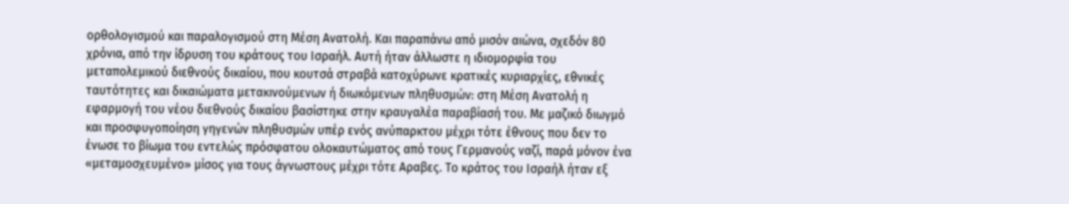ορθολογισμού και παραλογισμού στη Μέση Ανατολή. Και παραπάνω από μισόν αιώνα, σχεδόν 80 χρόνια, από την ίδρυση του κράτους του Ισραήλ. Αυτή ήταν άλλωστε η ιδιομορφία του μεταπολεμικού διεθνούς δικαίου, που κουτσά στραβά κατοχύρωνε κρατικές κυριαρχίες, εθνικές ταυτότητες και δικαιώματα μετακινούμενων ή διωκόμενων πληθυσμών: στη Μέση Ανατολή η εφαρμογή του νέου διεθνούς δικαίου βασίστηκε στην κραυγαλέα παραβίασή του. Με μαζικό διωγμό και προσφυγοποίηση γηγενών πληθυσμών υπέρ ενός ανύπαρκτου μέχρι τότε έθνους που δεν το ένωσε το βίωμα του εντελώς πρόσφατου ολοκαυτώματος από τους Γερμανούς ναζί, παρά μόνον ένα «μεταμοσχευμένο» μίσος για τους άγνωστους μέχρι τότε Αραβες. Το κράτος του Ισραήλ ήταν εξ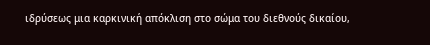ιδρύσεως μια καρκινική απόκλιση στο σώμα του διεθνούς δικαίου,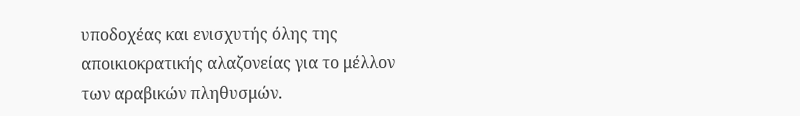υποδοχέας και ενισχυτής όλης της αποικιοκρατικής αλαζονείας για το μέλλον των αραβικών πληθυσμών.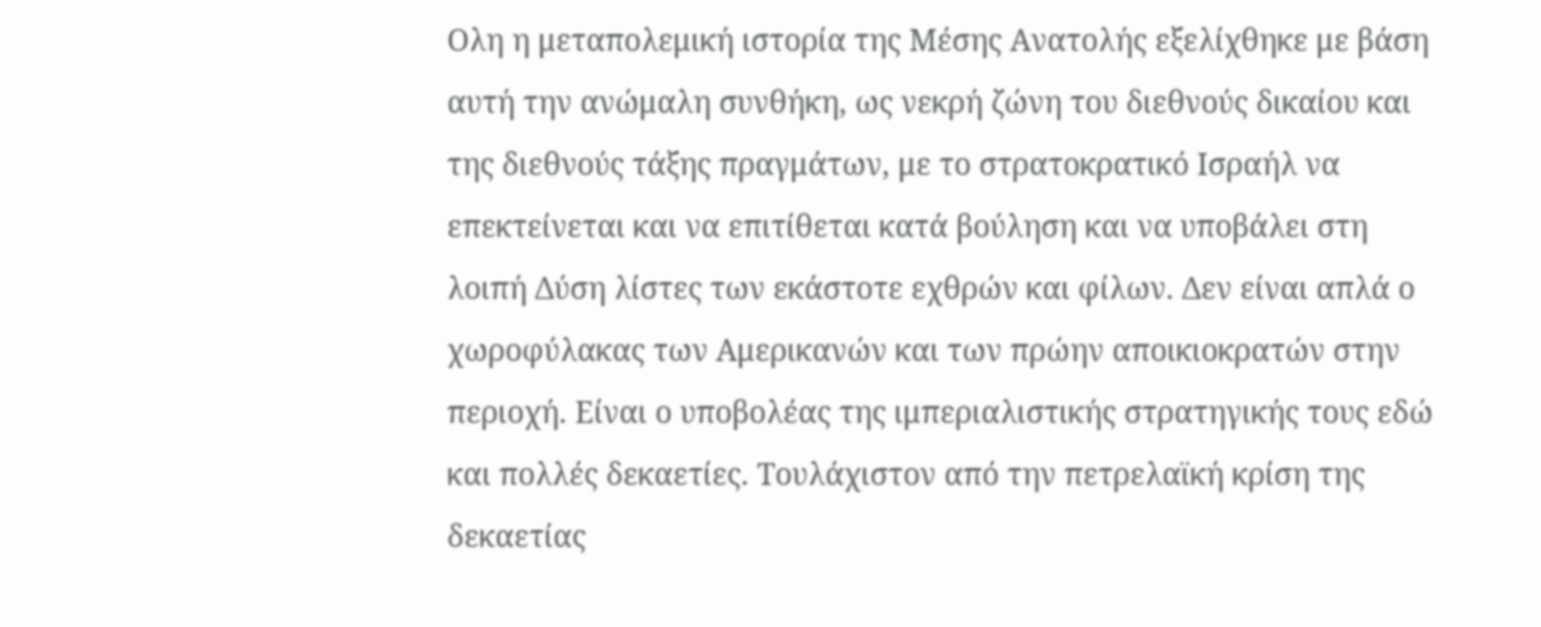Ολη η μεταπολεμική ιστορία της Μέσης Ανατολής εξελίχθηκε με βάση αυτή την ανώμαλη συνθήκη, ως νεκρή ζώνη του διεθνούς δικαίου και της διεθνούς τάξης πραγμάτων, με το στρατοκρατικό Ισραήλ να επεκτείνεται και να επιτίθεται κατά βούληση και να υποβάλει στη λοιπή Δύση λίστες των εκάστοτε εχθρών και φίλων. Δεν είναι απλά ο χωροφύλακας των Αμερικανών και των πρώην αποικιοκρατών στην περιοχή. Είναι ο υποβολέας της ιμπεριαλιστικής στρατηγικής τους εδώ και πολλές δεκαετίες. Τουλάχιστον από την πετρελαϊκή κρίση της δεκαετίας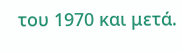του 1970 και μετά.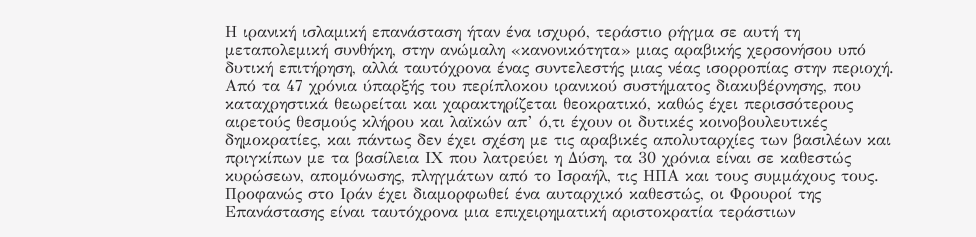Η ιρανική ισλαμική επανάσταση ήταν ένα ισχυρό, τεράστιο ρήγμα σε αυτή τη μεταπολεμική συνθήκη, στην ανώμαλη «κανονικότητα» μιας αραβικής χερσονήσου υπό δυτική επιτήρηση, αλλά ταυτόχρονα ένας συντελεστής μιας νέας ισορροπίας στην περιοχή. Από τα 47 χρόνια ύπαρξής του περίπλοκου ιρανικού συστήματος διακυβέρνησης, που καταχρηστικά θεωρείται και χαρακτηρίζεται θεοκρατικό, καθώς έχει περισσότερους αιρετούς θεσμούς κλήρου και λαϊκών απ’ ό,τι έχουν οι δυτικές κοινοβουλευτικές δημοκρατίες, και πάντως δεν έχει σχέση με τις αραβικές απολυταρχίες των βασιλέων και πριγκίπων με τα βασίλεια ΙΧ που λατρεύει η Δύση, τα 30 χρόνια είναι σε καθεστώς κυρώσεων, απομόνωσης, πληγμάτων από το Ισραήλ, τις ΗΠΑ και τους συμμάχους τους. Προφανώς στο Ιράν έχει διαμορφωθεί ένα αυταρχικό καθεστώς, οι Φρουροί της Επανάστασης είναι ταυτόχρονα μια επιχειρηματική αριστοκρατία τεράστιων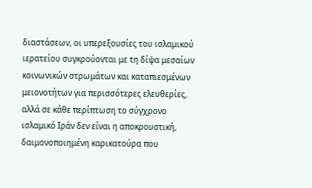διαστάσεων, οι υπερεξουσίες του ισλαμικού ιερατείου συγκρούονται με τη δίψα μεσαίων κοινωνικών στρωμάτων και καταπιεσμένων μειονοτήτων για περισσότερες ελευθερίες, αλλά σε κάθε περίπτωση το σύγχρονο ισλαμικό Ιράν δεν είναι η αποκρουστική, δαιμονοποιημένη καρικατούρα που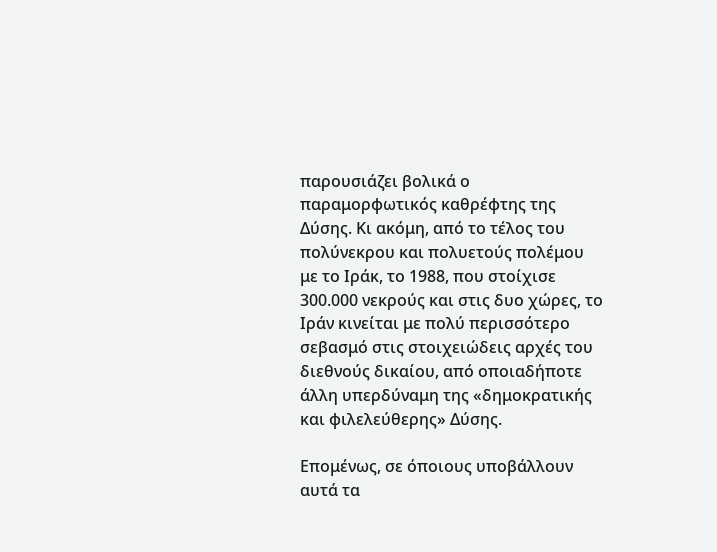παρουσιάζει βολικά ο παραμορφωτικός καθρέφτης της Δύσης. Κι ακόμη, από το τέλος του πολύνεκρου και πολυετούς πολέμου με το Ιράκ, το 1988, που στοίχισε 300.000 νεκρούς και στις δυο χώρες, το Ιράν κινείται με πολύ περισσότερο σεβασμό στις στοιχειώδεις αρχές του διεθνούς δικαίου, από οποιαδήποτε άλλη υπερδύναμη της «δημοκρατικής και φιλελεύθερης» Δύσης.

Επομένως, σε όποιους υποβάλλουν αυτά τα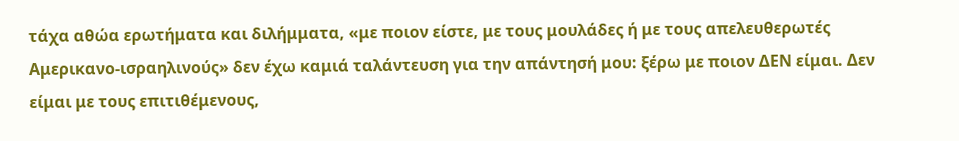τάχα αθώα ερωτήματα και διλήμματα, «με ποιον είστε, με τους μουλάδες ή με τους απελευθερωτές Αμερικανο-ισραηλινούς» δεν έχω καμιά ταλάντευση για την απάντησή μου: ξέρω με ποιον ΔΕΝ είμαι. Δεν είμαι με τους επιτιθέμενους,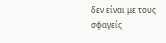δεν είναι με τους σφαγείς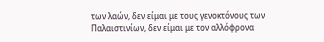των λαών, δεν είμαι με τους γενοκτόνους των Παλαιστινίων, δεν είμαι με τον αλλόφρονα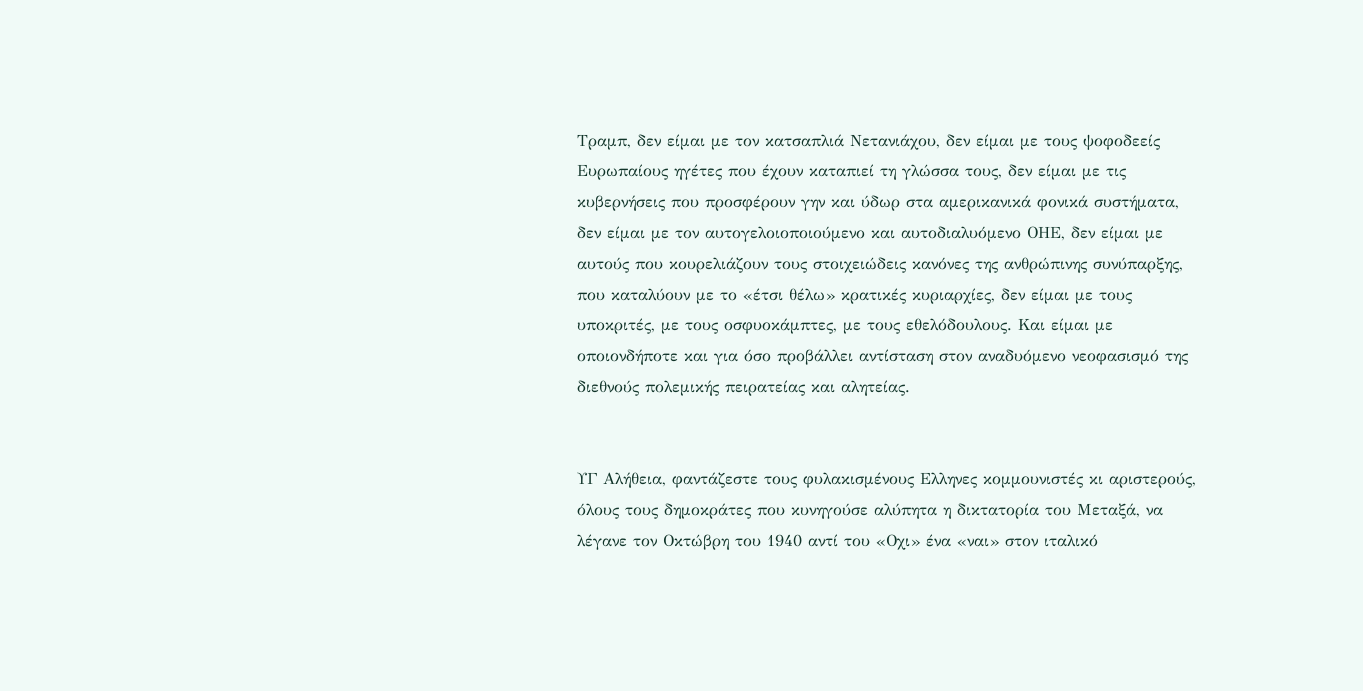Τραμπ, δεν είμαι με τον κατσαπλιά Νετανιάχου, δεν είμαι με τους ψοφοδεείς Ευρωπαίους ηγέτες που έχουν καταπιεί τη γλώσσα τους, δεν είμαι με τις κυβερνήσεις που προσφέρουν γην και ύδωρ στα αμερικανικά φονικά συστήματα, δεν είμαι με τον αυτογελοιοποιούμενο και αυτοδιαλυόμενο ΟΗΕ, δεν είμαι με αυτούς που κουρελιάζουν τους στοιχειώδεις κανόνες της ανθρώπινης συνύπαρξης, που καταλύουν με το «έτσι θέλω» κρατικές κυριαρχίες, δεν είμαι με τους υποκριτές, με τους οσφυοκάμπτες, με τους εθελόδουλους. Και είμαι με οποιονδήποτε και για όσο προβάλλει αντίσταση στον αναδυόμενο νεοφασισμό της διεθνούς πολεμικής πειρατείας και αλητείας.


ΥΓ Αλήθεια, φαντάζεστε τους φυλακισμένους Ελληνες κομμουνιστές κι αριστερούς, όλους τους δημοκράτες που κυνηγούσε αλύπητα η δικτατορία του Μεταξά, να λέγανε τον Οκτώβρη του 1940 αντί του «Οχι» ένα «ναι» στον ιταλικό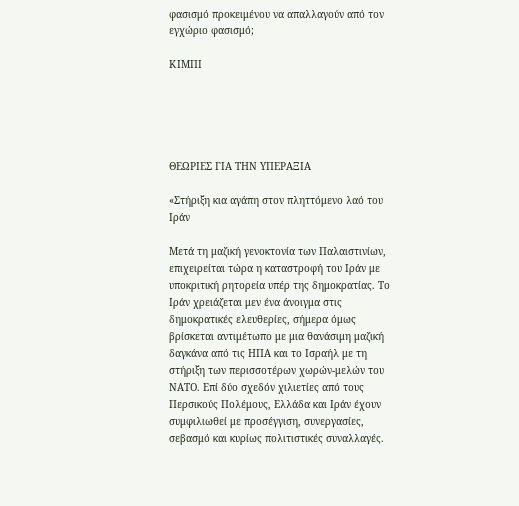φασισμό προκειμένου να απαλλαγούν από τον εγχώριο φασισμό;

ΚΙΜΠΙ





ΘΕΩΡΙΕΣ ΓΙΑ ΤΗΝ ΥΠΕΡΑΞΙΑ

«Στήριξη κια αγάπη στον πληττόμενο λαό του Ιράν

Μετά τη μαζική γενοκτονία των Παλαιστινίων, επιχειρείται τώρα η καταστροφή του Ιράν με υποκριτική ρητορεία υπέρ της δημοκρατίας. Το Ιράν χρειάζεται μεν ένα άνοιγμα στις δημοκρατικές ελευθερίες, σήμερα όμως βρίσκεται αντιμέτωπο με μια θανάσιμη μαζική δαγκάνα από τις ΗΠΑ και το Ισραήλ με τη στήριξη των περισσοτέρων χωρών-μελών του ΝΑΤΟ. Επί δύο σχεδόν χιλιετίες από τους Περσικούς Πολέμους, Ελλάδα και Ιράν έχουν συμφιλιωθεί με προσέγγιση, συνεργασίες, σεβασμό και κυρίως πολιτιστικές συναλλαγές.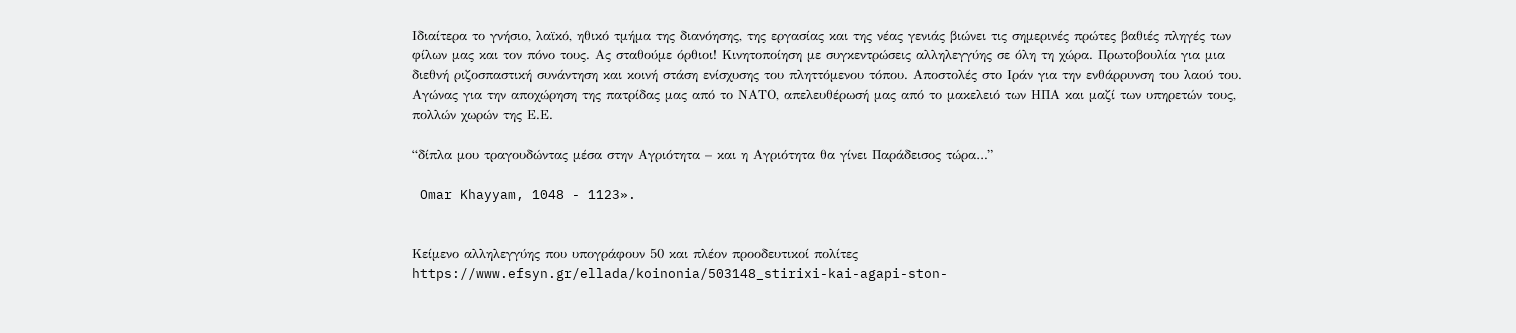Ιδιαίτερα το γνήσιο, λαϊκό, ηθικό τμήμα της διανόησης, της εργασίας και της νέας γενιάς βιώνει τις σημερινές πρώτες βαθιές πληγές των φίλων μας και τον πόνο τους. Ας σταθούμε όρθιοι! Κινητοποίηση με συγκεντρώσεις αλληλεγγύης σε όλη τη χώρα. Πρωτοβουλία για μια διεθνή ριζοσπαστική συνάντηση και κοινή στάση ενίσχυσης του πληττόμενου τόπου. Αποστολές στο Ιράν για την ενθάρρυνση του λαού του. Αγώνας για την αποχώρηση της πατρίδας μας από το ΝΑΤΟ, απελευθέρωσή μας από το μακελειό των ΗΠΑ και μαζί των υπηρετών τους, πολλών χωρών της Ε.Ε.

“δίπλα μου τραγουδώντας μέσα στην Αγριότητα – και η Αγριότητα θα γίνει Παράδεισος τώρα…”

 Omar Khayyam, 1048 - 1123».


Κείμενο αλληλεγγύης που υπογράφουν 50 και πλέον προοδευτικοί πολίτες https://www.efsyn.gr/ellada/koinonia/503148_stirixi-kai-agapi-ston-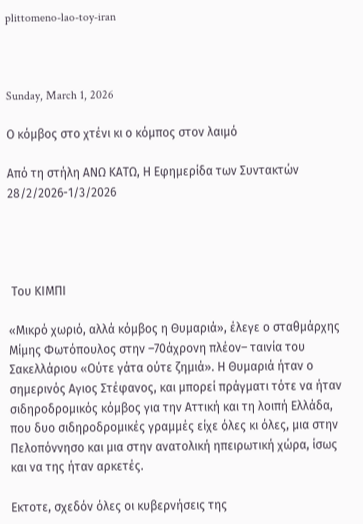plittomeno-lao-toy-iran



Sunday, March 1, 2026

Ο κόμβος στο χτένι κι ο κόμπος στον λαιμό

Από τη στήλη ΑΝΩ ΚΑΤΩ, Η Εφημερίδα των Συντακτών 28/2/2026-1/3/2026




 Του ΚΙΜΠΙ

«Μικρό χωριό, αλλά κόμβος η Θυμαριά», έλεγε ο σταθμάρχης Μίμης Φωτόπουλος στην –70άχρονη πλέον– ταινία του Σακελλάριου «Ούτε γάτα ούτε ζημιά». Η Θυμαριά ήταν ο σημερινός Αγιος Στέφανος, και μπορεί πράγματι τότε να ήταν σιδηροδρομικός κόμβος για την Αττική και τη λοιπή Ελλάδα, που δυο σιδηροδρομικές γραμμές είχε όλες κι όλες, μια στην Πελοπόννησο και μια στην ανατολική ηπειρωτική χώρα, ίσως και να της ήταν αρκετές.

Εκτοτε, σχεδόν όλες οι κυβερνήσεις της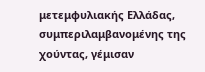μετεμφυλιακής Ελλάδας, συμπεριλαμβανομένης της χούντας, γέμισαν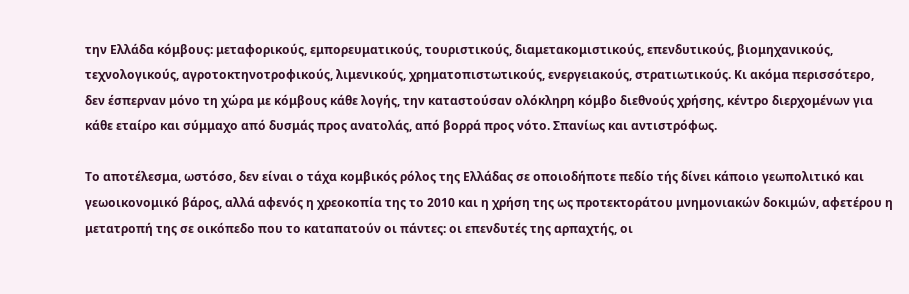την Ελλάδα κόμβους: μεταφορικούς, εμπορευματικούς, τουριστικούς, διαμετακομιστικούς, επενδυτικούς, βιομηχανικούς, τεχνολογικούς, αγροτοκτηνοτροφικούς, λιμενικούς, χρηματοπιστωτικούς, ενεργειακούς, στρατιωτικούς. Κι ακόμα περισσότερο, δεν έσπερναν μόνο τη χώρα με κόμβους κάθε λογής, την καταστούσαν ολόκληρη κόμβο διεθνούς χρήσης, κέντρο διερχομένων για κάθε εταίρο και σύμμαχο από δυσμάς προς ανατολάς, από βορρά προς νότο. Σπανίως και αντιστρόφως.

Το αποτέλεσμα, ωστόσο, δεν είναι ο τάχα κομβικός ρόλος της Ελλάδας σε οποιοδήποτε πεδίο τής δίνει κάποιο γεωπολιτικό και γεωοικονομικό βάρος, αλλά αφενός η χρεοκοπία της το 2010 και η χρήση της ως προτεκτοράτου μνημονιακών δοκιμών, αφετέρου η μετατροπή της σε οικόπεδο που το καταπατούν οι πάντες: οι επενδυτές της αρπαχτής, οι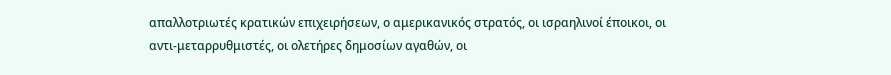απαλλοτριωτές κρατικών επιχειρήσεων, ο αμερικανικός στρατός, οι ισραηλινοί έποικοι, οι αντι-μεταρρυθμιστές, οι ολετήρες δημοσίων αγαθών, οι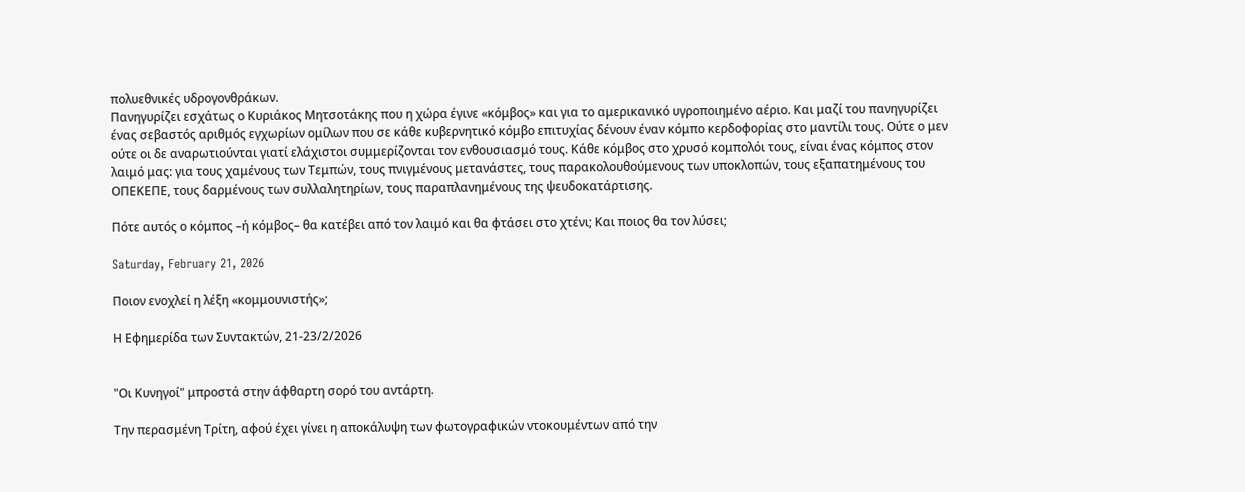πολυεθνικές υδρογονθράκων.
Πανηγυρίζει εσχάτως ο Κυριάκος Μητσοτάκης που η χώρα έγινε «κόμβος» και για το αμερικανικό υγροποιημένο αέριο. Και μαζί του πανηγυρίζει ένας σεβαστός αριθμός εγχωρίων ομίλων που σε κάθε κυβερνητικό κόμβο επιτυχίας δένουν έναν κόμπο κερδοφορίας στο μαντίλι τους. Ούτε ο μεν ούτε οι δε αναρωτιούνται γιατί ελάχιστοι συμμερίζονται τον ενθουσιασμό τους. Κάθε κόμβος στο χρυσό κομπολόι τους, είναι ένας κόμπος στον λαιμό μας: για τους χαμένους των Τεμπών, τους πνιγμένους μετανάστες, τους παρακολουθούμενους των υποκλοπών, τους εξαπατημένους του ΟΠΕΚΕΠΕ, τους δαρμένους των συλλαλητηρίων, τους παραπλανημένους της ψευδοκατάρτισης.

Πότε αυτός ο κόμπος –ή κόμβος– θα κατέβει από τον λαιμό και θα φτάσει στο χτένι; Και ποιος θα τον λύσει;

Saturday, February 21, 2026

Ποιον ενοχλεί η λέξη «κομμουνιστής»;

Η Εφημερίδα των Συντακτών, 21-23/2/2026


"Οι Κυνηγοί" μπροστά στην άφθαρτη σορό του αντάρτη.

Την περασμένη Τρίτη, αφού έχει γίνει η αποκάλυψη των φωτογραφικών ντοκουμέντων από την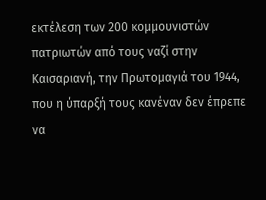εκτέλεση των 200 κομμουνιστών πατριωτών από τους ναζί στην Καισαριανή, την Πρωτομαγιά του 1944, που η ύπαρξή τους κανέναν δεν έπρεπε να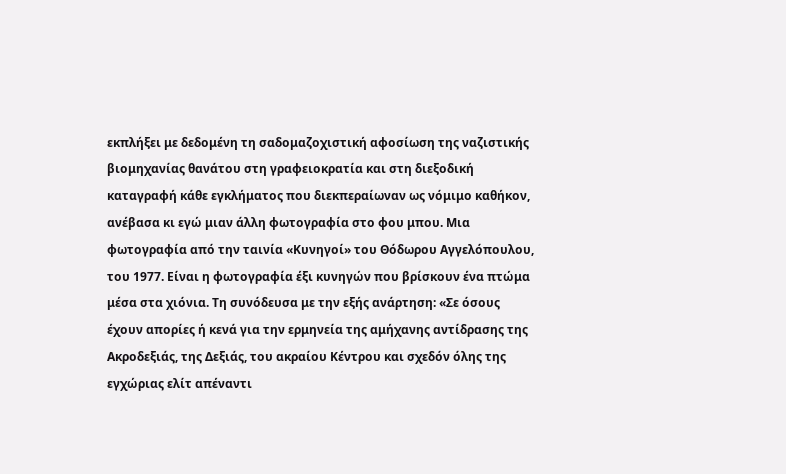εκπλήξει με δεδομένη τη σαδομαζοχιστική αφοσίωση της ναζιστικής βιομηχανίας θανάτου στη γραφειοκρατία και στη διεξοδική καταγραφή κάθε εγκλήματος που διεκπεραίωναν ως νόμιμο καθήκον, ανέβασα κι εγώ μιαν άλλη φωτογραφία στο φου μπου. Μια φωτογραφία από την ταινία «Κυνηγοί» του Θόδωρου Αγγελόπουλου, του 1977. Είναι η φωτογραφία έξι κυνηγών που βρίσκουν ένα πτώμα μέσα στα χιόνια. Τη συνόδευσα με την εξής ανάρτηση: «Σε όσους έχουν απορίες ή κενά για την ερμηνεία της αμήχανης αντίδρασης της Ακροδεξιάς, της Δεξιάς, του ακραίου Κέντρου και σχεδόν όλης της εγχώριας ελίτ απέναντι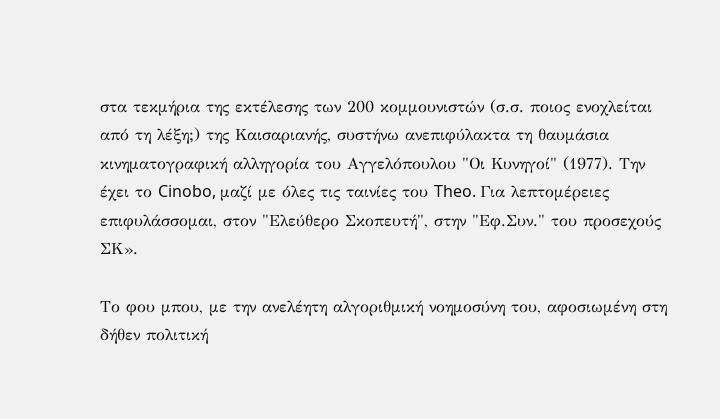στα τεκμήρια της εκτέλεσης των 200 κομμουνιστών (σ.σ. ποιος ενοχλείται από τη λέξη;) της Καισαριανής, συστήνω ανεπιφύλακτα τη θαυμάσια κινηματογραφική αλληγορία του Αγγελόπουλου "Οι Κυνηγοί" (1977). Την έχει το Cinobo, μαζί με όλες τις ταινίες του Theo. Για λεπτομέρειες επιφυλάσσομαι, στον "Ελεύθερο Σκοπευτή", στην "Εφ.Συν." του προσεχούς ΣΚ».

Το φου μπου, με την ανελέητη αλγοριθμική νοημοσύνη του, αφοσιωμένη στη δήθεν πολιτική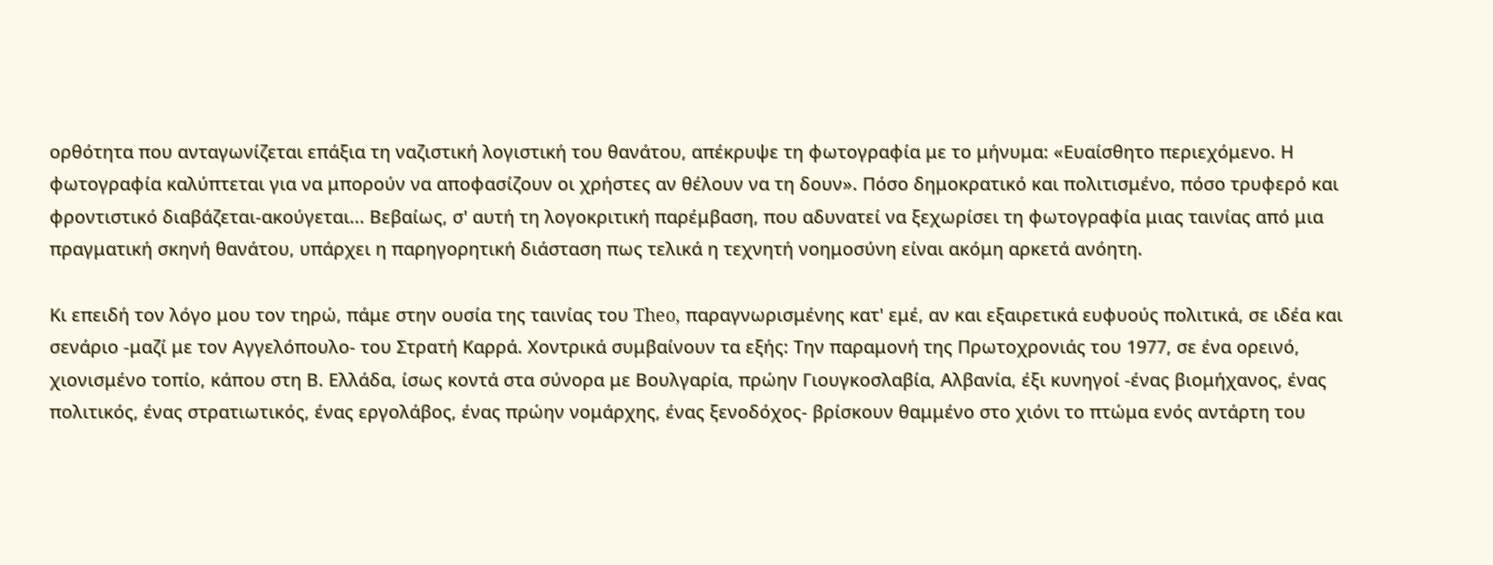ορθότητα που ανταγωνίζεται επάξια τη ναζιστική λογιστική του θανάτου, απέκρυψε τη φωτογραφία με το μήνυμα: «Ευαίσθητο περιεχόμενο. Η φωτογραφία καλύπτεται για να μπορούν να αποφασίζουν οι χρήστες αν θέλουν να τη δουν». Πόσο δημοκρατικό και πολιτισμένο, πόσο τρυφερό και φροντιστικό διαβάζεται-ακούγεται... Βεβαίως, σ' αυτή τη λογοκριτική παρέμβαση, που αδυνατεί να ξεχωρίσει τη φωτογραφία μιας ταινίας από μια πραγματική σκηνή θανάτου, υπάρχει η παρηγορητική διάσταση πως τελικά η τεχνητή νοημοσύνη είναι ακόμη αρκετά ανόητη.

Κι επειδή τον λόγο μου τον τηρώ, πάμε στην ουσία της ταινίας του Theo, παραγνωρισμένης κατ' εμέ, αν και εξαιρετικά ευφυούς πολιτικά, σε ιδέα και σενάριο -μαζί με τον Αγγελόπουλο- του Στρατή Καρρά. Χοντρικά συμβαίνουν τα εξής: Την παραμονή της Πρωτοχρονιάς του 1977, σε ένα ορεινό, χιονισμένο τοπίο, κάπου στη Β. Ελλάδα, ίσως κοντά στα σύνορα με Βουλγαρία, πρώην Γιουγκοσλαβία, Αλβανία, έξι κυνηγοί -ένας βιομήχανος, ένας πολιτικός, ένας στρατιωτικός, ένας εργολάβος, ένας πρώην νομάρχης, ένας ξενοδόχος- βρίσκουν θαμμένο στο χιόνι το πτώμα ενός αντάρτη του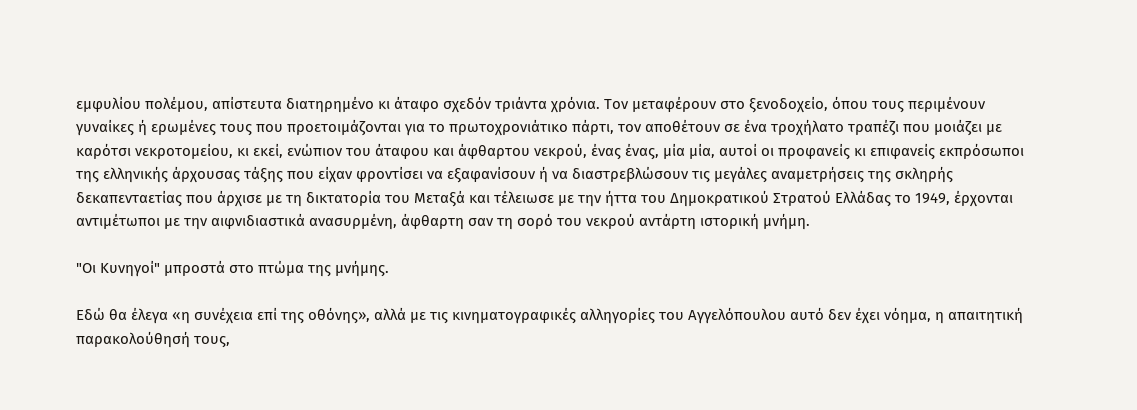εμφυλίου πολέμου, απίστευτα διατηρημένο κι άταφο σχεδόν τριάντα χρόνια. Τον μεταφέρουν στο ξενοδοχείο, όπου τους περιμένουν γυναίκες ή ερωμένες τους που προετοιμάζονται για το πρωτοχρονιάτικο πάρτι, τον αποθέτουν σε ένα τροχήλατο τραπέζι που μοιάζει με καρότσι νεκροτομείου, κι εκεί, ενώπιον του άταφου και άφθαρτου νεκρού, ένας ένας, μία μία, αυτοί οι προφανείς κι επιφανείς εκπρόσωποι της ελληνικής άρχουσας τάξης που είχαν φροντίσει να εξαφανίσουν ή να διαστρεβλώσουν τις μεγάλες αναμετρήσεις της σκληρής δεκαπενταετίας που άρχισε με τη δικτατορία του Μεταξά και τέλειωσε με την ήττα του Δημοκρατικού Στρατού Ελλάδας το 1949, έρχονται αντιμέτωποι με την αιφνιδιαστικά ανασυρμένη, άφθαρτη σαν τη σορό του νεκρού αντάρτη ιστορική μνήμη.

"Οι Κυνηγοί" μπροστά στο πτώμα της μνήμης.

Εδώ θα έλεγα «η συνέχεια επί της οθόνης», αλλά με τις κινηματογραφικές αλληγορίες του Αγγελόπουλου αυτό δεν έχει νόημα, η απαιτητική παρακολούθησή τους,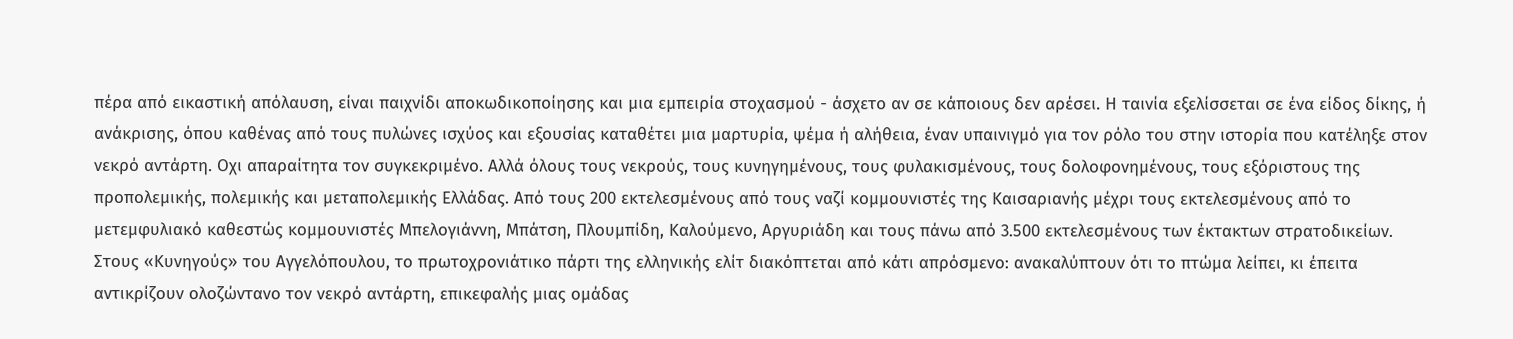πέρα από εικαστική απόλαυση, είναι παιχνίδι αποκωδικοποίησης και μια εμπειρία στοχασμού - άσχετο αν σε κάποιους δεν αρέσει. Η ταινία εξελίσσεται σε ένα είδος δίκης, ή ανάκρισης, όπου καθένας από τους πυλώνες ισχύος και εξουσίας καταθέτει μια μαρτυρία, ψέμα ή αλήθεια, έναν υπαινιγμό για τον ρόλο του στην ιστορία που κατέληξε στον νεκρό αντάρτη. Οχι απαραίτητα τον συγκεκριμένο. Αλλά όλους τους νεκρούς, τους κυνηγημένους, τους φυλακισμένους, τους δολοφονημένους, τους εξόριστους της προπολεμικής, πολεμικής και μεταπολεμικής Ελλάδας. Από τους 200 εκτελεσμένους από τους ναζί κομμουνιστές της Καισαριανής μέχρι τους εκτελεσμένους από το μετεμφυλιακό καθεστώς κομμουνιστές Μπελογιάννη, Μπάτση, Πλουμπίδη, Καλούμενο, Αργυριάδη και τους πάνω από 3.500 εκτελεσμένους των έκτακτων στρατοδικείων. Στους «Κυνηγούς» του Αγγελόπουλου, το πρωτοχρονιάτικο πάρτι της ελληνικής ελίτ διακόπτεται από κάτι απρόσμενο: ανακαλύπτουν ότι το πτώμα λείπει, κι έπειτα αντικρίζουν ολοζώντανο τον νεκρό αντάρτη, επικεφαλής μιας ομάδας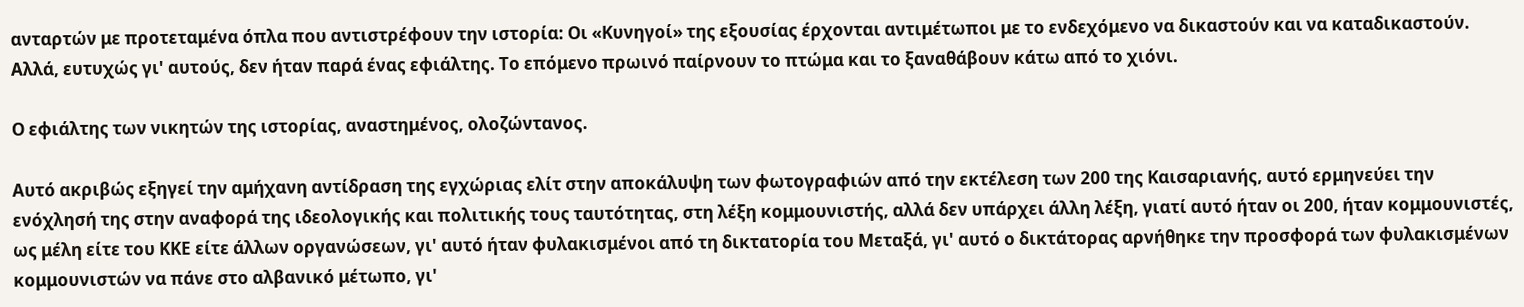ανταρτών με προτεταμένα όπλα που αντιστρέφουν την ιστορία: Οι «Κυνηγοί» της εξουσίας έρχονται αντιμέτωποι με το ενδεχόμενο να δικαστούν και να καταδικαστούν. Αλλά, ευτυχώς γι' αυτούς, δεν ήταν παρά ένας εφιάλτης. Το επόμενο πρωινό παίρνουν το πτώμα και το ξαναθάβουν κάτω από το χιόνι.

Ο εφιάλτης των νικητών της ιστορίας, αναστημένος, ολοζώντανος.

Αυτό ακριβώς εξηγεί την αμήχανη αντίδραση της εγχώριας ελίτ στην αποκάλυψη των φωτογραφιών από την εκτέλεση των 200 της Καισαριανής, αυτό ερμηνεύει την ενόχλησή της στην αναφορά της ιδεολογικής και πολιτικής τους ταυτότητας, στη λέξη κομμουνιστής, αλλά δεν υπάρχει άλλη λέξη, γιατί αυτό ήταν οι 200, ήταν κομμουνιστές, ως μέλη είτε του ΚΚΕ είτε άλλων οργανώσεων, γι' αυτό ήταν φυλακισμένοι από τη δικτατορία του Μεταξά, γι' αυτό ο δικτάτορας αρνήθηκε την προσφορά των φυλακισμένων κομμουνιστών να πάνε στο αλβανικό μέτωπο, γι'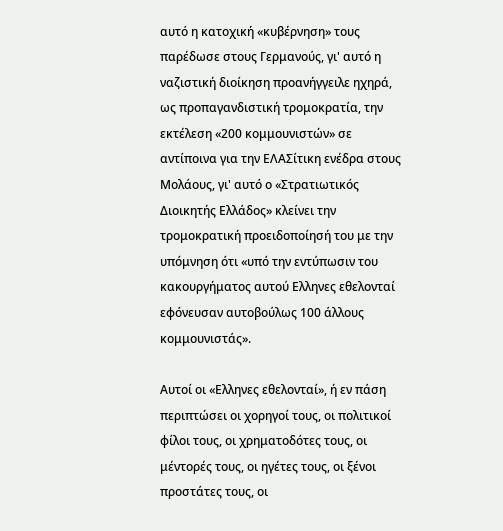αυτό η κατοχική «κυβέρνηση» τους παρέδωσε στους Γερμανούς, γι' αυτό η ναζιστική διοίκηση προανήγγειλε ηχηρά, ως προπαγανδιστική τρομοκρατία, την εκτέλεση «200 κομμουνιστών» σε αντίποινα για την ΕΛΑΣίτικη ενέδρα στους Μολάους, γι' αυτό ο «Στρατιωτικός Διοικητής Ελλάδος» κλείνει την τρομοκρατική προειδοποίησή του με την υπόμνηση ότι «υπό την εντύπωσιν του κακουργήματος αυτού Ελληνες εθελονταί εφόνευσαν αυτοβούλως 100 άλλους κομμουνιστάς».

Αυτοί οι «Ελληνες εθελονταί», ή εν πάση περιπτώσει οι χορηγοί τους, οι πολιτικοί φίλοι τους, οι χρηματοδότες τους, οι μέντορές τους, οι ηγέτες τους, οι ξένοι προστάτες τους, οι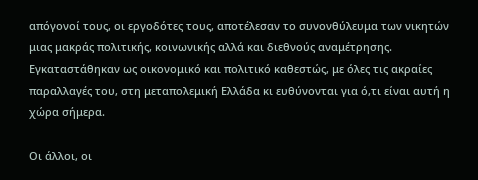απόγονοί τους, οι εργοδότες τους, αποτέλεσαν το συνονθύλευμα των νικητών μιας μακράς πολιτικής, κοινωνικής αλλά και διεθνούς αναμέτρησης. Εγκαταστάθηκαν ως οικονομικό και πολιτικό καθεστώς, με όλες τις ακραίες παραλλαγές του, στη μεταπολεμική Ελλάδα κι ευθύνονται για ό,τι είναι αυτή η χώρα σήμερα.

Οι άλλοι, οι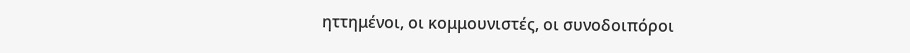ηττημένοι, οι κομμουνιστές, οι συνοδοιπόροι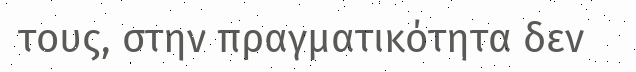τους, στην πραγματικότητα δεν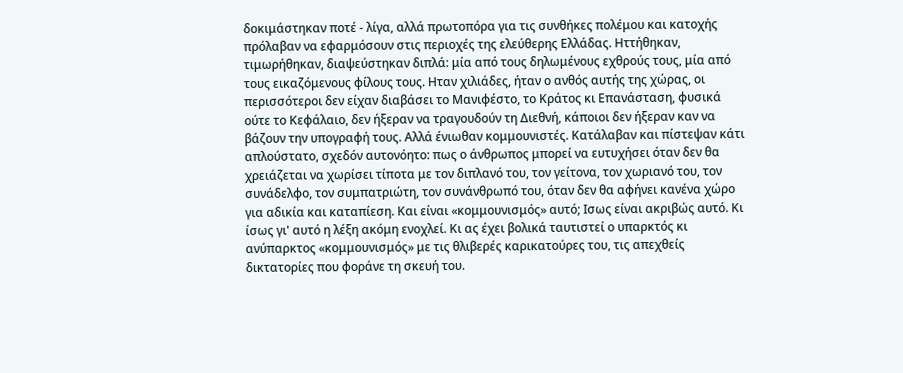δοκιμάστηκαν ποτέ - λίγα, αλλά πρωτοπόρα για τις συνθήκες πολέμου και κατοχής πρόλαβαν να εφαρμόσουν στις περιοχές της ελεύθερης Ελλάδας. Ηττήθηκαν, τιμωρήθηκαν, διαψεύστηκαν διπλά: μία από τους δηλωμένους εχθρούς τους, μία από τους εικαζόμενους φίλους τους. Ηταν χιλιάδες, ήταν ο ανθός αυτής της χώρας, οι περισσότεροι δεν είχαν διαβάσει το Μανιφέστο, το Κράτος κι Επανάσταση, φυσικά ούτε το Κεφάλαιο, δεν ήξεραν να τραγουδούν τη Διεθνή, κάποιοι δεν ήξεραν καν να βάζουν την υπογραφή τους. Αλλά ένιωθαν κομμουνιστές. Κατάλαβαν και πίστεψαν κάτι απλούστατο, σχεδόν αυτονόητο: πως ο άνθρωπος μπορεί να ευτυχήσει όταν δεν θα χρειάζεται να χωρίσει τίποτα με τον διπλανό του, τον γείτονα, τον χωριανό του, τον συνάδελφο, τον συμπατριώτη, τον συνάνθρωπό του, όταν δεν θα αφήνει κανένα χώρο για αδικία και καταπίεση. Και είναι «κομμουνισμός» αυτό; Ισως είναι ακριβώς αυτό. Κι ίσως γι' αυτό η λέξη ακόμη ενοχλεί. Κι ας έχει βολικά ταυτιστεί ο υπαρκτός κι ανύπαρκτος «κομμουνισμός» με τις θλιβερές καρικατούρες του, τις απεχθείς δικτατορίες που φοράνε τη σκευή του.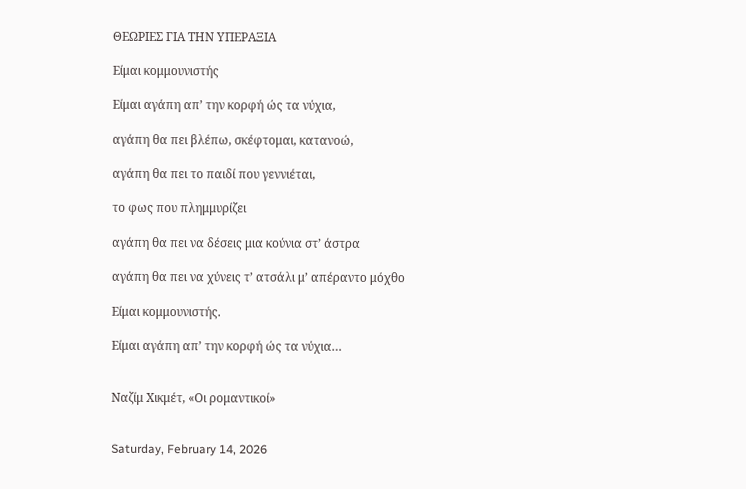ΘΕΩΡΙΕΣ ΓΙΑ ΤΗΝ ΥΠΕΡΑΞΙΑ

Eίμαι κομμουνιστής

Είμαι αγάπη απ’ την κορφή ώς τα νύχια,

αγάπη θα πει βλέπω, σκέφτομαι, κατανοώ,

αγάπη θα πει το παιδί που γεννιέται,

το φως που πλημμυρίζει

αγάπη θα πει να δέσεις μια κούνια στ’ άστρα

αγάπη θα πει να χύνεις τ’ ατσάλι μ’ απέραντο μόχθο

Είμαι κομμουνιστής.

Είμαι αγάπη απ’ την κορφή ώς τα νύχια…


Ναζίμ Χικμέτ, «Οι ρομαντικοί»


Saturday, February 14, 2026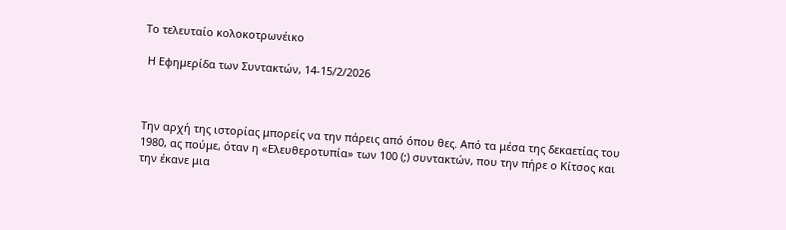Το τελευταίο κολοκοτρωνέικο

 Η Εφημερίδα των Συντακτών, 14-15/2/2026



Την αρχή της ιστορίας μπορείς να την πάρεις από όπου θες. Από τα μέσα της δεκαετίας του 1980, ας πούμε, όταν η «Ελευθεροτυπία» των 100 (;) συντακτών, που την πήρε ο Κίτσος και την έκανε μια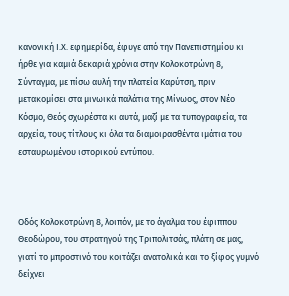κανονική Ι.Χ. εφημερίδα, έφυγε από την Πανεπιστημίου κι ήρθε για καμιά δεκαριά χρόνια στην Κολοκοτρώνη 8, Σύνταγμα, με πίσω αυλή την πλατεία Καρύτση, πριν μετακομίσει στα μινωικά παλάτια της Μίνωος, στον Νέο Κόσμο, Θεός σχωρέστα κι αυτά, μαζί με τα τυπογραφεία, τα αρχεία, τους τίτλους κι όλα τα διαμοιρασθέντα ιμάτια του εσταυρωμένου ιστορικού εντύπου.



Οδός Κολοκοτρώνη 8, λοιπόν, με το άγαλμα του έφιππου Θεοδώρου, του στρατηγού της Τριπολιτσάς, πλάτη σε μας, γιατί το μπροστινό του κοιτάζει ανατολικά και το ξίφος γυμνό δείχνει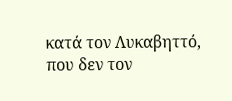κατά τον Λυκαβηττό, που δεν τον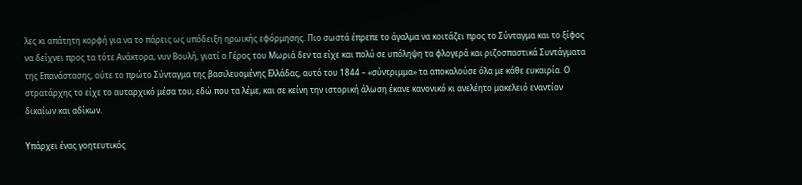λες κι απάτητη κορφή για να το πάρεις ως υπόδειξη ηρωικής εφόρμησης. Πιο σωστά έπρεπε το άγαλμα να κοιτάζει προς το Σύνταγμα και το ξίφος να δείχνει προς τα τότε Ανάκτορα, νυν Βουλή, γιατί ο Γέρος του Μωριά δεν τα είχε και πολύ σε υπόληψη τα φλογερά και ριζοσπαστικά Συντάγματα της Επανάστασης, ούτε το πρώτο Σύνταγμα της βασιλευομένης Ελλάδας, αυτό του 1844 – «σύντριμμα» τα αποκαλούσε όλα με κάθε ευκαιρία. Ο στρατάρχης το είχε το αυταρχικό μέσα του, εδώ που τα λέμε, και σε κείνη την ιστορική άλωση έκανε κανονικό κι ανελέητο μακελειό εναντίον δικαίων και αδίκων.

Υπάρχει ένας γοητευτικός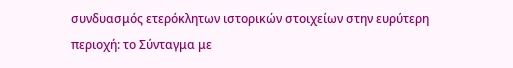συνδυασμός ετερόκλητων ιστορικών στοιχείων στην ευρύτερη περιοχή: το Σύνταγμα με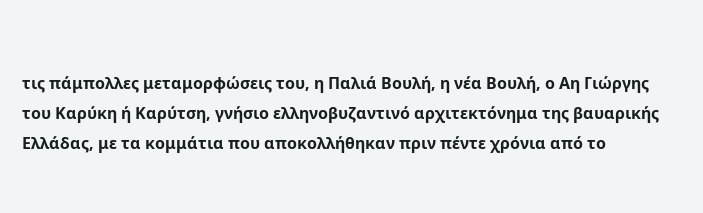τις πάμπολλες μεταμορφώσεις του, η Παλιά Βουλή, η νέα Βουλή, ο Αη Γιώργης του Καρύκη ή Καρύτση, γνήσιο ελληνοβυζαντινό αρχιτεκτόνημα της βαυαρικής Ελλάδας, με τα κομμάτια που αποκολλήθηκαν πριν πέντε χρόνια από το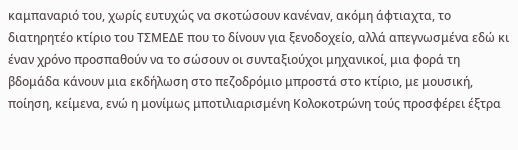καμπαναριό του, χωρίς ευτυχώς να σκοτώσουν κανέναν, ακόμη άφτιαχτα, το διατηρητέο κτίριο του ΤΣΜΕΔΕ που το δίνουν για ξενοδοχείο, αλλά απεγνωσμένα εδώ κι έναν χρόνο προσπαθούν να το σώσουν οι συνταξιούχοι μηχανικοί, μια φορά τη βδομάδα κάνουν μια εκδήλωση στο πεζοδρόμιο μπροστά στο κτίριο, με μουσική, ποίηση, κείμενα, ενώ η μονίμως μποτιλιαρισμένη Κολοκοτρώνη τούς προσφέρει έξτρα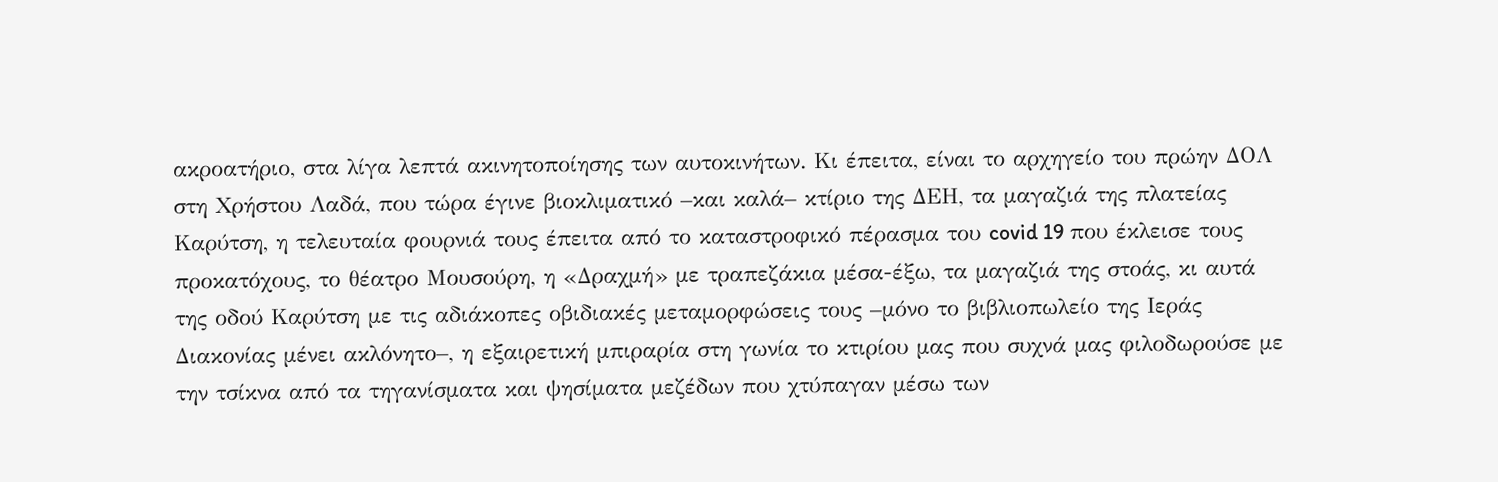ακροατήριο, στα λίγα λεπτά ακινητοποίησης των αυτοκινήτων. Κι έπειτα, είναι το αρχηγείο του πρώην ΔΟΛ στη Χρήστου Λαδά, που τώρα έγινε βιοκλιματικό –και καλά– κτίριο της ΔΕΗ, τα μαγαζιά της πλατείας Καρύτση, η τελευταία φουρνιά τους έπειτα από το καταστροφικό πέρασμα του covid 19 που έκλεισε τους προκατόχους, το θέατρο Μουσούρη, η «Δραχμή» με τραπεζάκια μέσα-έξω, τα μαγαζιά της στοάς, κι αυτά της οδού Καρύτση με τις αδιάκοπες οβιδιακές μεταμορφώσεις τους –μόνο το βιβλιοπωλείο της Ιεράς Διακονίας μένει ακλόνητο–, η εξαιρετική μπιραρία στη γωνία το κτιρίου μας που συχνά μας φιλοδωρούσε με την τσίκνα από τα τηγανίσματα και ψησίματα μεζέδων που χτύπαγαν μέσω των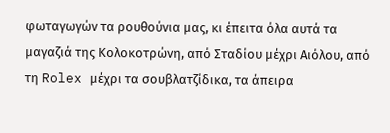φωταγωγών τα ρουθούνια μας, κι έπειτα όλα αυτά τα μαγαζιά της Κολοκοτρώνη, από Σταδίου μέχρι Αιόλου, από τη Rolex μέχρι τα σουβλατζίδικα, τα άπειρα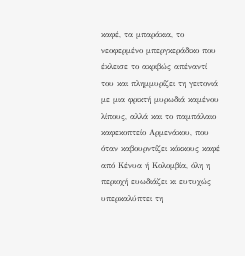καφέ, τα μπαράκια, το νεοφερμένο μπεργκεράδικο που έκλεισε το ακριβώς απέναντί του και πλημμυρίζει τη γειτονιά με μια φρικτή μυρωδιά καμένου λίπους, αλλά και το παμπάλαιο καφεκοπτείο Αρμενάκου, που όταν καβουρντίζει κόκκους καφέ από Κένυα ή Κολομβία, όλη η περιοχή ευωδιάζει κι ευτυχώς υπερκαλύπτει τη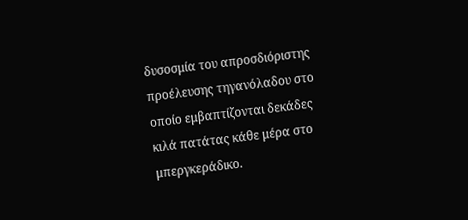δυσοσμία του απροσδιόριστης προέλευσης τηγανόλαδου στο οποίο εμβαπτίζονται δεκάδες κιλά πατάτας κάθε μέρα στο μπεργκεράδικο.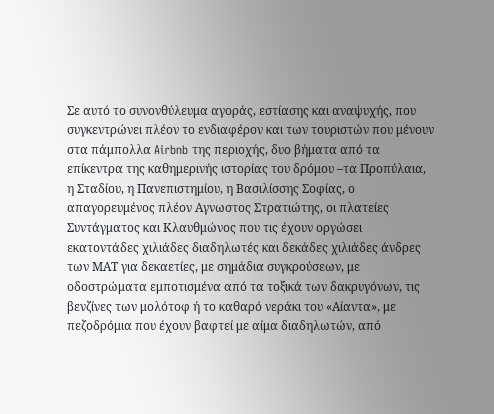Σε αυτό το συνονθύλευμα αγοράς, εστίασης και αναψυχής, που συγκεντρώνει πλέον το ενδιαφέρον και των τουριστών που μένουν στα πάμπολλα Airbnb της περιοχής, δυο βήματα από τα επίκεντρα της καθημερινής ιστορίας του δρόμου –τα Προπύλαια, η Σταδίου, η Πανεπιστημίου, η Βασιλίσσης Σοφίας, ο απαγορευμένος πλέον Αγνωστος Στρατιώτης, οι πλατείες Συντάγματος και Κλαυθμώνος που τις έχουν οργώσει εκατοντάδες χιλιάδες διαδηλωτές και δεκάδες χιλιάδες άνδρες των ΜΑΤ για δεκαετίες, με σημάδια συγκρούσεων, με οδοστρώματα εμποτισμένα από τα τοξικά των δακρυγόνων, τις βενζίνες των μολότοφ ή το καθαρό νεράκι του «Αίαντα», με πεζοδρόμια που έχουν βαφτεί με αίμα διαδηλωτών, από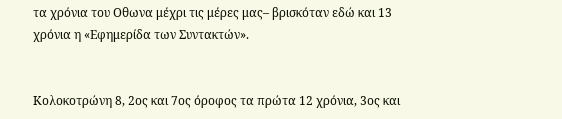τα χρόνια του Οθωνα μέχρι τις μέρες μας– βρισκόταν εδώ και 13 χρόνια η «Εφημερίδα των Συντακτών».


Κολοκοτρώνη 8, 2ος και 7ος όροφος τα πρώτα 12 χρόνια, 3ος και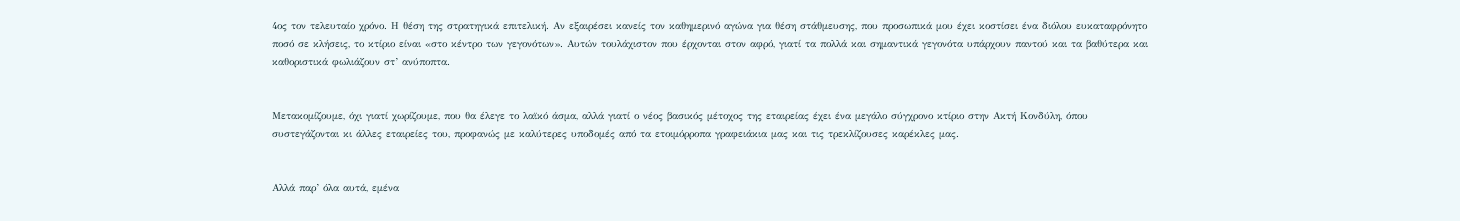4ος τον τελευταίο χρόνο. Η θέση της στρατηγικά επιτελική. Αν εξαιρέσει κανείς τον καθημερινό αγώνα για θέση στάθμευσης, που προσωπικά μου έχει κοστίσει ένα διόλου ευκαταφρόνητο ποσό σε κλήσεις, το κτίριο είναι «στο κέντρο των γεγονότων». Αυτών τουλάχιστον που έρχονται στον αφρό, γιατί τα πολλά και σημαντικά γεγονότα υπάρχουν παντού και τα βαθύτερα και καθοριστικά φωλιάζουν στ’ ανύποπτα.


Μετακομίζουμε, όχι γιατί χωρίζουμε, που θα έλεγε το λαϊκό άσμα, αλλά γιατί ο νέος βασικός μέτοχος της εταιρείας έχει ένα μεγάλο σύγχρονο κτίριο στην Ακτή Κονδύλη, όπου συστεγάζονται κι άλλες εταιρείες του, προφανώς με καλύτερες υποδομές από τα ετοιμόρροπα γραφειάκια μας και τις τρεκλίζουσες καρέκλες μας.


Αλλά παρ’ όλα αυτά, εμένα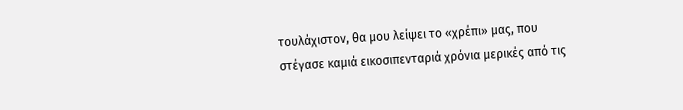τουλάχιστον, θα μου λείψει το «χρέπι» μας, που στέγασε καμιά εικοσιπενταριά χρόνια μερικές από τις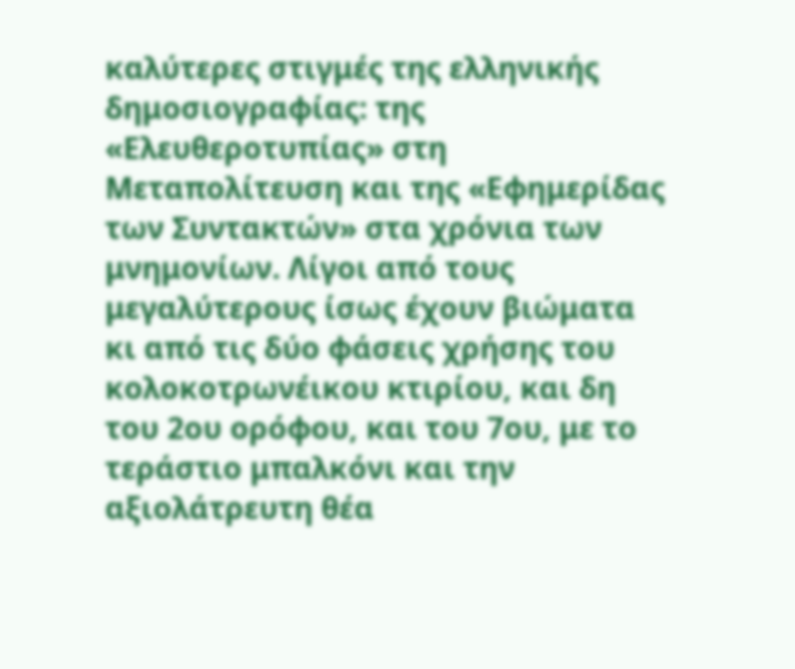καλύτερες στιγμές της ελληνικής δημοσιογραφίας: της «Ελευθεροτυπίας» στη Μεταπολίτευση και της «Εφημερίδας των Συντακτών» στα χρόνια των μνημονίων. Λίγοι από τους μεγαλύτερους ίσως έχουν βιώματα κι από τις δύο φάσεις χρήσης του κολοκοτρωνέικου κτιρίου, και δη του 2ου ορόφου, και του 7ου, με το τεράστιο μπαλκόνι και την αξιολάτρευτη θέα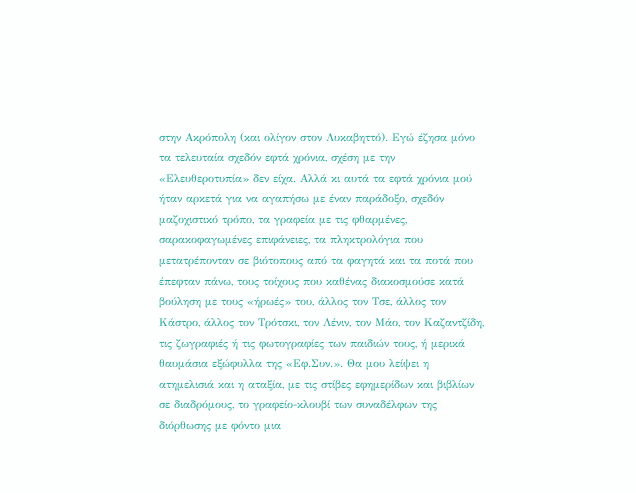στην Ακρόπολη (και ολίγον στον Λυκαβηττό). Εγώ έζησα μόνο τα τελευταία σχεδόν εφτά χρόνια, σχέση με την «Ελευθεροτυπία» δεν είχα. Αλλά κι αυτά τα εφτά χρόνια μού ήταν αρκετά για να αγαπήσω με έναν παράδοξο, σχεδόν μαζοχιστικό τρόπο, τα γραφεία με τις φθαρμένες, σαρακοφαγωμένες επιφάνειες, τα πληκτρολόγια που μετατρέπονταν σε βιότοπους από τα φαγητά και τα ποτά που έπεφταν πάνω, τους τοίχους που καθένας διακοσμούσε κατά βούληση με τους «ήρωές» του, άλλος τον Τσε, άλλος τον Κάστρο, άλλος τον Τρότσκι, τον Λένιν, τον Μάο, τον Καζαντζίδη, τις ζωγραφιές ή τις φωτογραφίες των παιδιών τους, ή μερικά θαυμάσια εξώφυλλα της «Εφ.Συν.». Θα μου λείψει η ατημελισιά και η αταξία, με τις στίβες εφημερίδων και βιβλίων σε διαδρόμους, το γραφείο-κλουβί των συναδέλφων της διόρθωσης με φόντο μια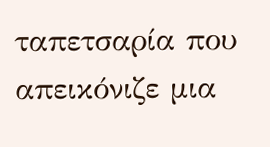ταπετσαρία που απεικόνιζε μια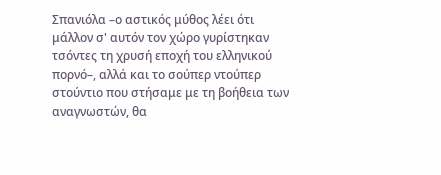Σπανιόλα –ο αστικός μύθος λέει ότι μάλλον σ' αυτόν τον χώρο γυρίστηκαν τσόντες τη χρυσή εποχή του ελληνικού πορνό–, αλλά και το σούπερ ντούπερ στούντιο που στήσαμε με τη βοήθεια των αναγνωστών, θα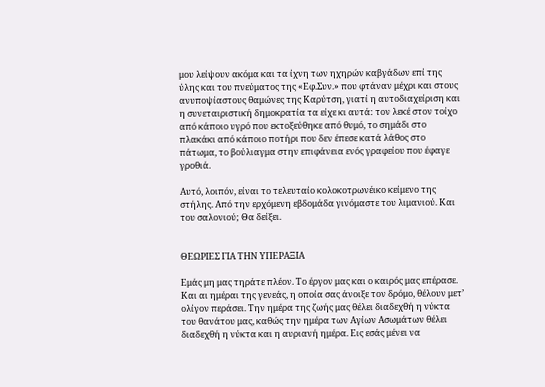μου λείψουν ακόμα και τα ίχνη των ηχηρών καβγάδων επί της ύλης και του πνεύματος της «Εφ.Συν.» που φτάναν μέχρι και στους ανυποψίαστους θαμώνες της Καρύτση, γιατί η αυτοδιαχείριση και η συνεταιριστική δημοκρατία τα είχε κι αυτά: τον λεκέ στον τοίχο από κάποιο υγρό που εκτοξεύθηκε από θυμό, το σημάδι στο πλακάκι από κάποιο ποτήρι που δεν έπεσε κατά λάθος στο πάτωμα, το βούλιαγμα στην επιφάνεια ενός γραφείου που έφαγε γροθιά.

Αυτό, λοιπόν, είναι το τελευταίο κολοκοτρωνέικο κείμενο της στήλης. Από την ερχόμενη εβδομάδα γινόμαστε του λιμανιού. Και του σαλονιού; Θα δείξει.


ΘΕΩΡΙΕΣ ΓΙΑ ΤΗΝ ΥΠΕΡΑΞΙΑ

Εμάς μη μας τηράτε πλέον. Το έργον μας και ο καιρός μας επέρασε. Και αι ημέραι της γενεάς, η οποία σας άνοιξε τον δρόμο, θέλουν μετ’ ολίγον περάσει. Την ημέρα της ζωής μας θέλει διαδεχθή η νύκτα του θανάτου μας, καθώς την ημέρα των Αγίων Ασωμάτων θέλει διαδεχθή η νύκτα και η αυριανή ημέρα. Εις εσάς μένει να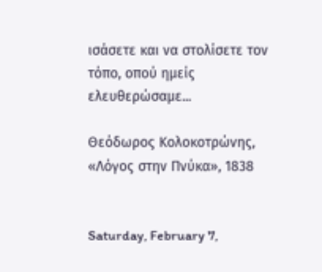ισάσετε και να στολίσετε τον τόπο, οπού ημείς ελευθερώσαμε...

Θεόδωρος Κολοκοτρώνης, «Λόγος στην Πνύκα», 1838


Saturday, February 7,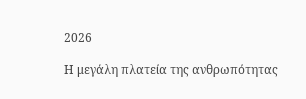2026

Η μεγάλη πλατεία της ανθρωπότητας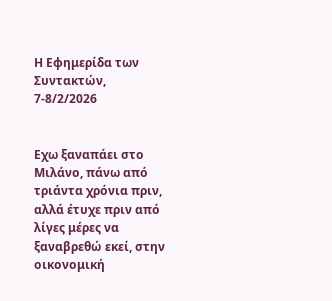Η Εφημερίδα των Συντακτών, 7-8/2/2026


Εχω ξαναπάει στο Μιλάνο, πάνω από τριάντα χρόνια πριν, αλλά έτυχε πριν από λίγες μέρες να ξαναβρεθώ εκεί, στην οικονομική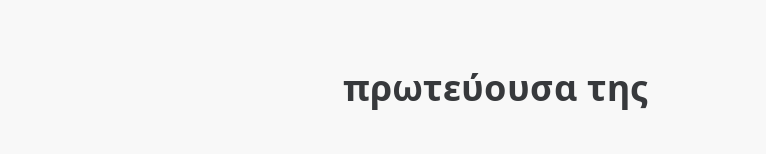πρωτεύουσα της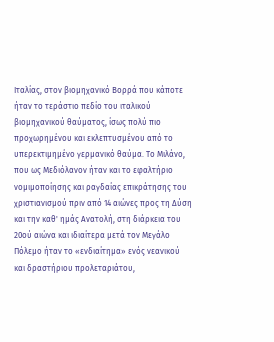Ιταλίας, στον βιομηχανικό Βορρά που κάποτε ήταν το τεράστιο πεδίο του ιταλικού βιομηχανικού θαύματος, ίσως πολύ πιο προχωρημένου και εκλεπτυσμένου από το υπερεκτιμημένο γερμανικό θαύμα. Το Μιλάνο, που ως Μεδιόλανον ήταν και το εφαλτήριο νομιμοποίησης και ραγδαίας επικράτησης του χριστιανισμού πριν από 14 αιώνες προς τη Δύση και την καθ' ημάς Ανατολή, στη διάρκεια του 20ού αιώνα και ιδιαίτερα μετά τον Μεγάλο Πόλεμο ήταν το «ενδιαίτημα» ενός νεανικού και δραστήριου προλεταριάτου,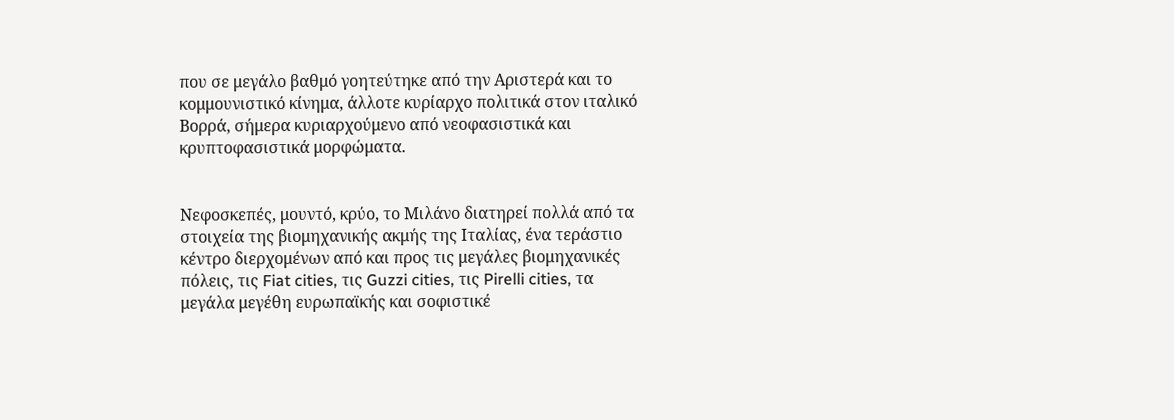που σε μεγάλο βαθμό γοητεύτηκε από την Αριστερά και το κομμουνιστικό κίνημα, άλλοτε κυρίαρχο πολιτικά στον ιταλικό Βορρά, σήμερα κυριαρχούμενο από νεοφασιστικά και κρυπτοφασιστικά μορφώματα.


Νεφοσκεπές, μουντό, κρύο, το Μιλάνο διατηρεί πολλά από τα στοιχεία της βιομηχανικής ακμής της Ιταλίας, ένα τεράστιο κέντρο διερχομένων από και προς τις μεγάλες βιομηχανικές πόλεις, τις Fiat cities, τις Guzzi cities, τις Pirelli cities, τα μεγάλα μεγέθη ευρωπαϊκής και σοφιστικέ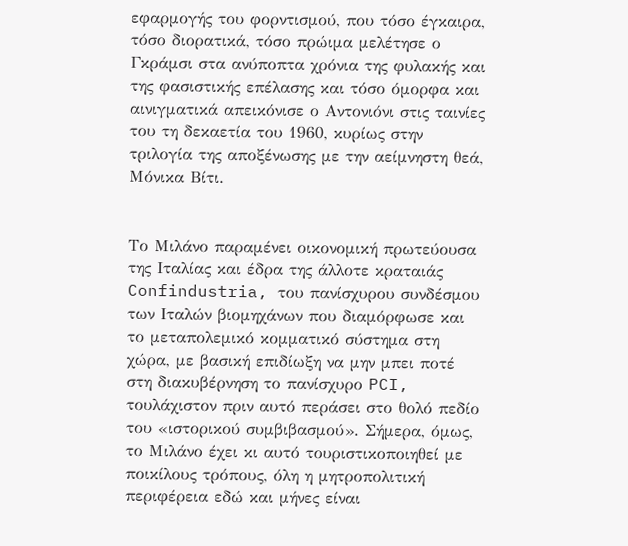εφαρμογής του φορντισμού, που τόσο έγκαιρα, τόσο διορατικά, τόσο πρώιμα μελέτησε ο Γκράμσι στα ανύποπτα χρόνια της φυλακής και της φασιστικής επέλασης και τόσο όμορφα και αινιγματικά απεικόνισε ο Αντονιόνι στις ταινίες του τη δεκαετία του 1960, κυρίως στην τριλογία της αποξένωσης με την αείμνηστη θεά, Μόνικα Βίτι.


Το Μιλάνο παραμένει οικονομική πρωτεύουσα της Ιταλίας και έδρα της άλλοτε κραταιάς Confindustria, του πανίσχυρου συνδέσμου των Ιταλών βιομηχάνων που διαμόρφωσε και το μεταπολεμικό κομματικό σύστημα στη χώρα, με βασική επιδίωξη να μην μπει ποτέ στη διακυβέρνηση το πανίσχυρο PCI, τουλάχιστον πριν αυτό περάσει στο θολό πεδίο του «ιστορικού συμβιβασμού». Σήμερα, όμως, το Μιλάνο έχει κι αυτό τουριστικοποιηθεί με ποικίλους τρόπους, όλη η μητροπολιτική περιφέρεια εδώ και μήνες είναι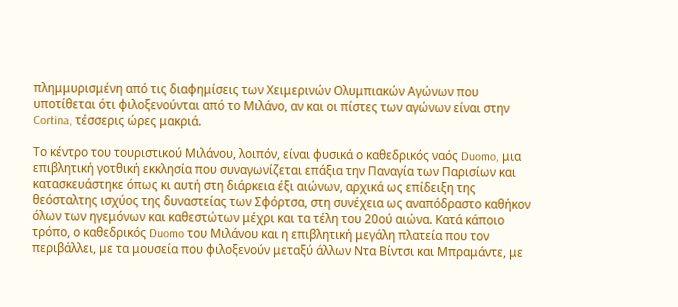πλημμυρισμένη από τις διαφημίσεις των Χειμερινών Ολυμπιακών Αγώνων που υποτίθεται ότι φιλοξενούνται από το Μιλάνο, αν και οι πίστες των αγώνων είναι στην Cortina, τέσσερις ώρες μακριά.

Το κέντρο του τουριστικού Μιλάνου, λοιπόν, είναι φυσικά ο καθεδρικός ναός Duomo, μια επιβλητική γοτθική εκκλησία που συναγωνίζεται επάξια την Παναγία των Παρισίων και κατασκευάστηκε όπως κι αυτή στη διάρκεια έξι αιώνων, αρχικά ως επίδειξη της θεόσταλτης ισχύος της δυναστείας των Σφόρτσα, στη συνέχεια ως αναπόδραστο καθήκον όλων των ηγεμόνων και καθεστώτων μέχρι και τα τέλη του 20ού αιώνα. Κατά κάποιο τρόπο, ο καθεδρικός Duomo του Μιλάνου και η επιβλητική μεγάλη πλατεία που τον περιβάλλει, με τα μουσεία που φιλοξενούν μεταξύ άλλων Ντα Βίντσι και Μπραμάντε, με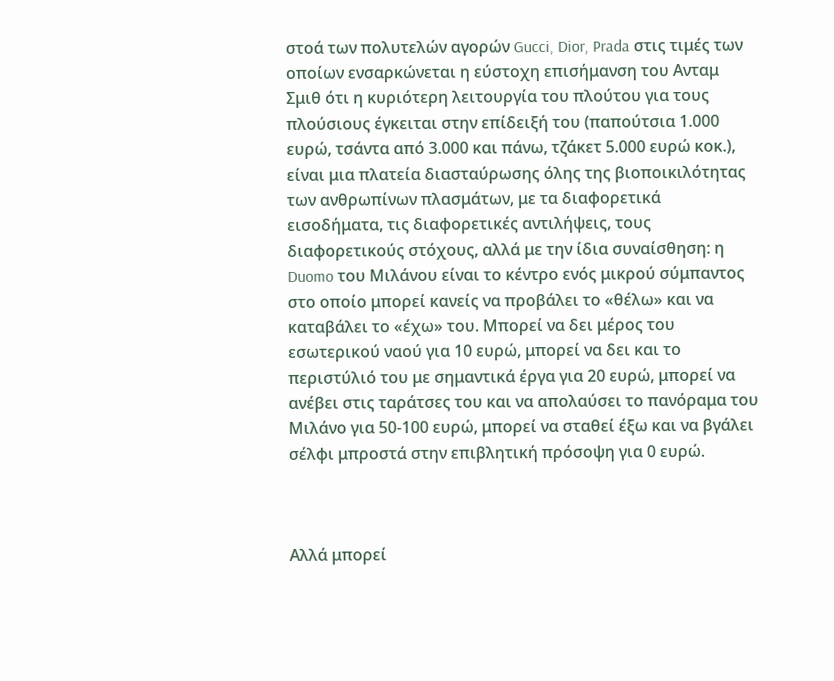στοά των πολυτελών αγορών Gucci, Dior, Prada στις τιμές των οποίων ενσαρκώνεται η εύστοχη επισήμανση του Ανταμ Σμιθ ότι η κυριότερη λειτουργία του πλούτου για τους πλούσιους έγκειται στην επίδειξή του (παπούτσια 1.000 ευρώ, τσάντα από 3.000 και πάνω, τζάκετ 5.000 ευρώ κοκ.), είναι μια πλατεία διασταύρωσης όλης της βιοποικιλότητας των ανθρωπίνων πλασμάτων, με τα διαφορετικά εισοδήματα, τις διαφορετικές αντιλήψεις, τους διαφορετικούς στόχους, αλλά με την ίδια συναίσθηση: η Duomo του Μιλάνου είναι το κέντρο ενός μικρού σύμπαντος στο οποίο μπορεί κανείς να προβάλει το «θέλω» και να καταβάλει το «έχω» του. Μπορεί να δει μέρος του εσωτερικού ναού για 10 ευρώ, μπορεί να δει και το περιστύλιό του με σημαντικά έργα για 20 ευρώ, μπορεί να ανέβει στις ταράτσες του και να απολαύσει το πανόραμα του Μιλάνο για 50-100 ευρώ, μπορεί να σταθεί έξω και να βγάλει σέλφι μπροστά στην επιβλητική πρόσοψη για 0 ευρώ.



Αλλά μπορεί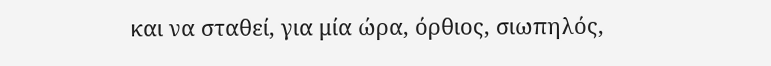και να σταθεί, για μία ώρα, όρθιος, σιωπηλός,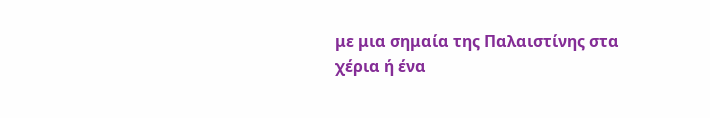με μια σημαία της Παλαιστίνης στα χέρια ή ένα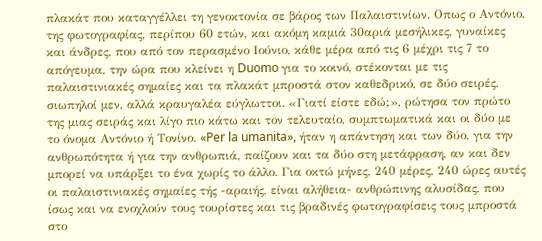πλακάτ που καταγγέλλει τη γενοκτονία σε βάρος των Παλαιστινίων. Οπως ο Αντόνιο, της φωτογραφίας, περίπου 60 ετών, και ακόμη καμιά 30αριά μεσήλικες, γυναίκες και άνδρες, που από τον περασμένο Ιούνιο, κάθε μέρα από τις 6 μέχρι τις 7 το απόγευμα, την ώρα που κλείνει η Duomo για το κοινό, στέκονται με τις παλαιστινιακές σημαίες και τα πλακάτ μπροστά στον καθεδρικό, σε δύο σειρές, σιωπηλοί μεν, αλλά κραυγαλέα εύγλωττοι. «Γιατί είστε εδώ;», ρώτησα τον πρώτο της μιας σειράς και λίγο πιο κάτω και τον τελευταίο, συμπτωματικά και οι δύο με το όνομα Αντόνιο ή Τονίνο. «Per la umanita», ήταν η απάντηση και των δύο, για την ανθρωπότητα ή για την ανθρωπιά, παίζουν και τα δύο στη μετάφραση, αν και δεν μπορεί να υπάρξει το ένα χωρίς το άλλο. Για οκτώ μήνες, 240 μέρες, 240 ώρες αυτές οι παλαιστινιακές σημαίες τής -αραιής, είναι αλήθεια- ανθρώπινης αλυσίδας, που ίσως και να ενοχλούν τους τουρίστες και τις βραδινές φωτογραφίσεις τους μπροστά στο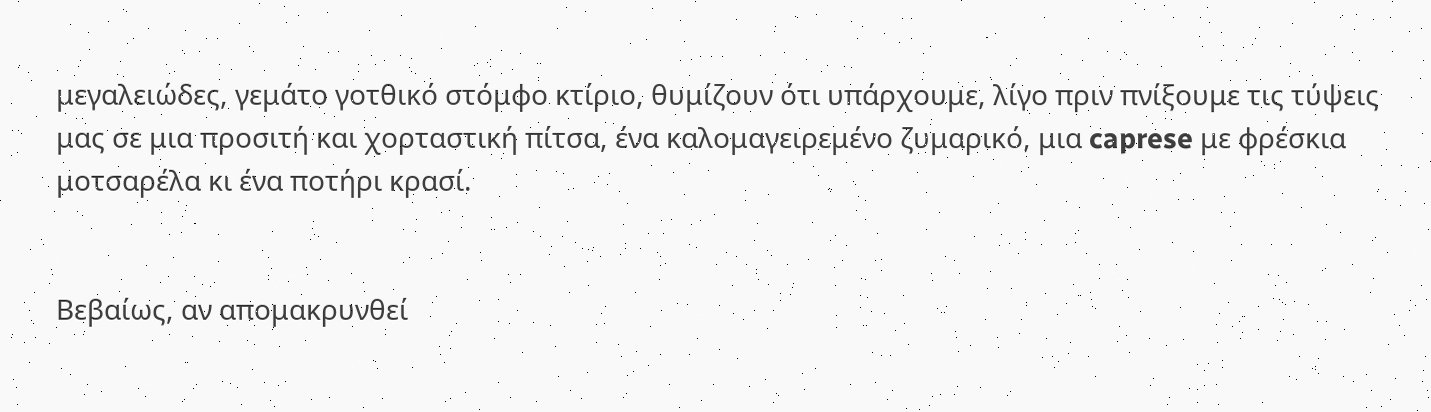μεγαλειώδες, γεμάτο γοτθικό στόμφο κτίριο, θυμίζουν ότι υπάρχουμε, λίγο πριν πνίξουμε τις τύψεις μας σε μια προσιτή και χορταστική πίτσα, ένα καλομαγειρεμένο ζυμαρικό, μια caprese με φρέσκια μοτσαρέλα κι ένα ποτήρι κρασί.


Βεβαίως, αν απομακρυνθεί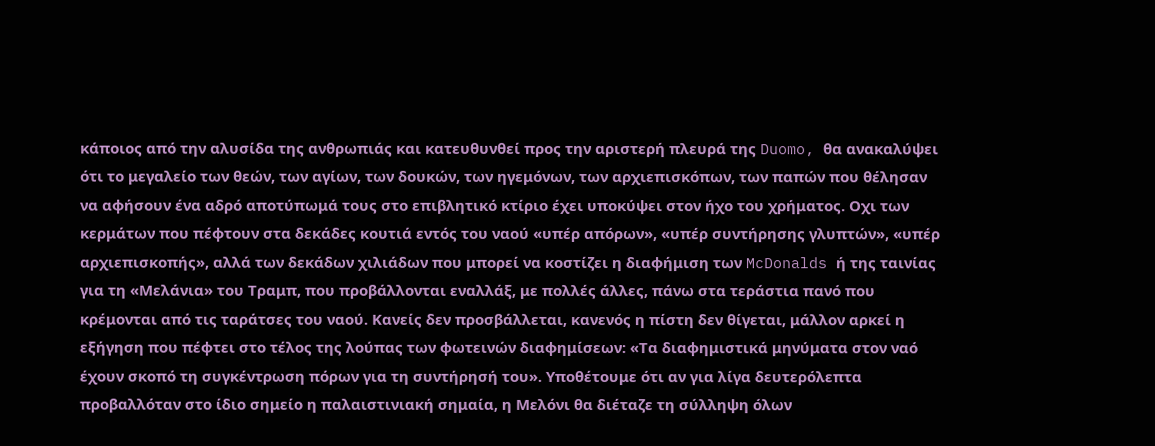κάποιος από την αλυσίδα της ανθρωπιάς και κατευθυνθεί προς την αριστερή πλευρά της Duomo, θα ανακαλύψει ότι το μεγαλείο των θεών, των αγίων, των δουκών, των ηγεμόνων, των αρχιεπισκόπων, των παπών που θέλησαν να αφήσουν ένα αδρό αποτύπωμά τους στο επιβλητικό κτίριο έχει υποκύψει στον ήχο του χρήματος. Οχι των κερμάτων που πέφτουν στα δεκάδες κουτιά εντός του ναού «υπέρ απόρων», «υπέρ συντήρησης γλυπτών», «υπέρ αρχιεπισκοπής», αλλά των δεκάδων χιλιάδων που μπορεί να κοστίζει η διαφήμιση των McDonalds ή της ταινίας για τη «Μελάνια» του Τραμπ, που προβάλλονται εναλλάξ, με πολλές άλλες, πάνω στα τεράστια πανό που κρέμονται από τις ταράτσες του ναού. Κανείς δεν προσβάλλεται, κανενός η πίστη δεν θίγεται, μάλλον αρκεί η εξήγηση που πέφτει στο τέλος της λούπας των φωτεινών διαφημίσεων: «Τα διαφημιστικά μηνύματα στον ναό έχουν σκοπό τη συγκέντρωση πόρων για τη συντήρησή του». Υποθέτουμε ότι αν για λίγα δευτερόλεπτα προβαλλόταν στο ίδιο σημείο η παλαιστινιακή σημαία, η Μελόνι θα διέταζε τη σύλληψη όλων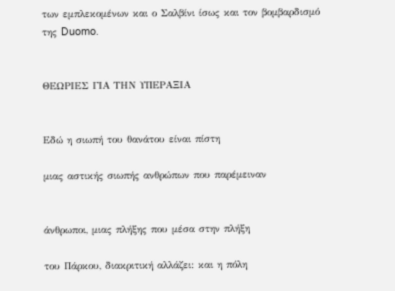των εμπλεκομένων και ο Σαλβίνι ίσως και τον βομβαρδισμό της Duomo.


ΘΕΩΡΙΕΣ ΓΙΑ ΤΗΝ ΥΠΕΡΑΞΙΑ


Εδώ η σιωπή του θανάτου είναι πίστη

μιας αστικής σιωπής ανθρώπων που παρέμειναν


άνθρωποι, μιας πλήξης που μέσα στην πλήξη

του Πάρκου, διακριτική αλλάζει: και η πόλη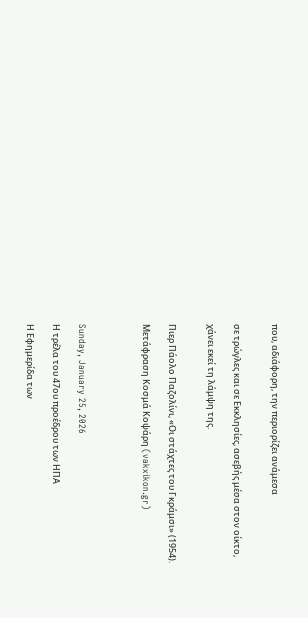που, αδιάφορη, την περιορίζει ανάμεσα


σε τρώγλες και σε Εκκλησίες, ασεβής μέσα στον οίκτο,

χάνει εκεί τη λάμψη της.


Πιερ Πάολο Παζολίνι, «Οι στάχτες του Γκράμσι» (1954).

Μετάφραση Κοσμά Κοψάρη (vakxikon.gr)




Sunday, January 25, 2026

Η τρέλα του 47ου προέδρου των ΗΠΑ

Η Εφημερίδα των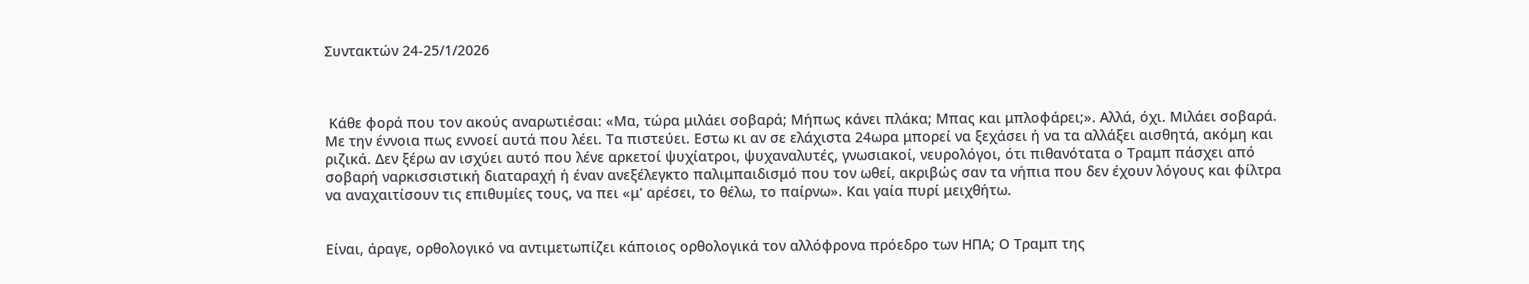Συντακτών 24-25/1/2026



 Κάθε φορά που τον ακούς αναρωτιέσαι: «Μα, τώρα μιλάει σοβαρά; Μήπως κάνει πλάκα; Μπας και μπλοφάρει;». Αλλά, όχι. Μιλάει σοβαρά. Με την έννοια πως εννοεί αυτά που λέει. Τα πιστεύει. Εστω κι αν σε ελάχιστα 24ωρα μπορεί να ξεχάσει ή να τα αλλάξει αισθητά, ακόμη και ριζικά. Δεν ξέρω αν ισχύει αυτό που λένε αρκετοί ψυχίατροι, ψυχαναλυτές, γνωσιακοί, νευρολόγοι, ότι πιθανότατα ο Τραμπ πάσχει από σοβαρή ναρκισσιστική διαταραχή ή έναν ανεξέλεγκτο παλιμπαιδισμό που τον ωθεί, ακριβώς σαν τα νήπια που δεν έχουν λόγους και φίλτρα να αναχαιτίσουν τις επιθυμίες τους, να πει «μ' αρέσει, το θέλω, το παίρνω». Και γαία πυρί μειχθήτω.


Είναι, άραγε, ορθολογικό να αντιμετωπίζει κάποιος ορθολογικά τον αλλόφρονα πρόεδρο των ΗΠΑ; Ο Τραμπ της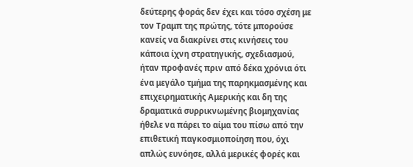δεύτερης φοράς δεν έχει και τόσο σχέση με τον Τραμπ της πρώτης, τότε μπορούσε κανείς να διακρίνει στις κινήσεις του κάποια ίχνη στρατηγικής, σχεδιασμού, ήταν προφανές πριν από δέκα χρόνια ότι ένα μεγάλο τμήμα της παρηκμασμένης και επιχειρηματικής Αμερικής και δη της δραματικά συρρικνωμένης βιομηχανίας ήθελε να πάρει το αίμα του πίσω από την επιθετική παγκοσμιοποίηση που, όχι απλώς ευνόησε, αλλά μερικές φορές και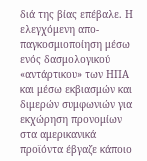διά της βίας επέβαλε. Η ελεγχόμενη απο-παγκοσμιοποίηση μέσω ενός δασμολογικού «αντάρτικου» των ΗΠΑ και μέσω εκβιασμών και διμερών συμφωνιών για εκχώρηση προνομίων στα αμερικανικά προϊόντα έβγαζε κάποιο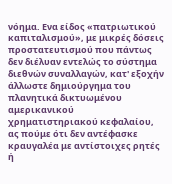νόημα. Ενα είδος «πατριωτικού καπιταλισμού», με μικρές δόσεις προστατευτισμού που πάντως δεν διέλυαν εντελώς το σύστημα διεθνών συναλλαγών, κατ' εξοχήν άλλωστε δημιούργημα του πλανητικά δικτυωμένου αμερικανικού χρηματιστηριακού κεφαλαίου, ας πούμε ότι δεν αντέφασκε κραυγαλέα με αντίστοιχες ρητές ή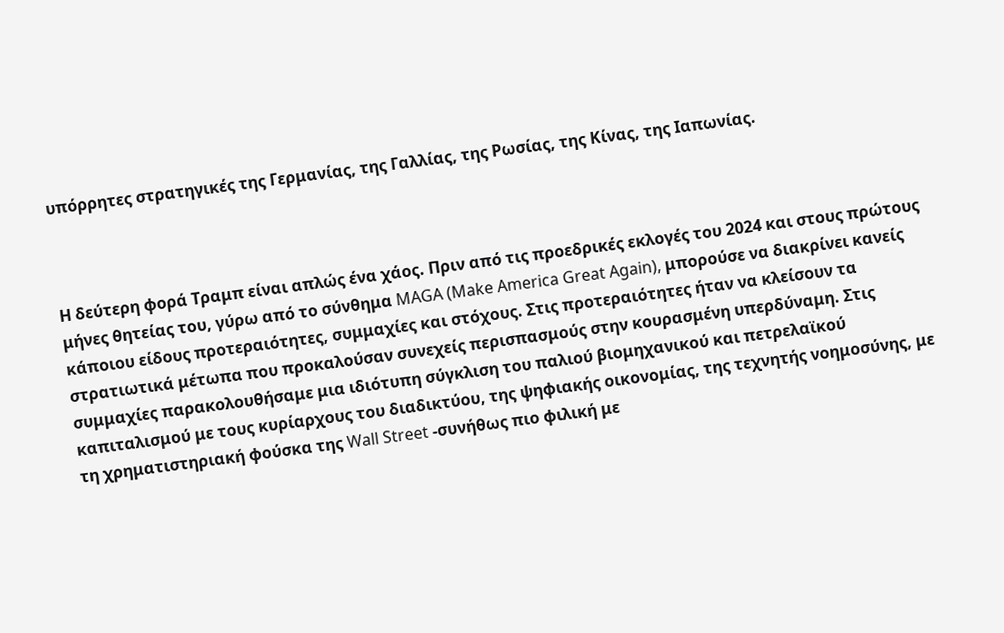υπόρρητες στρατηγικές της Γερμανίας, της Γαλλίας, της Ρωσίας, της Κίνας, της Ιαπωνίας.



Η δεύτερη φορά Τραμπ είναι απλώς ένα χάος. Πριν από τις προεδρικές εκλογές του 2024 και στους πρώτους μήνες θητείας του, γύρω από το σύνθημα MAGA (Make America Great Again), μπορούσε να διακρίνει κανείς κάποιου είδους προτεραιότητες, συμμαχίες και στόχους. Στις προτεραιότητες ήταν να κλείσουν τα στρατιωτικά μέτωπα που προκαλούσαν συνεχείς περισπασμούς στην κουρασμένη υπερδύναμη. Στις συμμαχίες παρακολουθήσαμε μια ιδιότυπη σύγκλιση του παλιού βιομηχανικού και πετρελαϊκού καπιταλισμού με τους κυρίαρχους του διαδικτύου, της ψηφιακής οικονομίας, της τεχνητής νοημοσύνης, με τη χρηματιστηριακή φούσκα της Wall Street -συνήθως πιο φιλική με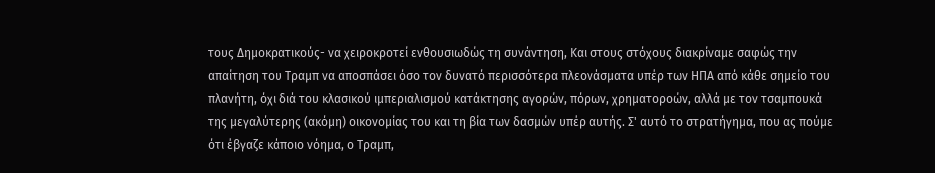τους Δημοκρατικούς- να χειροκροτεί ενθουσιωδώς τη συνάντηση, Και στους στόχους διακρίναμε σαφώς την απαίτηση του Τραμπ να αποσπάσει όσο τον δυνατό περισσότερα πλεονάσματα υπέρ των ΗΠΑ από κάθε σημείο του πλανήτη, όχι διά του κλασικού ιμπεριαλισμού κατάκτησης αγορών, πόρων, χρηματοροών, αλλά με τον τσαμπουκά της μεγαλύτερης (ακόμη) οικονομίας του και τη βία των δασμών υπέρ αυτής. Σ' αυτό το στρατήγημα, που ας πούμε ότι έβγαζε κάποιο νόημα, ο Τραμπ,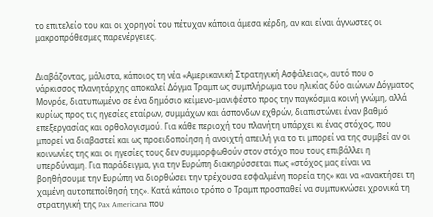το επιτελείο του και οι χορηγοί του πέτυχαν κάποια άμεσα κέρδη, αν και είναι άγνωστες οι μακροπρόθεσμες παρενέργειες.


Διαβάζοντας, μάλιστα, κάποιος τη νέα «Αμερικανική Στρατηγική Ασφάλειας», αυτό που ο νάρκισσος πλανητάρχης αποκαλεί Δόγμα Τραμπ ως συμπλήρωμα του ηλικίας δύο αιώνων Δόγματος Μονρόε, διατυπωμένο σε ένα δημόσιο κείμενο-μανιφέστο προς την παγκόσμια κοινή γνώμη, αλλά κυρίως προς τις ηγεσίες εταίρων, συμμάχων και άσπονδων εχθρών, διαπιστώνει έναν βαθμό επεξεργασίας και ορθολογισμού. Για κάθε περιοχή του πλανήτη υπάρχει κι ένας στόχος, που μπορεί να διαβαστεί και ως προειδοποίηση ή ανοιχτή απειλή για το τι μπορεί να της συμβεί αν οι κοινωνίες της και οι ηγεσίες τους δεν συμμορφωθούν στον στόχο που τους επιβάλλει η υπερδύναμη. Για παράδειγμα, για την Ευρώπη διακηρύσσεται πως «στόχος μας είναι να βοηθήσουμε την Ευρώπη να διορθώσει την τρέχουσα εσφαλμένη πορεία της» και να «ανακτήσει τη χαμένη αυτοπεποίθησή της». Κατά κάποιο τρόπο ο Τραμπ προσπαθεί να συμπυκνώσει χρονικά τη στρατηγική της Pax Americana που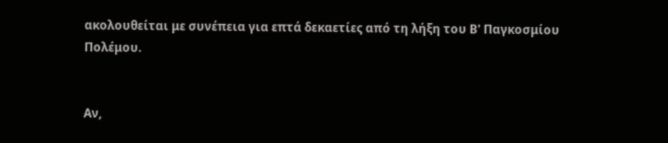ακολουθείται με συνέπεια για επτά δεκαετίες από τη λήξη του Β' Παγκοσμίου Πολέμου.


Αν,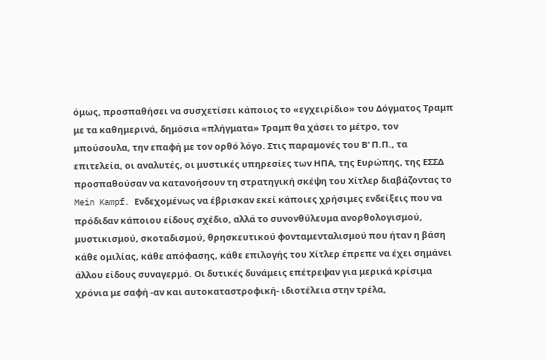όμως, προσπαθήσει να συσχετίσει κάποιος το «εγχειρίδιο» του Δόγματος Τραμπ με τα καθημερινά, δημόσια «πλήγματα» Τραμπ θα χάσει το μέτρο, τον μπούσουλα, την επαφή με τον ορθό λόγο. Στις παραμονές του Β' Π.Π., τα επιτελεία, οι αναλυτές, οι μυστικές υπηρεσίες των ΗΠΑ, της Ευρώπης, της ΕΣΣΔ προσπαθούσαν να κατανοήσουν τη στρατηγική σκέψη του Χίτλερ διαβάζοντας το Mein Kampf. Ενδεχομένως να έβρισκαν εκεί κάποιες χρήσιμες ενδείξεις που να πρόδιδαν κάποιου είδους σχέδιο, αλλά το συνονθύλευμα ανορθολογισμού, μυστικισμού, σκοταδισμού, θρησκευτικού φονταμενταλισμού που ήταν η βάση κάθε ομιλίας, κάθε απόφασης, κάθε επιλογής του Χίτλερ έπρεπε να έχει σημάνει άλλου είδους συναγερμό. Οι δυτικές δυνάμεις επέτρεψαν για μερικά κρίσιμα χρόνια με σαφή -αν και αυτοκαταστροφική- ιδιοτέλεια στην τρέλα,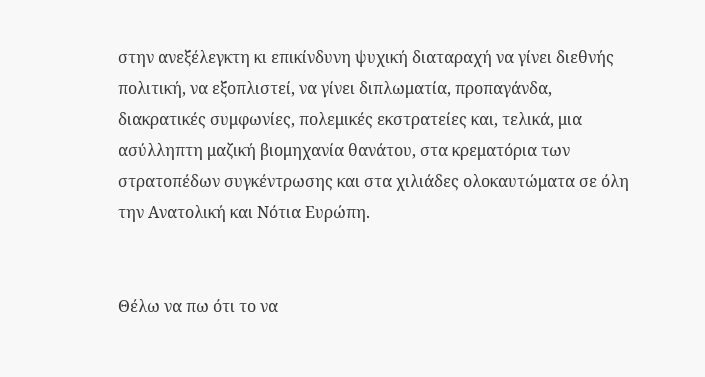στην ανεξέλεγκτη κι επικίνδυνη ψυχική διαταραχή να γίνει διεθνής πολιτική, να εξοπλιστεί, να γίνει διπλωματία, προπαγάνδα, διακρατικές συμφωνίες, πολεμικές εκστρατείες και, τελικά, μια ασύλληπτη μαζική βιομηχανία θανάτου, στα κρεματόρια των στρατοπέδων συγκέντρωσης και στα χιλιάδες ολοκαυτώματα σε όλη την Ανατολική και Νότια Ευρώπη.


Θέλω να πω ότι το να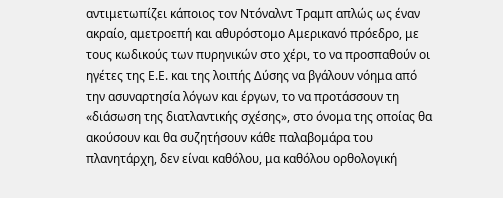αντιμετωπίζει κάποιος τον Ντόναλντ Τραμπ απλώς ως έναν ακραίο, αμετροεπή και αθυρόστομο Αμερικανό πρόεδρο, με τους κωδικούς των πυρηνικών στο χέρι, το να προσπαθούν οι ηγέτες της Ε.Ε. και της λοιπής Δύσης να βγάλουν νόημα από την ασυναρτησία λόγων και έργων, το να προτάσσουν τη «διάσωση της διατλαντικής σχέσης», στο όνομα της οποίας θα ακούσουν και θα συζητήσουν κάθε παλαβομάρα του πλανητάρχη, δεν είναι καθόλου, μα καθόλου ορθολογική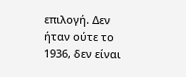επιλογή. Δεν ήταν ούτε το 1936, δεν είναι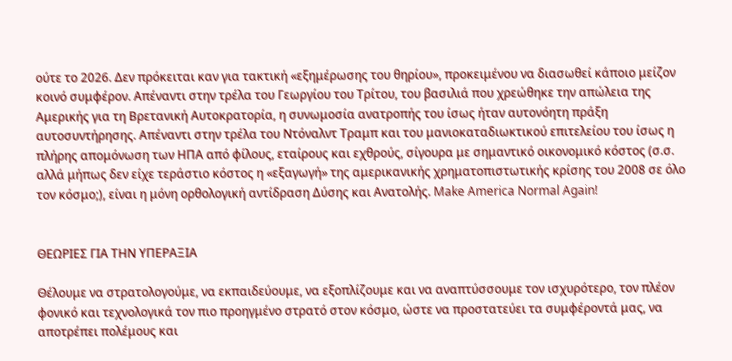ούτε το 2026. Δεν πρόκειται καν για τακτική «εξημέρωσης του θηρίου», προκειμένου να διασωθεί κάποιο μείζον κοινό συμφέρον. Απέναντι στην τρέλα του Γεωργίου του Τρίτου, του βασιλιά που χρεώθηκε την απώλεια της Αμερικής για τη Βρετανική Αυτοκρατορία, η συνωμοσία ανατροπής του ίσως ήταν αυτονόητη πράξη αυτοσυντήρησης. Απέναντι στην τρέλα του Ντόναλντ Τραμπ και του μανιοκαταδιωκτικού επιτελείου του ίσως η πλήρης απομόνωση των ΗΠΑ από φίλους, εταίρους και εχθρούς, σίγουρα με σημαντικό οικονομικό κόστος (σ.σ. αλλά μήπως δεν είχε τεράστιο κόστος η «εξαγωγή» της αμερικανικής χρηματοπιστωτικής κρίσης του 2008 σε όλο τον κόσμο;), είναι η μόνη ορθολογική αντίδραση Δύσης και Ανατολής. Make America Normal Again!


ΘΕΩΡΙΕΣ ΓΙΑ ΤΗΝ ΥΠΕΡΑΞΙΑ

Θέλουμε να στρατολογούμε, να εκπαιδεύουμε, να εξοπλίζουμε και να αναπτύσσουμε τον ισχυρότερο, τον πλέον φονικό και τεχνολογικά τον πιο προηγμένο στρατό στον κόσμο, ώστε να προστατεύει τα συμφέροντά μας, να αποτρέπει πολέμους και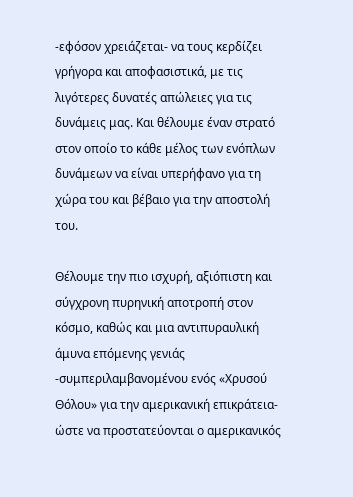-εφόσον χρειάζεται- να τους κερδίζει γρήγορα και αποφασιστικά, με τις λιγότερες δυνατές απώλειες για τις δυνάμεις μας. Και θέλουμε έναν στρατό στον οποίο το κάθε μέλος των ενόπλων δυνάμεων να είναι υπερήφανο για τη χώρα του και βέβαιο για την αποστολή του.

Θέλουμε την πιο ισχυρή, αξιόπιστη και σύγχρονη πυρηνική αποτροπή στον κόσμο, καθώς και μια αντιπυραυλική άμυνα επόμενης γενιάς -συμπεριλαμβανομένου ενός «Χρυσού Θόλου» για την αμερικανική επικράτεια- ώστε να προστατεύονται ο αμερικανικός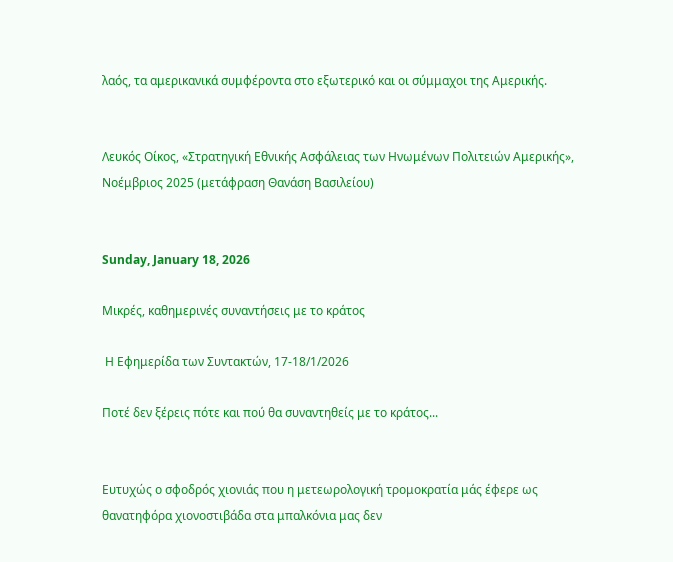λαός, τα αμερικανικά συμφέροντα στο εξωτερικό και οι σύμμαχοι της Αμερικής.


Λευκός Οίκος, «Στρατηγική Εθνικής Ασφάλειας των Ηνωμένων Πολιτειών Αμερικής», Νοέμβριος 2025 (μετάφραση Θανάση Βασιλείου)


Sunday, January 18, 2026

Μικρές, καθημερινές συναντήσεις με το κράτος

 Η Εφημερίδα των Συντακτών, 17-18/1/2026

Ποτέ δεν ξέρεις πότε και πού θα συναντηθείς με το κράτος...


Ευτυχώς ο σφοδρός χιονιάς που η μετεωρολογική τρομοκρατία μάς έφερε ως θανατηφόρα χιονοστιβάδα στα μπαλκόνια μας δεν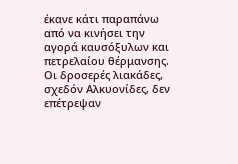έκανε κάτι παραπάνω από να κινήσει την αγορά καυσόξυλων και πετρελαίου θέρμανσης. Οι δροσερές λιακάδες, σχεδόν Αλκυονίδες, δεν επέτρεψαν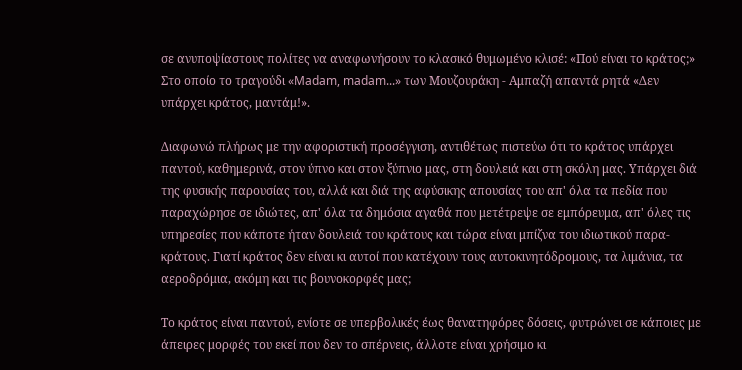σε ανυποψίαστους πολίτες να αναφωνήσουν το κλασικό θυμωμένο κλισέ: «Πού είναι το κράτος;» Στο οποίο το τραγούδι «Madam, madam...» των Μουζουράκη - Αμπαζή απαντά ρητά «Δεν υπάρχει κράτος, μαντάμ!».

Διαφωνώ πλήρως με την αφοριστική προσέγγιση, αντιθέτως πιστεύω ότι το κράτος υπάρχει παντού, καθημερινά, στον ύπνο και στον ξύπνιο μας, στη δουλειά και στη σκόλη μας. Υπάρχει διά της φυσικής παρουσίας του, αλλά και διά της αφύσικης απουσίας του απ' όλα τα πεδία που παραχώρησε σε ιδιώτες, απ' όλα τα δημόσια αγαθά που μετέτρεψε σε εμπόρευμα, απ' όλες τις υπηρεσίες που κάποτε ήταν δουλειά του κράτους και τώρα είναι μπίζνα του ιδιωτικού παρα-κράτους. Γιατί κράτος δεν είναι κι αυτοί που κατέχουν τους αυτοκινητόδρομους, τα λιμάνια, τα αεροδρόμια, ακόμη και τις βουνοκορφές μας;

Το κράτος είναι παντού, ενίοτε σε υπερβολικές έως θανατηφόρες δόσεις, φυτρώνει σε κάποιες με άπειρες μορφές του εκεί που δεν το σπέρνεις, άλλοτε είναι χρήσιμο κι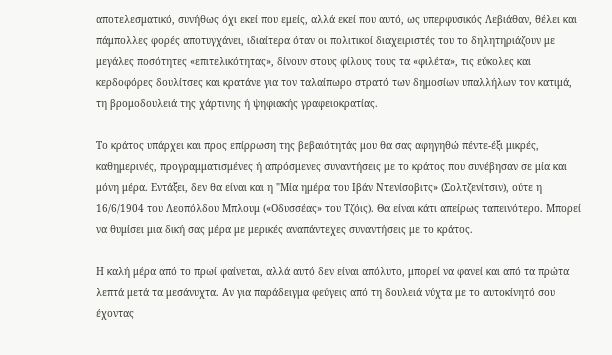αποτελεσματικό, συνήθως όχι εκεί που εμείς, αλλά εκεί που αυτό, ως υπερφυσικός Λεβιάθαν, θέλει και πάμπολλες φορές αποτυγχάνει, ιδιαίτερα όταν οι πολιτικοί διαχειριστές του το δηλητηριάζουν με μεγάλες ποσότητες «επιτελικότητας», δίνουν στους φίλους τους τα «φιλέτα», τις εύκολες και κερδοφόρες δουλίτσες και κρατάνε για τον ταλαίπωρο στρατό των δημοσίων υπαλλήλων τον κατιμά, τη βρομοδουλειά της χάρτινης ή ψηφιακής γραφειοκρατίας.

Το κράτος υπάρχει και προς επίρρωση της βεβαιότητάς μου θα σας αφηγηθώ πέντε-έξι μικρές, καθημερινές, προγραμματισμένες ή απρόσμενες συναντήσεις με το κράτος που συνέβησαν σε μία και μόνη μέρα. Εντάξει, δεν θα είναι και η "Μία ημέρα του Ιβάν Ντενίσοβιτς» (Σολτζενίτσιν), ούτε η 16/6/1904 του Λεοπόλδου Μπλουμ («Οδυσσέας» του Τζόις). Θα είναι κάτι απείρως ταπεινότερο. Μπορεί να θυμίσει μια δική σας μέρα με μερικές αναπάντεχες συναντήσεις με το κράτος.

Η καλή μέρα από το πρωί φαίνεται, αλλά αυτό δεν είναι απόλυτο, μπορεί να φανεί και από τα πρώτα λεπτά μετά τα μεσάνυχτα. Αν για παράδειγμα φεύγεις από τη δουλειά νύχτα με το αυτοκίνητό σου έχοντας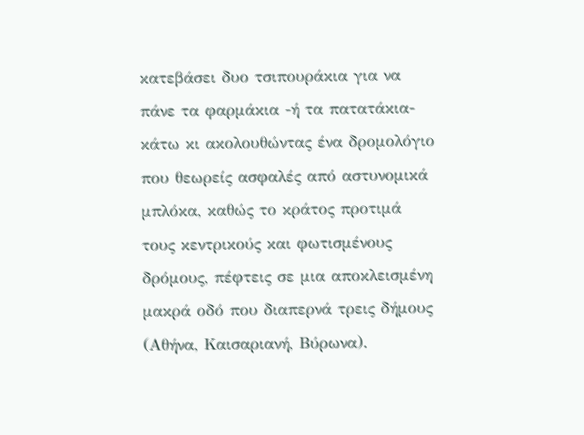κατεβάσει δυο τσιπουράκια για να πάνε τα φαρμάκια -ή τα πατατάκια- κάτω κι ακολουθώντας ένα δρομολόγιο που θεωρείς ασφαλές από αστυνομικά μπλόκα, καθώς το κράτος προτιμά τους κεντρικούς και φωτισμένους δρόμους, πέφτεις σε μια αποκλεισμένη μακρά οδό που διαπερνά τρεις δήμους (Αθήνα, Καισαριανή, Βύρωνα).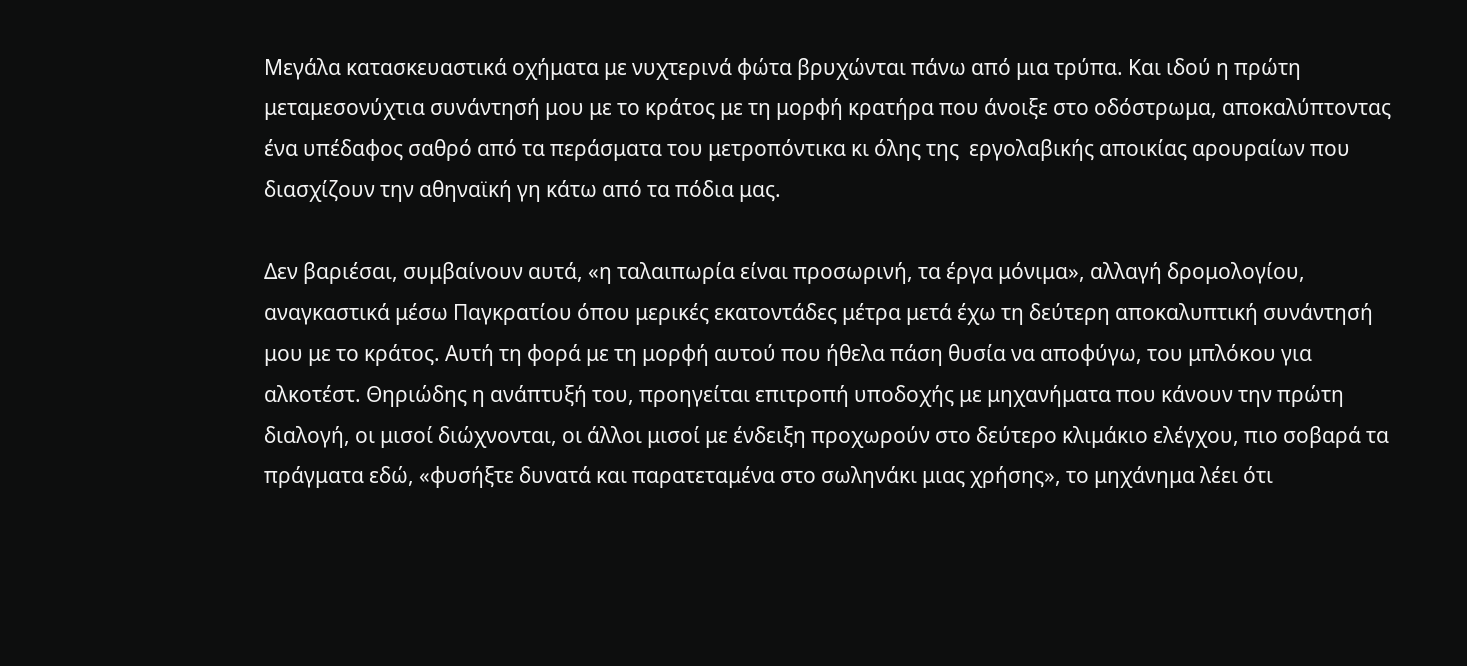Μεγάλα κατασκευαστικά οχήματα με νυχτερινά φώτα βρυχώνται πάνω από μια τρύπα. Και ιδού η πρώτη μεταμεσονύχτια συνάντησή μου με το κράτος με τη μορφή κρατήρα που άνοιξε στο οδόστρωμα, αποκαλύπτοντας ένα υπέδαφος σαθρό από τα περάσματα του μετροπόντικα κι όλης της  εργολαβικής αποικίας αρουραίων που διασχίζουν την αθηναϊκή γη κάτω από τα πόδια μας.

Δεν βαριέσαι, συμβαίνουν αυτά, «η ταλαιπωρία είναι προσωρινή, τα έργα μόνιμα», αλλαγή δρομολογίου, αναγκαστικά μέσω Παγκρατίου όπου μερικές εκατοντάδες μέτρα μετά έχω τη δεύτερη αποκαλυπτική συνάντησή μου με το κράτος. Αυτή τη φορά με τη μορφή αυτού που ήθελα πάση θυσία να αποφύγω, του μπλόκου για αλκοτέστ. Θηριώδης η ανάπτυξή του, προηγείται επιτροπή υποδοχής με μηχανήματα που κάνουν την πρώτη διαλογή, οι μισοί διώχνονται, οι άλλοι μισοί με ένδειξη προχωρούν στο δεύτερο κλιμάκιο ελέγχου, πιο σοβαρά τα πράγματα εδώ, «φυσήξτε δυνατά και παρατεταμένα στο σωληνάκι μιας χρήσης», το μηχάνημα λέει ότι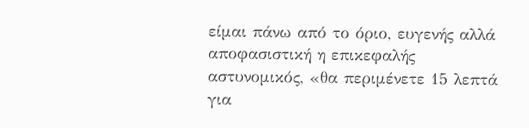είμαι πάνω από το όριο, ευγενής αλλά αποφασιστική η επικεφαλής αστυνομικός, «θα περιμένετε 15 λεπτά για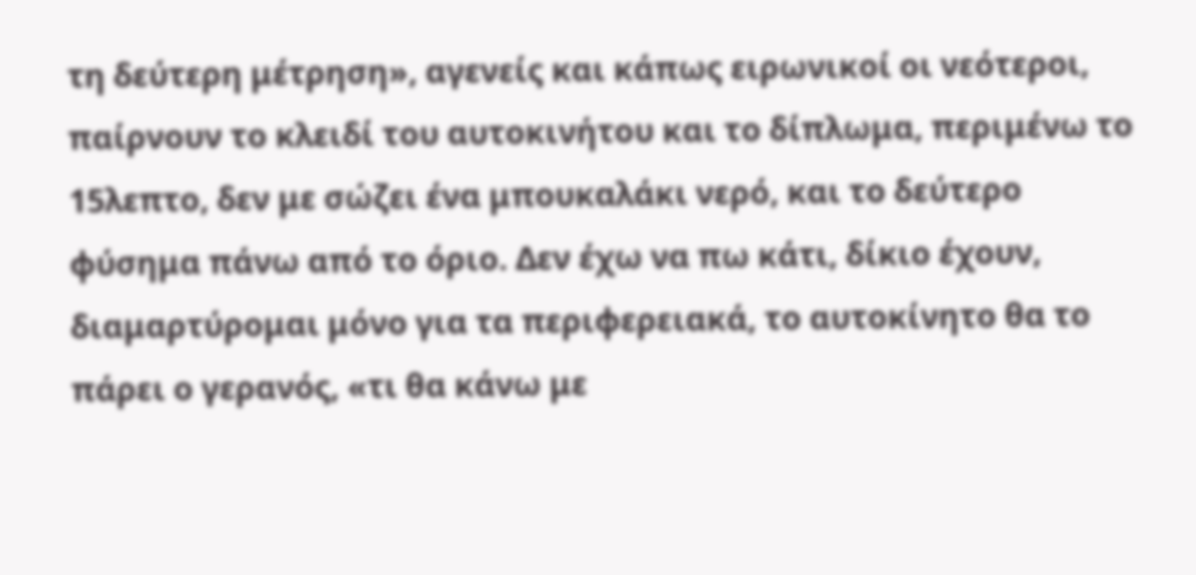τη δεύτερη μέτρηση», αγενείς και κάπως ειρωνικοί οι νεότεροι, παίρνουν το κλειδί του αυτοκινήτου και το δίπλωμα, περιμένω το 15λεπτο, δεν με σώζει ένα μπουκαλάκι νερό, και το δεύτερο φύσημα πάνω από το όριο. Δεν έχω να πω κάτι, δίκιο έχουν, διαμαρτύρομαι μόνο για τα περιφερειακά, το αυτοκίνητο θα το πάρει ο γερανός, «τι θα κάνω με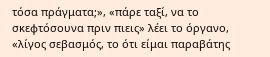τόσα πράγματα;», «πάρε ταξί, να το σκεφτόσουνα πριν πιεις» λέει το όργανο, «λίγος σεβασμός, το ότι είμαι παραβάτης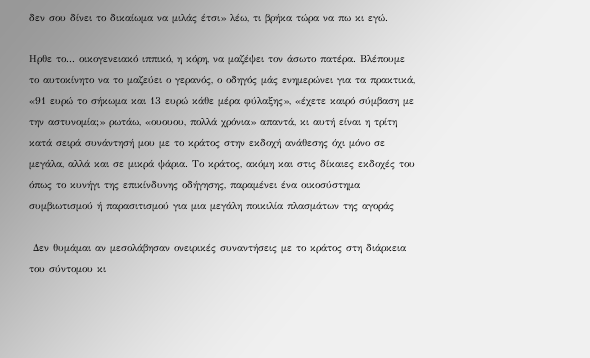δεν σου δίνει το δικαίωμα να μιλάς έτσι» λέω, τι βρήκα τώρα να πω κι εγώ.

Ηρθε το... οικογενειακό ιππικό, η κόρη, να μαζέψει τον άσωτο πατέρα. Βλέπουμε το αυτοκίνητο να το μαζεύει ο γερανός, ο οδηγός μάς ενημερώνει για τα πρακτικά, «91 ευρώ το σήκωμα και 13 ευρώ κάθε μέρα φύλαξης», «έχετε καιρό σύμβαση με την αστυνομία;» ρωτάω, «ουουου, πολλά χρόνια» απαντά, κι αυτή είναι η τρίτη κατά σειρά συνάντησή μου με το κράτος στην εκδοχή ανάθεσης όχι μόνο σε μεγάλα, αλλά και σε μικρά ψάρια. Το κράτος, ακόμη και στις δίκαιες εκδοχές του όπως το κυνήγι της επικίνδυνης οδήγησης, παραμένει ένα οικοσύστημα συμβιωτισμού ή παρασιτισμού για μια μεγάλη ποικιλία πλασμάτων της αγοράς

 Δεν θυμάμαι αν μεσολάβησαν ονειρικές συναντήσεις με το κράτος στη διάρκεια του σύντομου κι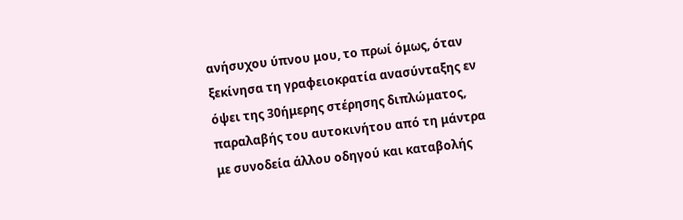ανήσυχου ύπνου μου, το πρωί όμως, όταν ξεκίνησα τη γραφειοκρατία ανασύνταξης εν όψει της 30ήμερης στέρησης διπλώματος, παραλαβής του αυτοκινήτου από τη μάντρα με συνοδεία άλλου οδηγού και καταβολής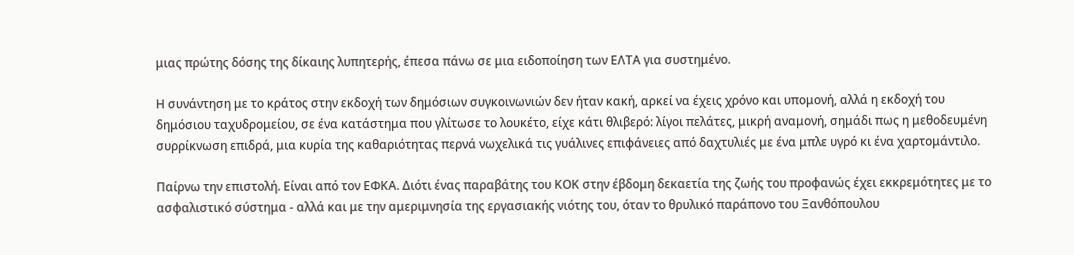μιας πρώτης δόσης της δίκαιης λυπητερής, έπεσα πάνω σε μια ειδοποίηση των ΕΛΤΑ για συστημένο.

Η συνάντηση με το κράτος στην εκδοχή των δημόσιων συγκοινωνιών δεν ήταν κακή, αρκεί να έχεις χρόνο και υπομονή, αλλά η εκδοχή του δημόσιου ταχυδρομείου, σε ένα κατάστημα που γλίτωσε το λουκέτο, είχε κάτι θλιβερό: λίγοι πελάτες, μικρή αναμονή, σημάδι πως η μεθοδευμένη συρρίκνωση επιδρά, μια κυρία της καθαριότητας περνά νωχελικά τις γυάλινες επιφάνειες από δαχτυλιές με ένα μπλε υγρό κι ένα χαρτομάντιλο.

Παίρνω την επιστολή. Είναι από τον ΕΦΚΑ. Διότι ένας παραβάτης του ΚΟΚ στην έβδομη δεκαετία της ζωής του προφανώς έχει εκκρεμότητες με το ασφαλιστικό σύστημα - αλλά και με την αμεριμνησία της εργασιακής νιότης του, όταν το θρυλικό παράπονο του Ξανθόπουλου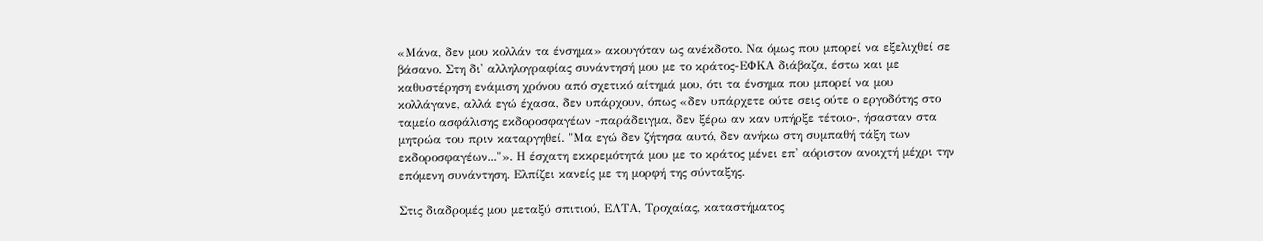«Μάνα, δεν μου κολλάν τα ένσημα» ακουγόταν ως ανέκδοτο. Να όμως που μπορεί να εξελιχθεί σε βάσανο. Στη δι' αλληλογραφίας συνάντησή μου με το κράτος-ΕΦΚΑ διάβαζα, έστω και με καθυστέρηση ενάμιση χρόνου από σχετικό αίτημά μου, ότι τα ένσημα που μπορεί να μου κολλάγανε, αλλά εγώ έχασα, δεν υπάρχουν, όπως «δεν υπάρχετε ούτε σεις ούτε ο εργοδότης στο ταμείο ασφάλισης εκδοροσφαγέων -παράδειγμα, δεν ξέρω αν καν υπήρξε τέτοιο-, ήσασταν στα μητρώα του πριν καταργηθεί. "Μα εγώ δεν ζήτησα αυτό, δεν ανήκω στη συμπαθή τάξη των εκδοροσφαγέων..."». Η έσχατη εκκρεμότητά μου με το κράτος μένει επ' αόριστον ανοιχτή μέχρι την επόμενη συνάντηση. Ελπίζει κανείς με τη μορφή της σύνταξης.

Στις διαδρομές μου μεταξύ σπιτιού, ΕΛΤΑ, Τροχαίας, καταστήματος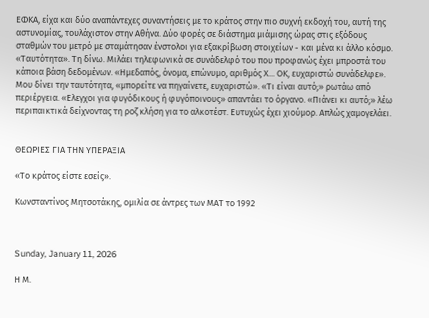ΕΦΚΑ, είχα και δύο αναπάντεχες συναντήσεις με το κράτος στην πιο συχνή εκδοχή του, αυτή της αστυνομίας, τουλάχιστον στην Αθήνα. Δύο φορές σε διάστημα μιάμισης ώρας στις εξόδους σταθμών του μετρό με σταμάτησαν ένστολοι για εξακρίβωση στοιχείων - και μένα κι άλλο κόσμο. «Ταυτότητα». Τη δίνω. Μιλάει τηλεφωνικά σε συνάδελφό του που προφανώς έχει μπροστά του κάποια βάση δεδομένων. «Ημεδαπός, όνομα, επώνυμο, αριθμός Χ... ΟΚ, ευχαριστώ συνάδελφε». Μου δίνει την ταυτότητα, «μπορείτε να πηγαίνετε, ευχαριστώ». «Τι είναι αυτό;» ρωτάω από περιέργεια. «Ελεγχοι για φυγόδικους ή φυγόποινους» απαντάει το όργανο. «Πιάνει κι αυτό;» λέω περιπαικτικά δείχνοντας τη ροζ κλήση για το αλκοτέστ. Ευτυχώς έχει χιούμορ. Απλώς χαμογελάει.


ΘΕΩΡΙΕΣ ΓΙΑ ΤΗΝ ΥΠΕΡΑΞΙΑ

«Το κράτος είστε εσείς».

Κωνσταντίνος Μητσοτάκης, ομιλία σε άντρες των ΜΑΤ το 1992



Sunday, January 11, 2026

Η Μ.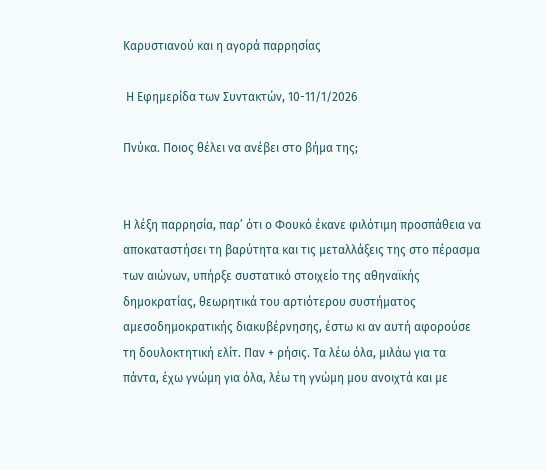Καρυστιανού και η αγορά παρρησίας

 Η Εφημερίδα των Συντακτών, 10-11/1/2026

Πνύκα. Ποιος θέλει να ανέβει στο βήμα της;


Η λέξη παρρησία, παρ’ ότι ο Φουκό έκανε φιλότιμη προσπάθεια να αποκαταστήσει τη βαρύτητα και τις μεταλλάξεις της στο πέρασμα των αιώνων, υπήρξε συστατικό στοιχείο της αθηναϊκής δημοκρατίας, θεωρητικά του αρτιότερου συστήματος αμεσοδημοκρατικής διακυβέρνησης, έστω κι αν αυτή αφορούσε τη δουλοκτητική ελίτ. Παν + ρήσις. Τα λέω όλα, μιλάω για τα πάντα, έχω γνώμη για όλα, λέω τη γνώμη μου ανοιχτά και με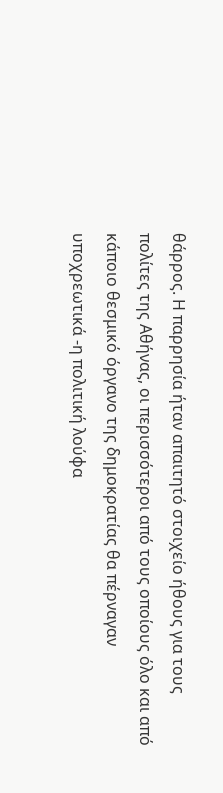θάρρος. Η παρρησία ήταν απαιτητό στοιχείο ήθους για τους πολίτες της Αθήνας, οι περισσότεροι από τους οποίους όλο και από κάποιο θεσμικό όργανο της δημοκρατίας θα πέρναγαν υποχρεωτικά -η πολιτική λούφα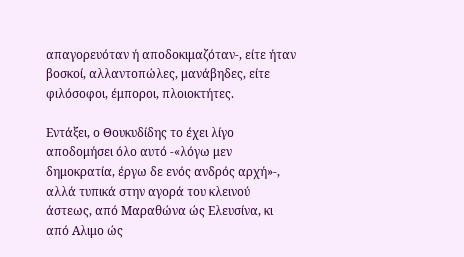απαγορευόταν ή αποδοκιμαζόταν-, είτε ήταν βοσκοί, αλλαντοπώλες, μανάβηδες, είτε φιλόσοφοι, έμποροι, πλοιοκτήτες.

Εντάξει, ο Θουκυδίδης το έχει λίγο αποδομήσει όλο αυτό -«λόγω μεν δημοκρατία, έργω δε ενός ανδρός αρχή»-, αλλά τυπικά στην αγορά του κλεινού άστεως, από Μαραθώνα ώς Ελευσίνα, κι από Αλιμο ώς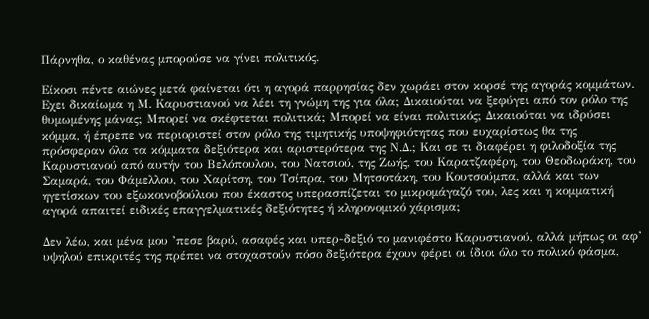Πάρνηθα, ο καθένας μπορούσε να γίνει πολιτικός.

Είκοσι πέντε αιώνες μετά φαίνεται ότι η αγορά παρρησίας δεν χωράει στον κορσέ της αγοράς κομμάτων. Εχει δικαίωμα η Μ. Καρυστιανού να λέει τη γνώμη της για όλα; Δικαιούται να ξεφύγει από τον ρόλο της θυμωμένης μάνας; Μπορεί να σκέφτεται πολιτικά; Μπορεί να είναι πολιτικός; Δικαιούται να ιδρύσει κόμμα, ή έπρεπε να περιοριστεί στον ρόλο της τιμητικής υποψηφιότητας που ευχαρίστως θα της πρόσφεραν όλα τα κόμματα δεξιότερα και αριστερότερα της Ν.Δ.; Και σε τι διαφέρει η φιλοδοξία της Καρυστιανού από αυτήν του Βελόπουλου, του Νατσιού, της Ζωής, του Καρατζαφέρη, του Θεοδωράκη, του Σαμαρά, του Φάμελλου, του Χαρίτση, του Τσίπρα, του Μητσοτάκη, του Κουτσούμπα, αλλά και των ηγετίσκων του εξωκοινοβούλιου που έκαστος υπερασπίζεται το μικρομάγαζό του, λες και η κομματική αγορά απαιτεί ειδικές επαγγελματικές δεξιότητες ή κληρονομικό χάρισμα;

Δεν λέω, και μένα μου ’πεσε βαρύ, ασαφές και υπερ-δεξιό το μανιφέστο Καρυστιανού, αλλά μήπως οι αφ’ υψηλού επικριτές της πρέπει να στοχαστούν πόσο δεξιότερα έχουν φέρει οι ίδιοι όλο το πολικό φάσμα,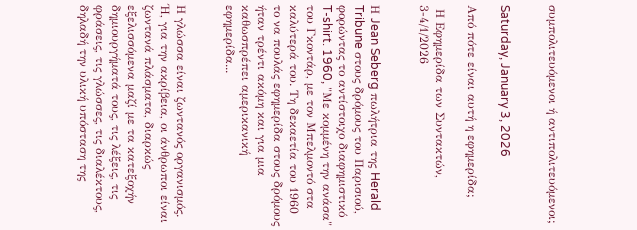συμπολιτευόμενοι ή αντιπολιτευόμενοι;


Saturday, January 3, 2026

Από πότε είναι αυτή η εφημερίδα;

 Η Εφημερίδα των Συντακτών, 3-4/1/2026


Η Jean Seberg πωλήτρια της Herald Tribune στους δρόμους του Παρισιού, φορώντας το αντίστοιχο διαφημιστικό T-shirt. 1960, "Με κομμένη την ανάσα" του Γκοντάρ, με τον Μπελμοντό στα καλύτερά του. Τη δεκαετία του 1960 το να πουλάς εφημερίδα στους δρόμους ήταν τρέντι ακόμη και για μια καθωσπρέπει αμερικανική εφημερίδα...


Η γλώσσα είναι ζωντανός οργανισμός. Ή, για την ακρίβεια, οι άνθρωποι είναι ζωντανά πλάσματα, διαρκώς εξελισσόμενα μαζί με τα κατεξοχήν δημιουργήματά τους, τις λέξεις, τις φράσεις, τις γλώσσες, τις διαλέκτους, δηλαδή την υλική υπόσταση της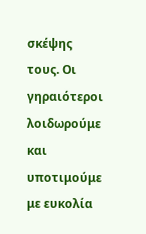σκέψης τους. Οι γηραιότεροι λοιδωρούμε και υποτιμούμε με ευκολία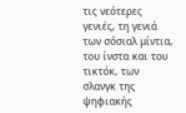τις νεότερες γενιές, τη γενιά των σόσιαλ μίντια, του ίνστα και του τικτόκ, των σλανγκ της ψηφιακής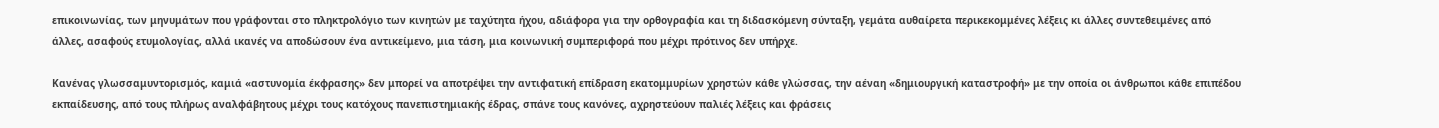επικοινωνίας, των μηνυμάτων που γράφονται στο πληκτρολόγιο των κινητών με ταχύτητα ήχου, αδιάφορα για την ορθογραφία και τη διδασκόμενη σύνταξη, γεμάτα αυθαίρετα περικεκομμένες λέξεις κι άλλες συντεθειμένες από άλλες, ασαφούς ετυμολογίας, αλλά ικανές να αποδώσουν ένα αντικείμενο, μια τάση, μια κοινωνική συμπεριφορά που μέχρι πρότινος δεν υπήρχε.

Κανένας γλωσσαμυντορισμός, καμιά «αστυνομία έκφρασης» δεν μπορεί να αποτρέψει την αντιφατική επίδραση εκατομμυρίων χρηστών κάθε γλώσσας, την αέναη «δημιουργική καταστροφή» με την οποία οι άνθρωποι κάθε επιπέδου εκπαίδευσης, από τους πλήρως αναλφάβητους μέχρι τους κατόχους πανεπιστημιακής έδρας, σπάνε τους κανόνες, αχρηστεύουν παλιές λέξεις και φράσεις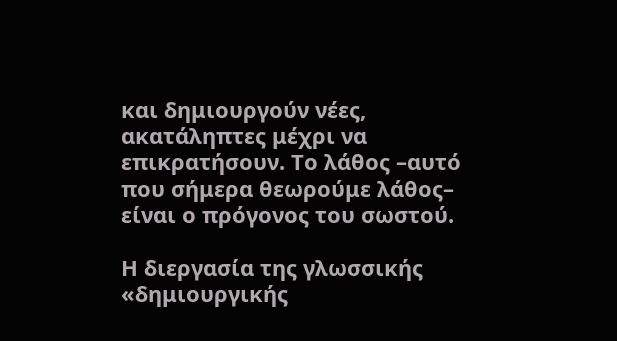και δημιουργούν νέες, ακατάληπτες μέχρι να επικρατήσουν. Το λάθος –αυτό που σήμερα θεωρούμε λάθος– είναι ο πρόγονος του σωστού.

Η διεργασία της γλωσσικής «δημιουργικής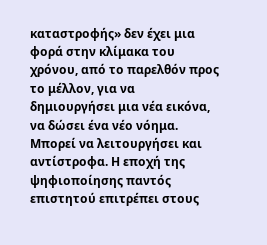καταστροφής» δεν έχει μια φορά στην κλίμακα του χρόνου, από το παρελθόν προς το μέλλον, για να δημιουργήσει μια νέα εικόνα, να δώσει ένα νέο νόημα. Μπορεί να λειτουργήσει και αντίστροφα. Η εποχή της ψηφιοποίησης παντός επιστητού επιτρέπει στους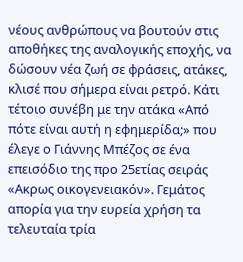νέους ανθρώπους να βουτούν στις αποθήκες της αναλογικής εποχής, να δώσουν νέα ζωή σε φράσεις, ατάκες, κλισέ που σήμερα είναι ρετρό. Κάτι τέτοιο συνέβη με την ατάκα «Από πότε είναι αυτή η εφημερίδα;» που έλεγε ο Γιάννης Μπέζος σε ένα επεισόδιο της προ 25ετίας σειράς «Ακρως οικογενειακόν». Γεμάτος απορία για την ευρεία χρήση τα τελευταία τρία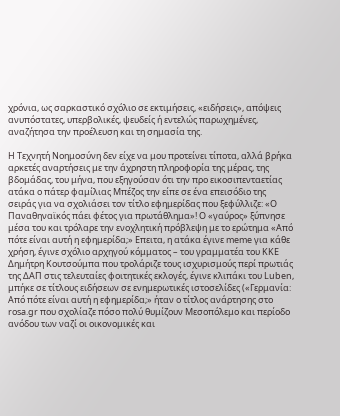χρόνια, ως σαρκαστικό σχόλιο σε εκτιμήσεις, «ειδήσεις», απόψεις ανυπόστατες, υπερβολικές, ψευδείς ή εντελώς παρωχημένες, αναζήτησα την προέλευση και τη σημασία της.

Η Τεχνητή Νοημοσύνη δεν είχε να μου προτείνει τίποτα, αλλά βρήκα αρκετές αναρτήσεις με την άχρηστη πληροφορία της μέρας, της βδομάδας, του μήνα, που εξηγούσαν ότι την προ εικοσιπενταετίας ατάκα ο πάτερ φαμίλιας Μπέζος την είπε σε ένα επεισόδιο της σειράς για να σχολιάσει τον τίτλο εφημερίδας που ξεφύλλιζε: «Ο Παναθηναϊκός πάει φέτος για πρωτάθλημα»! Ο «γαύρος» ξύπνησε μέσα του και τρόλαρε την ενοχλητική πρόβλεψη με το ερώτημα «Από πότε είναι αυτή η εφημερίδα;» Επειτα, η ατάκα έγινε meme για κάθε χρήση, έγινε σχόλιο αρχηγού κόμματος – του γραμματέα του ΚΚΕ Δημήτρη Κουτσούμπα που τρολάριζε τους ισχυρισμούς περί πρωτιάς της ΔΑΠ στις τελευταίες φοιτητικές εκλογές, έγινε κλιπάκι του Luben, μπήκε σε τίτλους ειδήσεων σε ενημερωτικές ιστοσελίδες («Γερμανία: Από πότε είναι αυτή η εφημερίδα;» ήταν ο τίτλος ανάρτησης στο rosa.gr που σχολίαζε πόσο πολύ θυμίζουν Μεσοπόλεμο και περίοδο ανόδου των ναζί οι οικονομικές και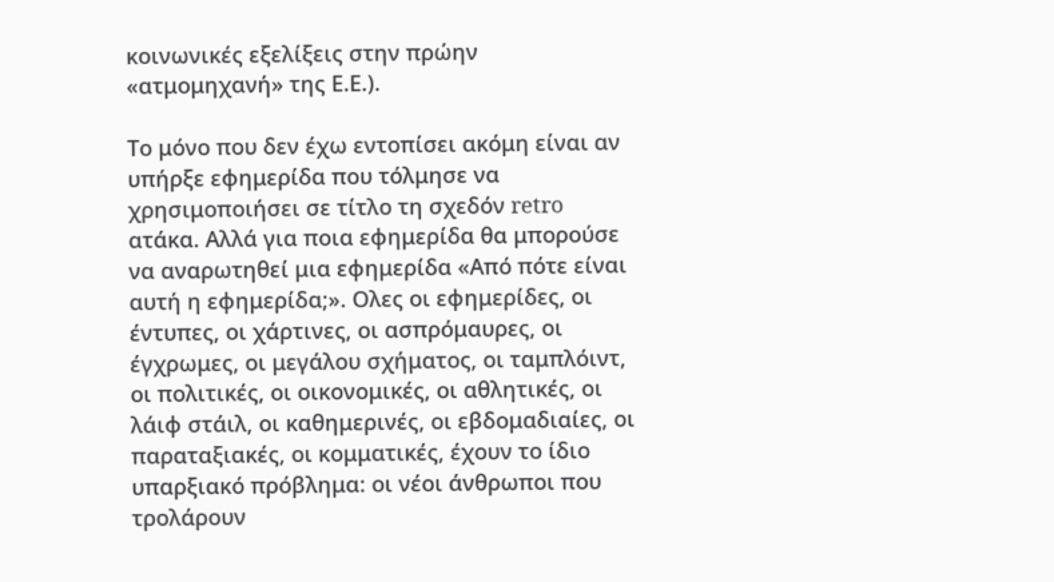κοινωνικές εξελίξεις στην πρώην «ατμομηχανή» της Ε.Ε.).

Το μόνο που δεν έχω εντοπίσει ακόμη είναι αν υπήρξε εφημερίδα που τόλμησε να χρησιμοποιήσει σε τίτλο τη σχεδόν retro ατάκα. Αλλά για ποια εφημερίδα θα μπορούσε να αναρωτηθεί μια εφημερίδα «Από πότε είναι αυτή η εφημερίδα;». Ολες οι εφημερίδες, οι έντυπες, οι χάρτινες, οι ασπρόμαυρες, οι έγχρωμες, οι μεγάλου σχήματος, οι ταμπλόιντ, οι πολιτικές, οι οικονομικές, οι αθλητικές, οι λάιφ στάιλ, οι καθημερινές, οι εβδομαδιαίες, οι παραταξιακές, οι κομματικές, έχουν το ίδιο υπαρξιακό πρόβλημα: οι νέοι άνθρωποι που τρολάρουν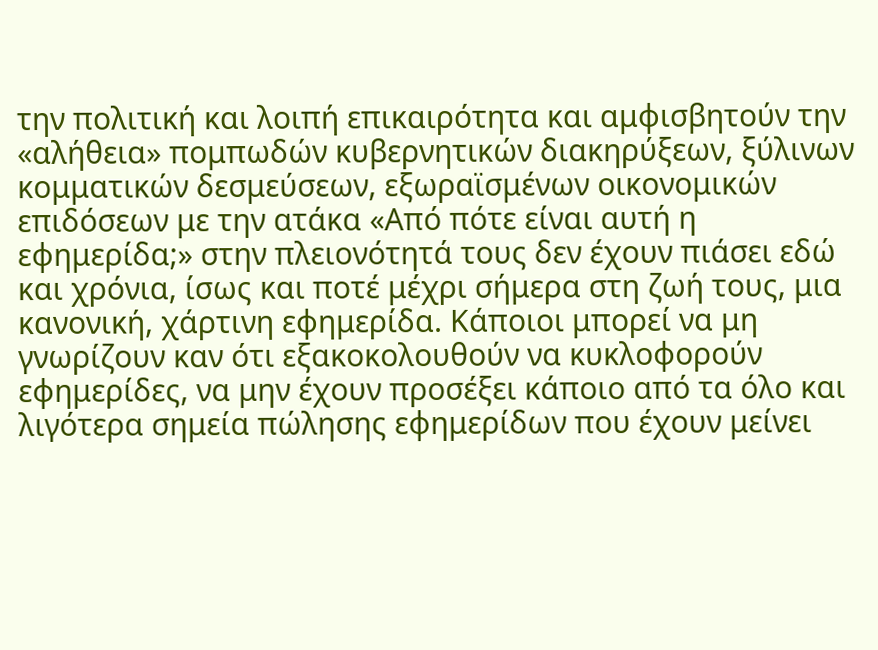την πολιτική και λοιπή επικαιρότητα και αμφισβητούν την «αλήθεια» πομπωδών κυβερνητικών διακηρύξεων, ξύλινων κομματικών δεσμεύσεων, εξωραϊσμένων οικονομικών επιδόσεων με την ατάκα «Από πότε είναι αυτή η εφημερίδα;» στην πλειονότητά τους δεν έχουν πιάσει εδώ και χρόνια, ίσως και ποτέ μέχρι σήμερα στη ζωή τους, μια κανονική, χάρτινη εφημερίδα. Κάποιοι μπορεί να μη γνωρίζουν καν ότι εξακοκολουθούν να κυκλοφορούν εφημερίδες, να μην έχουν προσέξει κάποιο από τα όλο και λιγότερα σημεία πώλησης εφημερίδων που έχουν μείνει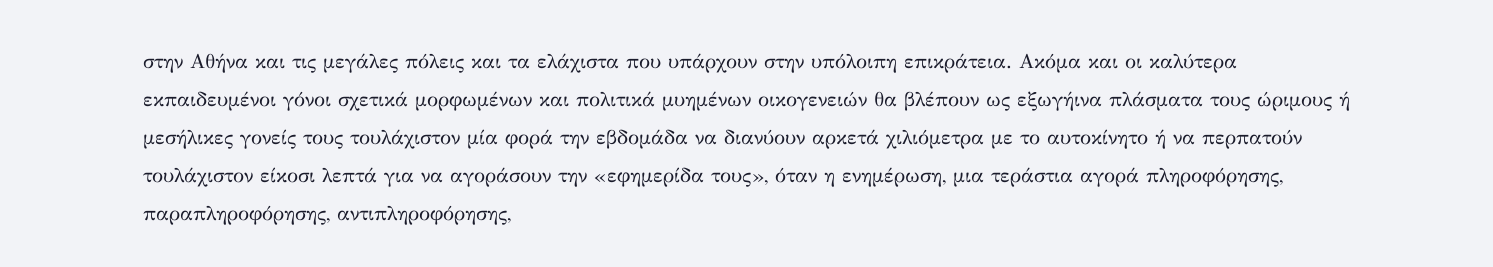στην Αθήνα και τις μεγάλες πόλεις και τα ελάχιστα που υπάρχουν στην υπόλοιπη επικράτεια. Ακόμα και οι καλύτερα εκπαιδευμένοι γόνοι σχετικά μορφωμένων και πολιτικά μυημένων οικογενειών θα βλέπουν ως εξωγήινα πλάσματα τους ώριμους ή μεσήλικες γονείς τους τουλάχιστον μία φορά την εβδομάδα να διανύουν αρκετά χιλιόμετρα με το αυτοκίνητο ή να περπατούν τουλάχιστον είκοσι λεπτά για να αγοράσουν την «εφημερίδα τους», όταν η ενημέρωση, μια τεράστια αγορά πληροφόρησης, παραπληροφόρησης, αντιπληροφόρησης,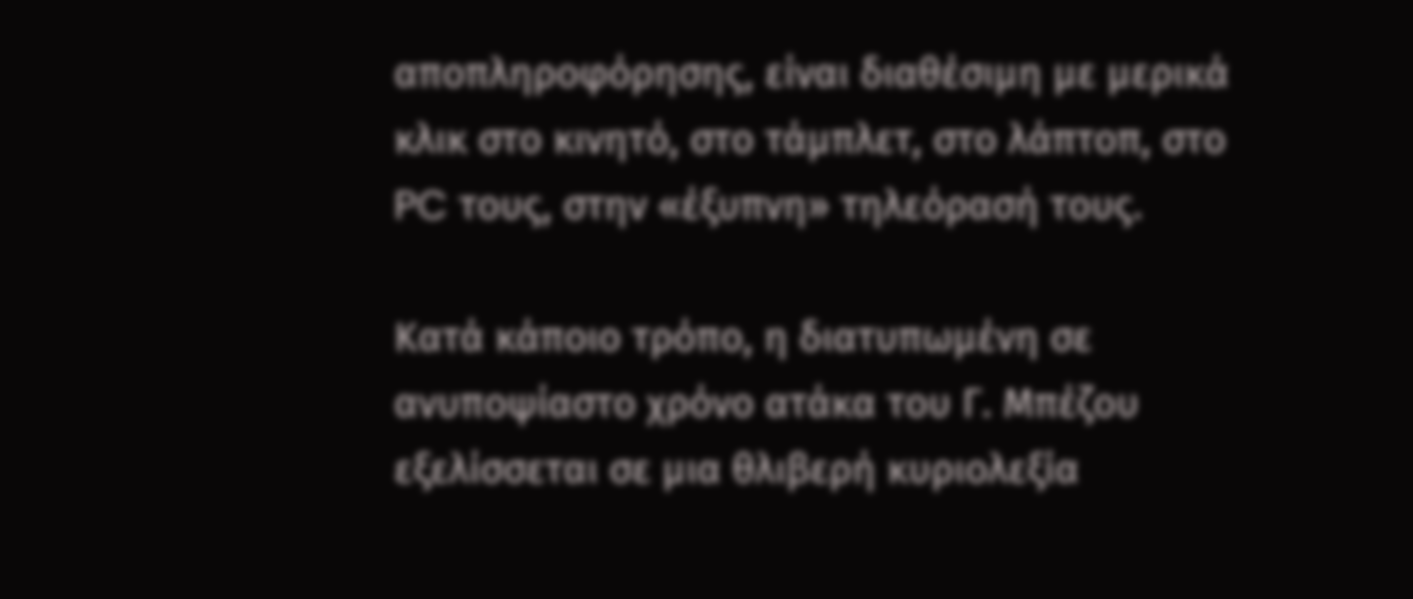αποπληροφόρησης, είναι διαθέσιμη με μερικά κλικ στο κινητό, στο τάμπλετ, στο λάπτοπ, στο PC τους, στην «έξυπνη» τηλεόρασή τους.

Κατά κάποιο τρόπο, η διατυπωμένη σε ανυποψίαστο χρόνο ατάκα του Γ. Μπέζου εξελίσσεται σε μια θλιβερή κυριολεξία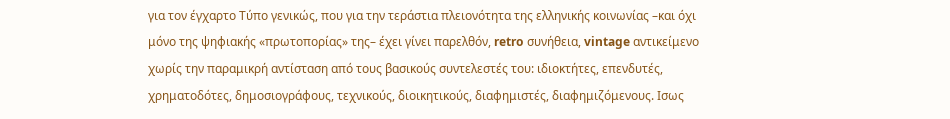για τον έγχαρτο Τύπο γενικώς, που για την τεράστια πλειονότητα της ελληνικής κοινωνίας –και όχι μόνο της ψηφιακής «πρωτοπορίας» της– έχει γίνει παρελθόν, retro συνήθεια, vintage αντικείμενο χωρίς την παραμικρή αντίσταση από τους βασικούς συντελεστές του: ιδιοκτήτες, επενδυτές, χρηματοδότες, δημοσιογράφους, τεχνικούς, διοικητικούς, διαφημιστές, διαφημιζόμενους. Ισως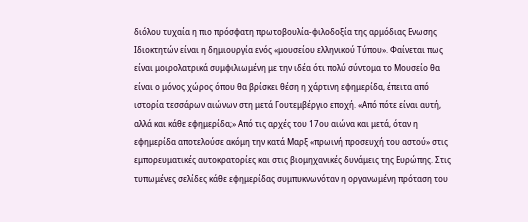διόλου τυχαία η πιο πρόσφατη πρωτοβουλία-φιλοδοξία της αρμόδιας Ενωσης Ιδιοκτητών είναι η δημιουργία ενός «μουσείου ελληνικού Τύπου». Φαίνεται πως είναι μοιρολατρικά συμφιλιωμένη με την ιδέα ότι πολύ σύντομα το Μουσείο θα είναι ο μόνος χώρος όπου θα βρίσκει θέση η χάρτινη εφημερίδα, έπειτα από ιστορία τεσσάρων αιώνων στη μετά Γουτεμβέργιο εποχή. «Από πότε είναι αυτή, αλλά και κάθε εφημερίδα;» Από τις αρχές του 17ου αιώνα και μετά, όταν η εφημερίδα αποτελούσε ακόμη την κατά Μαρξ «πρωινή προσευχή του αστού» στις εμπορευματικές αυτοκρατορίες και στις βιομηχανικές δυνάμεις της Ευρώπης. Στις τυπωμένες σελίδες κάθε εφημερίδας συμπυκνωνόταν η οργανωμένη πρόταση του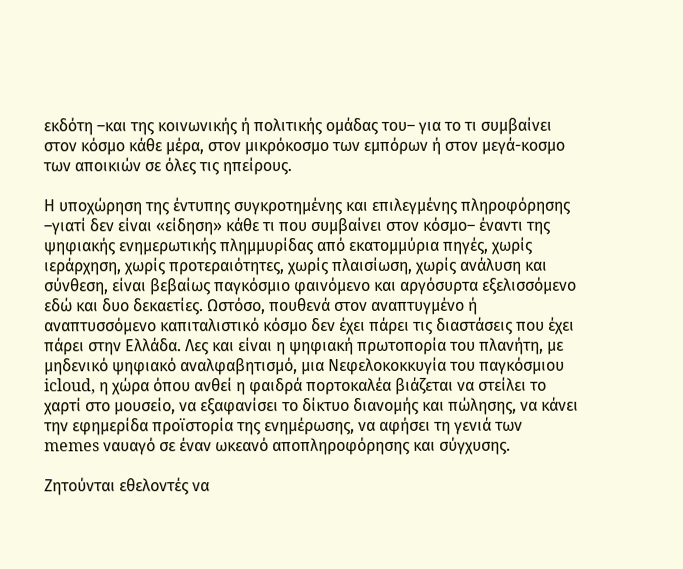εκδότη –και της κοινωνικής ή πολιτικής ομάδας του– για το τι συμβαίνει στον κόσμο κάθε μέρα, στον μικρόκοσμο των εμπόρων ή στον μεγά-κοσμο των αποικιών σε όλες τις ηπείρους.

Η υποχώρηση της έντυπης συγκροτημένης και επιλεγμένης πληροφόρησης –γιατί δεν είναι «είδηση» κάθε τι που συμβαίνει στον κόσμο– έναντι της ψηφιακής ενημερωτικής πλημμυρίδας από εκατομμύρια πηγές, χωρίς ιεράρχηση, χωρίς προτεραιότητες, χωρίς πλαισίωση, χωρίς ανάλυση και σύνθεση, είναι βεβαίως παγκόσμιο φαινόμενο και αργόσυρτα εξελισσόμενο εδώ και δυο δεκαετίες. Ωστόσο, πουθενά στον αναπτυγμένο ή αναπτυσσόμενο καπιταλιστικό κόσμο δεν έχει πάρει τις διαστάσεις που έχει πάρει στην Ελλάδα. Λες και είναι η ψηφιακή πρωτοπορία του πλανήτη, με μηδενικό ψηφιακό αναλφαβητισμό, μια Νεφελοκοκκυγία του παγκόσμιου icloud, η χώρα όπου ανθεί η φαιδρά πορτοκαλέα βιάζεται να στείλει το χαρτί στο μουσείο, να εξαφανίσει το δίκτυο διανομής και πώλησης, να κάνει την εφημερίδα προϊστορία της ενημέρωσης, να αφήσει τη γενιά των memes ναυαγό σε έναν ωκεανό αποπληροφόρησης και σύγχυσης.

Ζητούνται εθελοντές να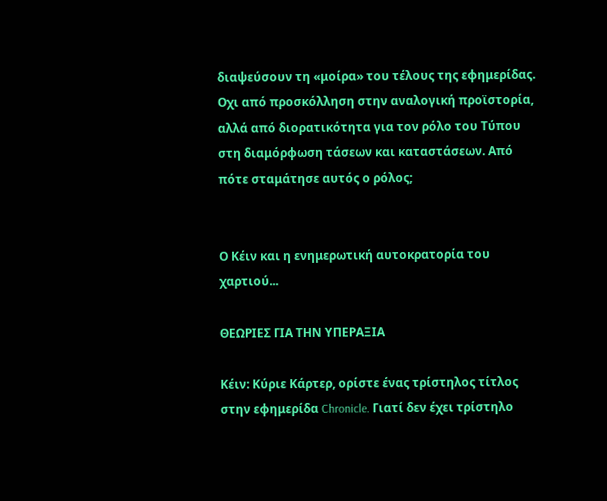διαψεύσουν τη «μοίρα» του τέλους της εφημερίδας. Οχι από προσκόλληση στην αναλογική προϊστορία, αλλά από διορατικότητα για τον ρόλο του Τύπου στη διαμόρφωση τάσεων και καταστάσεων. Από πότε σταμάτησε αυτός ο ρόλος;


Ο Κέιν και η ενημερωτική αυτοκρατορία του χαρτιού...

ΘΕΩΡΙΕΣ ΓΙΑ ΤΗΝ ΥΠΕΡΑΞΙΑ

Κέιν: Κύριε Κάρτερ, ορίστε ένας τρίστηλος τίτλος στην εφημερίδα Chronicle. Γιατί δεν έχει τρίστηλο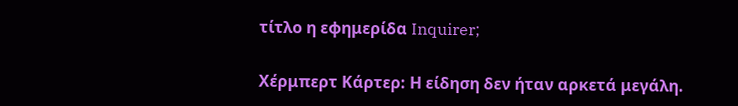τίτλο η εφημερίδα Inquirer;

Χέρμπερτ Κάρτερ: Η είδηση δεν ήταν αρκετά μεγάλη.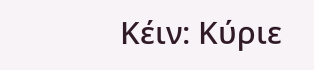Κέιν: Κύριε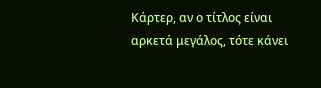Κάρτερ, αν ο τίτλος είναι αρκετά μεγάλος, τότε κάνει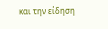και την είδηση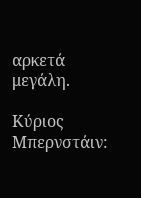αρκετά μεγάλη.

Κύριος Μπερνστάιν: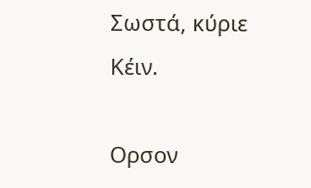Σωστά, κύριε Κέιν.

Ορσον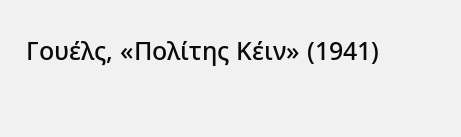Γουέλς, «Πολίτης Κέιν» (1941)